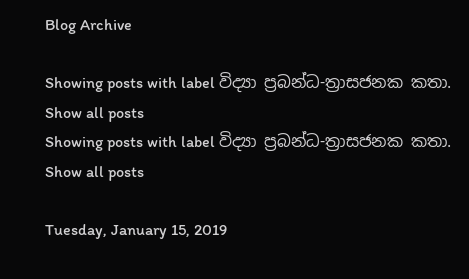Blog Archive

Showing posts with label විද්‍යා ප්‍රබන්ධ-ත්‍රාසජනක කතා. Show all posts
Showing posts with label විද්‍යා ප්‍රබන්ධ-ත්‍රාසජනක කතා. Show all posts

Tuesday, January 15, 2019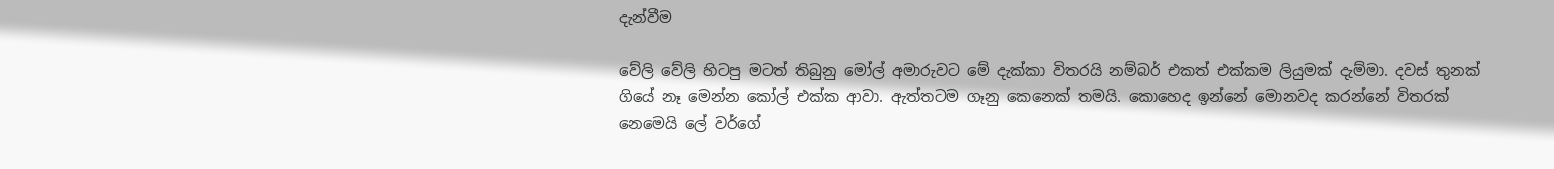දැන්වීම

වේලි වේලි හිටපු මටත් තිබුනු මෝල් අමාරුවට මේ දැක්කා විතරයි නම්බර් එකත් එක්කම ලියුමක් දැම්මා. දවස් තුනක් ගියේ නෑ මෙන්න කෝල් එක්ක ආවා. ඇත්තටම ගෑනු කෙනෙක් තමයි. කොහෙද ඉන්නේ මොනවද කරන්නේ විතරක් නෙමෙයි ලේ වර්ගේ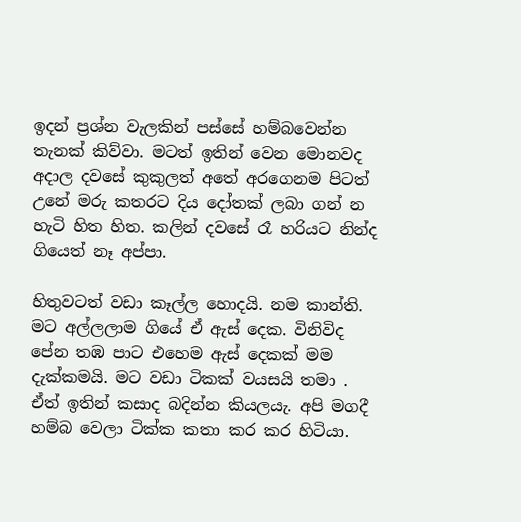ඉදන් ප්‍රශ්න වැලකින් පස්සේ හම්බවෙන්න තැනක් කිව්වා. මටත් ඉතින් වෙන මොනවද අදාල දවසේ කුකුලත් අතේ අරගෙනම පිටත් උනේ මරු කතරට දිය දෝතක් ලබා ගන් න හැටි හිත හිත. කලින් දවසේ රෑ හරියට නින්ද ගියෙත් නෑ අප්පා.

හිතුවටත් වඩා කෑල්ල හොදයි. නම කාන්ති. මට අල්ලලාම ගියේ ඒ ඇස් දෙක. විනිවිද පේන තඹ පාට එහෙම ඇස් දෙකක් මම දැක්කමයි. මට වඩා ටිකක් වයසයි තමා . ඒත් ඉතින් කසාද බදින්න කියලයැ. අපි මගදී හම්බ වෙලා ටික්ක කතා කර කර හිටියා.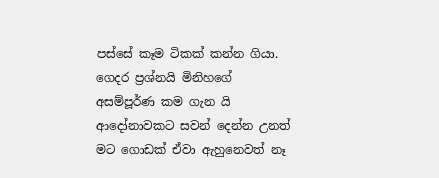පස්සේ කෑම ටිකක් කන්න ගියා. ගෙදර ප්‍රශ්නයි මිනිහගේ අසම්පූර්ණ කම ගැන යි ආදෝනාවකට සවන් දෙන්න උනත් මට ගොඩක් ඒවා ඇහුනෙවත් නෑ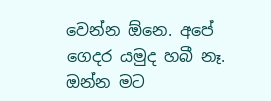වෙන්න ඕනෙ. අපේ ගෙදර යමුද හබී නෑ. ඔන්න මට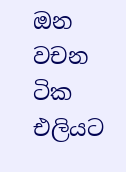ඔන වචන ටික එලියට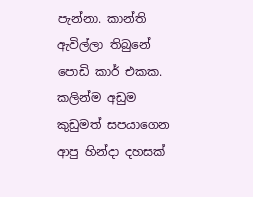පැන්නා. කාන්ති ඇවිල්ලා තිබුනේ පොඩි කාර් එකක. කලින්ම අඩුම කුඩුමත් සපයාගෙන ආපු හින්දා දහසක්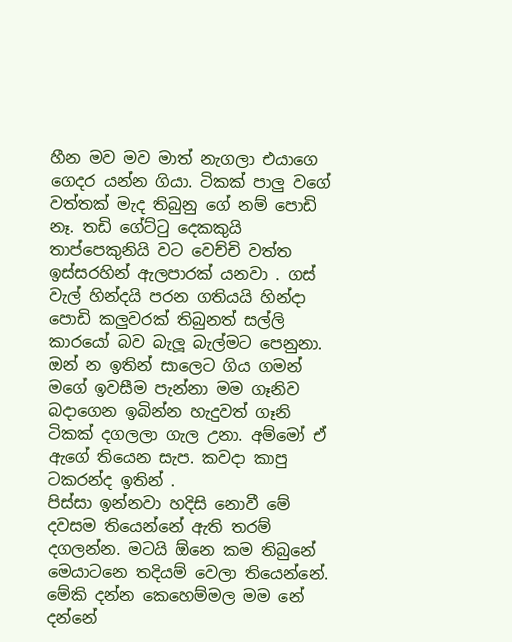හීන මව මව මාත් නැගලා එයාගෙ ගෙදර යන්න ගියා. ටිකක් පාලු වගේ වත්තක් මැද තිබුනු ගේ නම් පොඩි නෑ. තඩි ගේට්ටු දෙකකුයි තාප්පෙකුනියි වට වෙච්චි වත්ත ඉස්සරහින් ඇලපාරක් යනවා . ගස් වැල් හින්දයි පරන ගතියයි හින්දා පොඩි කලුවරක් තිබුනත් සල්ලි කාරයෝ බව බැලූ බැල්මට පෙනුනා.
ඔන් න ඉතින් සාලෙට ගිය ගමන් මගේ ඉවසීම පැන්නා මම ගෑනිව බදාගෙන ඉබින්න හැදුවත් ගෑනි ටිකක් දගලලා ගැල උනා. අම්මෝ ඒ ඇගේ තියෙන සැප. කවදා කාපු ටකරන්ද ඉතින් .
පිස්සා ඉන්නවා හදිසි නොවී මේ දවසම තියෙන්නේ ඇති තරම් දගලන්න. මටයි ඕනෙ කම තිබුනේ මෙයාටනෙ තදියම් වෙලා තියෙන්නේ.
මේකි දන්න කෙහෙම්මල මම නේ දන්නේ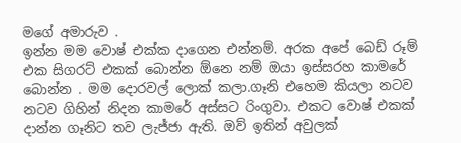මගේ අමාරුව .
ඉන්න මම වොෂ් එක්ක දාගෙන එන්නම්. අරක අපේ බෙඩ් රූම් එක සිගරට් එකක් බොන්න ඕනෙ නම් ඔයා ඉස්සරහ කාමරේ බොන්න . මම දොරවල් ලොක් කලා.ගෑනි එහෙම කියලා නටව නටව ගිහින් නිදන කාමරේ අස්සට රිංගුවා. එකට වොෂ් එකක් දාන්න ගෑනිට තව ලැජ්ජා ඇති. ඔව් ඉතින් අවුලක්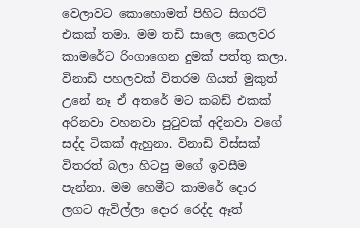වෙලාවට කොහොමත් පිහිට සිගරට් එකක් තමා. මම තඩි සාලෙ කෙලවර කාමරේට රිංගාගෙන දුමක් පත්තු කලා.
විනාඩි පහලවක් විතරම ගියත් මුකුත් උනේ නෑ ඒ අතරේ මට කබඩ් එකක් අරිනවා වහනවා පුටුවක් අදිනවා වගේ සද්ද ටිකක් ඇහුනා. විනාඩි විස්සක් විතරත් බලා හිටපු මගේ ඉවසීම පැන්නා. මම හෙමීට කාමරේ දොර ලගට ඇවිල්ලා දොර රෙද්ද ඈත්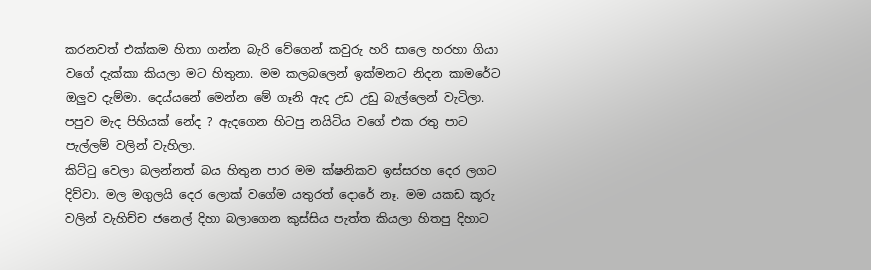කරනවත් එක්කම හිතා ගන්න බැරි වේගෙන් කවුරු හරි සාලෙ හරහා ගියා වගේ දැක්කා කියලා මට හිතුනා. මම කලබලෙන් ඉක්මනට නිදන කාමරේට ඔලුව දැම්මා. දෙය්යනේ මෙන්න මේ ගෑනි ඇද උඩ උඩු බැල්ලෙන් වැටිලා. පපුව මැද පිහියක් නේද ? ඇදගෙන හිටපු නයිටිය වගේ එක රතු පාට පැල්ලම් වලින් වැහිලා.
කිට්ටු වෙලා බලන්නත් බය හිතුන පාර මම ක්ෂනිකව ඉස්සරහ දෙර ලගට දිව්වා. මල මගුලයි දෙර ලොක් වගේම යතුරත් දොරේ නෑ. මම යකඩ කූරු වලින් වැහිච්ච ජනෙල් දිහා බලාගෙන කුස්සිය පැත්ත කියලා හිතපු දිහාට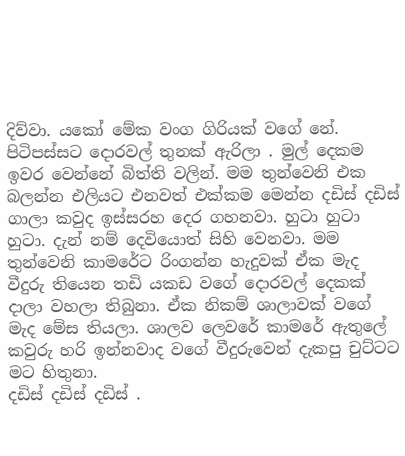දිව්වා. යකෝ මේක වංග ගිරියක් වගේ නේ. පිටිපස්සට දොරවල් තුනක් ඇරිලා . මුල් දෙකම ඉවර වෙන්නේ බිත්ති වලින්. මම තුන්වෙනි එක බලන්න එලියට එනවත් එක්කම මෙන්න දඩිස් දඩිස් ගාලා කවුද ඉස්සරහ දෙර ගහනවා. හුටා හුටා හුටා. දැන් නම් දෙවියොත් සිහි වෙනවා. මම තුන්වෙනි කාමරේට රිංගන්න හැදුවක් ඒක මැද වීදුරු තියෙන තඩි යකඩ වගේ දොරවල් දෙකක් දාලා වහලා තිබුනා. ඒක නිකම් ශාලාවක් වගේ මැද මේස තියලා. ශාලව ලෙවරේ කාමරේ ඇතුලේ කවුරු හරි ඉන්නවාද වගේ වීදුරුවෙන් දැකපු චුට්ටට මට හිතුනා.
දඩිස් දඩිස් දඩිස් .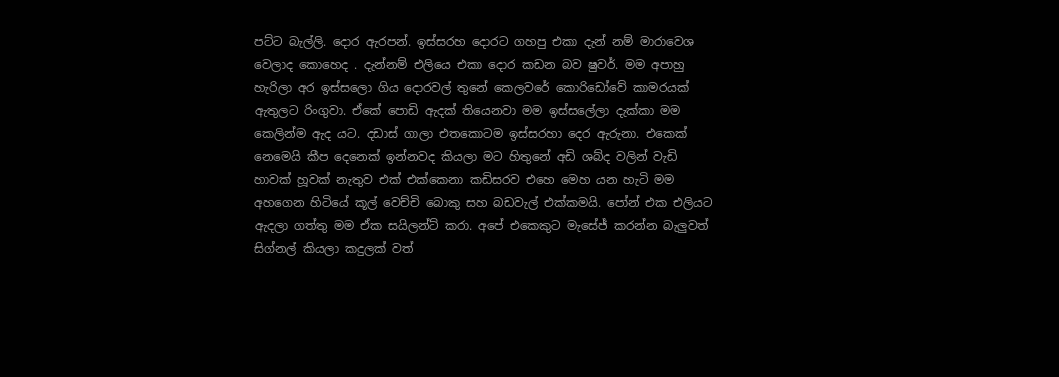පට්ට බැල්ලි. දොර ඇරපන්. ඉස්සරහ දොරට ගහපු එකා දැන් නම් මාරාවෙශ වෙලාද කොහෙද . දැන්නම් එලියෙ එකා දොර කඩන බව ෂුවර්. මම අපාහු හැරිලා අර ඉස්සලො ගිය දොරවල් තුනේ කෙලවරේ කොරිඩෝවේ කාමරයක් ඇතුලට රිංගුවා. ඒකේ පොඩි ඇදක් තියෙනවා මම ඉස්සලේලා දැක්කා මම කෙලින්ම ඇද යට. දඩාස් ගාලා එතකොටම ඉස්සරහා දෙර ඇරුනා. එකෙක් නෙමෙයි කීප දෙනෙක් ඉන්නවද කියලා මට හිතුනේ අඩි ශබ්ද වලින් වැඩි හාවක් හූවක් නැතුව එක් එක්කෙනා කඩිසරව එහෙ මෙහ යන හැටි මම අහගෙන හිටියේ කූල් වෙච්චි බොකු සහ බඩවැල් එක්කමයි. පෝන් එක එලියට ඇදලා ගත්තු මම ඒක සයිලන්ට් කරා. අපේ එකෙකුට මැසේජ් කරන්න බැලුවත් සිග්නල් කියලා කදුලක් වත්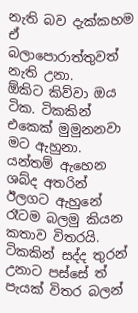නැති බව දැක්කහම ඒ බලාපොරාත්තුවත් නැති උනා.
ඕකිට කිව්වා ඔය ටික. ටිකකින් එකෙක් මුමුනනවා මට ඇහුනා. යන්තම් ඇහෙන ශබ්ද අතරින් ඊලගට ඇහුනේ රෑටම බලමු කියන කතාව විතරයි. ටිකකින් සද්ද තුරන් උනාට පස්සේ ත් පැයක් විතර බලන්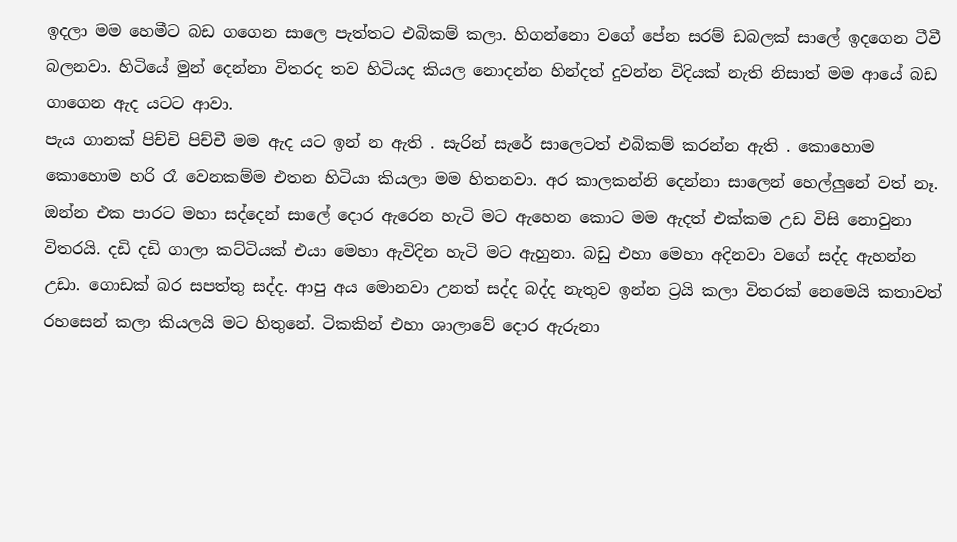ඉදලා මම හෙමීට බඩ ගගෙන සාලෙ පැත්තට එබිකම් කලා. හිගන්නො වගේ පේන සරම් ඩබලක් සාලේ ඉදගෙන ටීවී බලනවා. හිටියේ මුන් දෙන්නා විතරද තව හිටියද කියල නොදන්න හින්දත් දුවන්න විදියක් නැති නිසාත් මම ආයේ බඩ ගාගෙන ඇද යටට ආවා.
පැය ගානක් පිච්චි පිච්චී මම ඇද යට ඉන් න ඇති . සැරින් සැරේ සාලෙටත් එබිකම් කරන්න ඇති . කොහොම කොහොම හරි රෑ වෙනකම්ම එතන හිටියා කියලා මම හිතනවා. අර කාලකන්නි දෙන්නා සාලෙන් හෙල්ලුනේ වත් නෑ.
ඔන්න එක පාරට මහා සද්දෙන් සාලේ දොර ඇරෙන හැටි මට ඇහෙන කොට මම ඇදත් එක්කම උඩ විසි නොවුනා විතරයි. දඩි දඩි ගාලා කට්ටියක් එයා මෙහා ඇවිදින හැටි මට ඇහුනා. බඩු එහා මෙහා අදිනවා වගේ සද්ද ඇහන්න උඩා. ගොඩක් බර සපත්තු සද්ද. ආපු අය මොනවා උනත් සද්ද බද්ද නැතුව ඉන්න ට්‍රයි කලා විතරක් නෙමෙයි කතාවත් රහසෙන් කලා කියලයි මට හිතුනේ. ටිකකින් එහා ශාලාවේ දොර ඇරුනා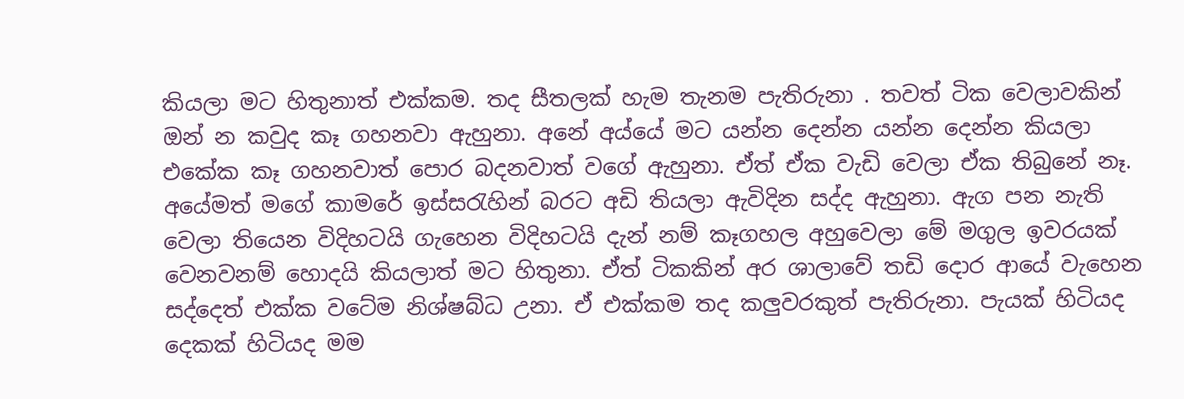කියලා මට හිතුනාත් එක්කම. තද සීතලක් හැම තැනම පැතිරුනා . තවත් ටික වෙලාවකින් ඔන් න කවුද කෑ ගහනවා ඇහුනා. අනේ අය්යේ මට යන්න දෙන්න යන්න දෙන්න කියලා එකේක කෑ ගහනවාත් පොර බදනවාත් වගේ ඇහුනා. ඒත් ඒක වැඩි වෙලා ඒක තිබුනේ නෑ.
අයේමත් මගේ කාමරේ ඉස්සරැහින් බරට අඩි තියලා ඇවිදින සද්ද ඇහුනා. ඇග පන නැති වෙලා තියෙන විදිහටයි ගැහෙන විදිහටයි දැන් නම් කෑගහල අහුවෙලා මේ මගුල ඉවරයක් වෙනවනම් හොදයි කියලාත් මට හිතුනා. ඒත් ටිකකින් අර ශාලාවේ තඩි දොර ආයේ වැහෙන සද්දෙත් එක්ක වටේම නිශ්ෂබ්ධ උනා. ඒ එක්කම තද කලුවරකුත් පැතිරුනා. පැයක් හිටියද දෙකක් හිටියද මම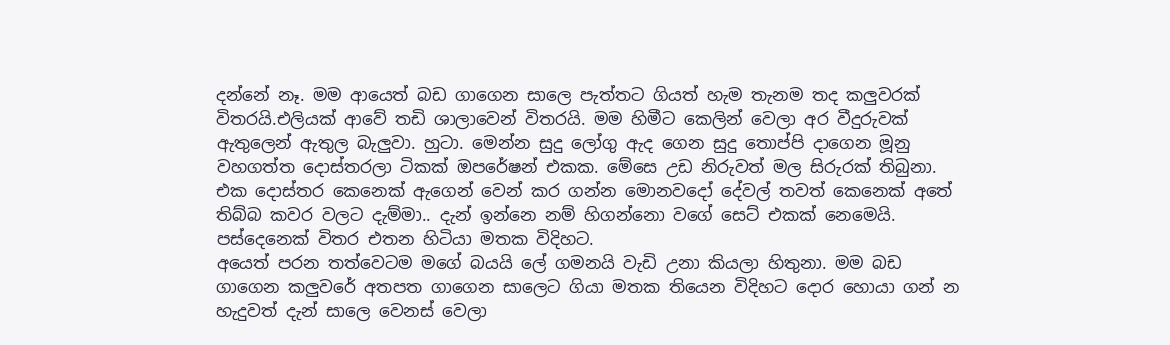දන්නේ නෑ. මම ආයෙත් බඩ ගාගෙන සාලෙ පැත්තට ගියත් හැම තැනම තද කලුවරක් විතරයි.එලියක් ආවේ තඩි ශාලාවෙන් විතරයි. මම හිමීට කෙලින් වෙලා අර වීදුරුවක් ඇතුලෙන් ඇතුල බැලුවා. හුටා. මෙන්න සුදු ලෝගු ඇද ගෙන සුදු තොප්පි දාගෙන මූනු වහගත්ත දොස්තරලා ටිකක් ඔපරේෂන් එකක. මේසෙ උඩ නිරුවත් මල සිරුරක් තිබුනා. එක දොස්තර කෙනෙක් ඇගෙන් වෙන් කර ගන්න මොනවදෝ දේවල් තවත් කෙනෙක් අතේ තිබ්බ කවර වලට දැම්මා.. දැන් ඉන්නෙ නම් හිගන්නො වගේ සෙට් එකක් නෙමෙයි. පස්දෙනෙක් විතර එතන හිටියා මතක විදිහට.
අයෙත් පරන තත්වෙටම මගේ බයයි ලේ ගමනයි වැඩි උනා කියලා හිතුනා. මම බඩ ගාගෙන කලුවරේ අතපත ගාගෙන සාලෙට ගියා මතක තියෙන විදිහට දොර හොයා ගන් න හැදුවත් දැන් සාලෙ වෙනස් වෙලා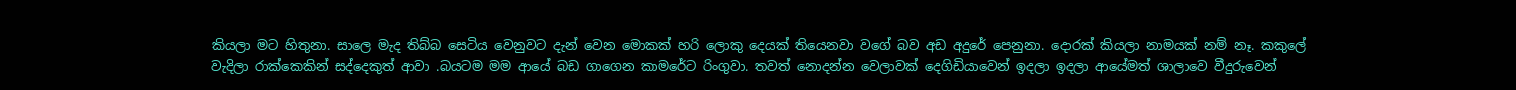කියලා මට හිතුනා. සාලෙ මැද තිබ්බ සෙටිය වෙනුවට දැන් වෙන මොකක් හරි ලොකු දෙයක් තියෙනවා වගේ බව අඩ අදුරේ පෙනුනා. දොරක් කියලා නාමයක් නම් නෑ. කකුලේ වැදිලා රාක්කෙකින් සද්දෙකුත් ආවා .බයටම මම ආයේ බඩ ගාගෙන කාමරේට රිංගුවා. තවත් නොදන්න වෙලාවක් දෙගිඩියාවෙන් ඉදලා ඉදලා ආයේමත් ශාලාවෙ වීදුරුවෙන්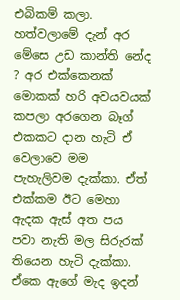එබිකම් කලා. හත්වලාමේ දැන් අර මේසෙ උඩ කාන්ති නේද ? අර එක්කෙනක් මොකක් හරි අවයවයක් කපලා අරගෙන බෑග් එකකට දාන හැටි ඒ වෙලාවෙ මම පැහැලිවම දැක්කා. ඒත් එක්කම ඊට මෙහා ඇදක ඇස් අත පය පවා නැති මල සිරුරක් තියෙන හැටි දැක්කා. ඒකෙ ඇගේ මැද ඉදන්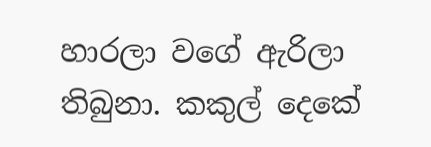හාරලා වගේ ඇරිලා තිබුනා. කකුල් දෙකේ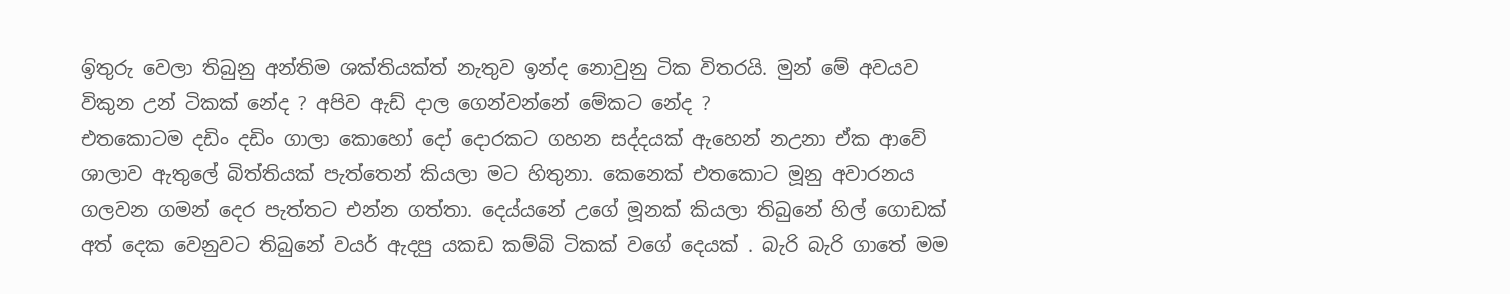ඉිතුරු වෙලා තිබුනු අන්තිම ශක්තියක්‍ත් නැතුව ඉන්ද නොවුනු ටික විතරයි. මුන් මේ අවයව විකුන උන් ටිකක් නේද ? අපිව ඇඩ් දාල ගෙන්වන්නේ මේකට නේද ?
එතකොටම දඩිං දඩිං ගාලා කොහෝ දෝ දොරකට ගහන සද්දයක් ඇහෙන් නඋනා ඒක ආවේ ශාලාව ඇතුලේ බිත්තියක් පැත්තෙන් කියලා මට හිතුනා. කෙනෙක් එතකොට මූනු අවාරනය ගලවන ගමන් දෙර පැත්තට එන්න ගත්තා. දෙය්යනේ උගේ මූනක් කියලා තිබුනේ හිල් ගොඩක් අත් දෙක වෙනුවට තිබුනේ වයර් ඇදපු යකඩ කම්බි ටිකක් වගේ දෙයක් . බැරි බැරි ගාතේ මම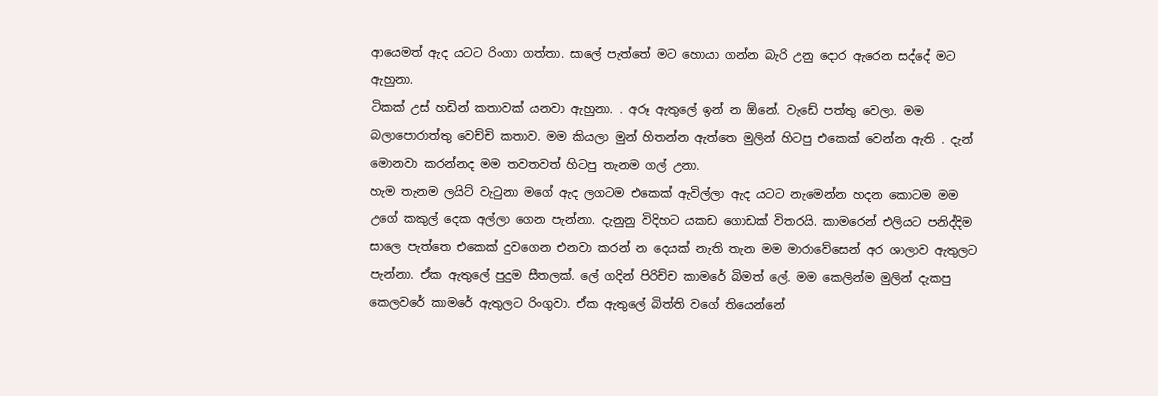ආයෙමත් ඇද යටට රිංගා ගත්තා. සාලේ පැත්තේ මට හොයා ගන්න බැරි උනු දොර ඇරෙන සද්දේ මට ඇහුනා.
ටිකක් උස් හඩින් කතාවක් යනවා ඇහුනා. . අරූ ඇතුලේ ඉන් න ඕනේ. වැඩේ පත්තු වෙලා. මම බලාපොරාත්තු වෙච්චි කතාව. මම කියලා මුන් හිතන්න ඇත්තෙ මුලින් හිටපු එකෙක් වෙන්න ඇති . දැන් මොනවා කරන්නද මම තවතවත් හිටපු තැනම ගල් උනා.
හැම තැනම ලයිට් වැටුනා මගේ ඇද ලගටම එකෙක් ඇවිල්ලා ඇද යටට නැමෙන්න හදන කොටම මම උගේ කකුල් දෙක අල්ලා ගෙන පැන්නා. දැනුනු විදිහට යකඩ ගොඩක් විතරයි. කාමරෙන් එලියට පනිද්දිම සාලෙ පැත්තෙ එකෙක් දුවගෙන එනවා කරන් න දෙයක් නැති තැන මම මාරාවේසෙන් අර ශාලාව ඇතුලට පැන්නා. ඒක ඇතුලේ පුදුම සීතලක්. ලේ ගදින් පිරිච්ච කාමරේ බිමත් ලේ. මම කෙලින්ම මුලින් දැකපු කෙලවරේ කාමරේ ඇතුලට රිංගුවා. ඒක ඇතුලේ බිත්ති වගේ තියෙන්නේ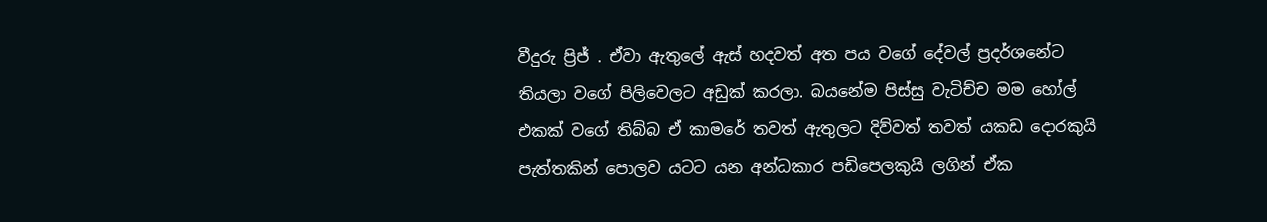වීදුරු ප්‍රිජ් . ඒවා ඇතුලේ ඇස් හදවත් අත පය වගේ දේවල් ප්‍රදර්ශනේට තියලා වගේ පිලිවෙලට අඩුක් කරලා. බයනේම පිස්සු වැටිච්ච මම හෝල් එකක් වගේ තිබ්බ ඒ කාමරේ තවත් ඇතුලට දිව්වත් තවත් යකඩ දොරකුයි පැත්තකින් පොලව යටට යන අන්ධකාර පඩිපෙලකුයි ලගින් ඒක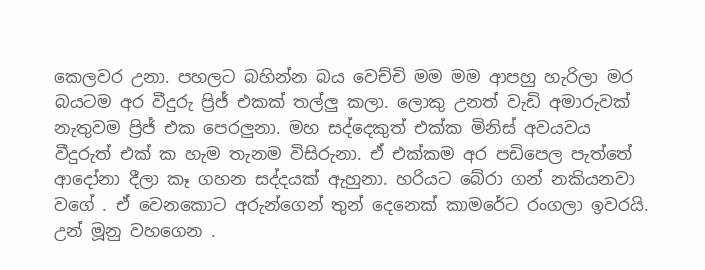කෙලවර උනා. පහලට බහින්න බය වෙච්චි මම මම ආපහු හැරිලා මර බයටම අර වීදුරු ප්‍රිජ් එකක් තල්ලු කලා. ලොකු උනත් වැඩි අමාරුවක් නැතුවම ප්‍රිජ් එක පෙරලුනා. මහ සද්දෙකුත් එක්ක මිනිස් අවයවය වීදුරුත් එක් ක හැම තැනම විසිරුනා. ඒ එක්කම අර පඩිපෙල පැත්තේ ආදෝනා දීලා කෑ ගහන සද්දයක් ඇහුනා. හරියට බේරා ගන් නකියනවා වගේ . ඒ වෙනකොට අරුන්ගෙන් තුන් දෙනෙක් කාමරේට රංගලා ඉවරයි. උන් මූනු වහගෙන .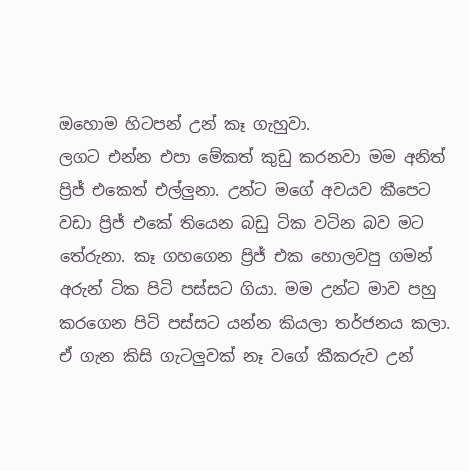ඔහොම හිටපන් උන් කෑ ගැහුවා.
ලගට එන්න එපා මේකත් කුඩු කරනවා මම අනිත් ප්‍රිජ් එකෙත් එල්ලුනා. උන්ට මගේ අවයව කීපෙට වඩා ප්‍රිජ් එකේ තියෙන බඩු ටික වටින බව මට තේරුනා. කෑ ගහගෙන ප්‍රිජ් එක හොලවපු ගමන් අරුන් ටික පිටි පස්සට ගියා. මම උන්ට මාව පහු කරගෙන පිටි පස්සට යන්න කියලා තර්ජනය කලා. ඒ ගැන කිසි ගැටලුවක් නෑ වගේ කීකරුව උන්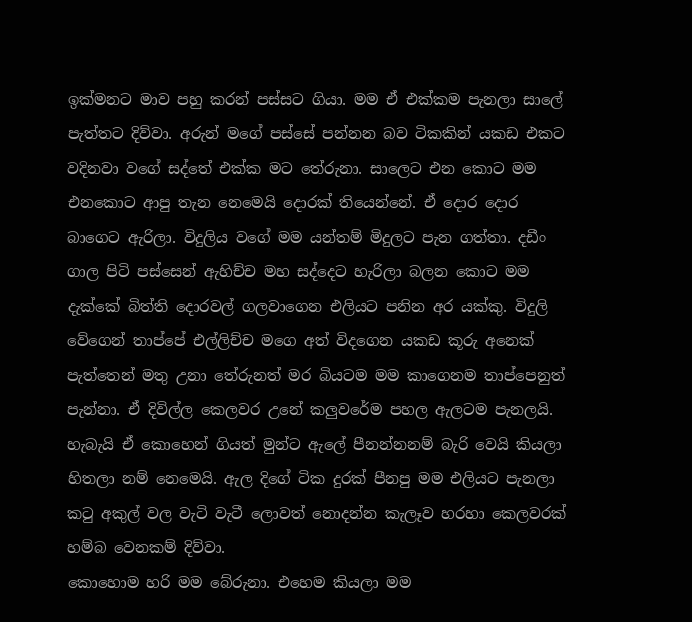ඉක්මනට මාව පහු කරන් පස්සට ගියා. මම ඒ එක්කම පැනලා සාලේ පැත්තට දිව්වා. අරුන් මගේ පස්සේ පන්නන බව ටිකකින් යකඩ එකට වදිනවා වගේ සද්තේ එක්ක මට තේරුනා. සාලෙට එන කොට මම එනකොට ආපු තැන නෙමෙයි දොරක් තියෙන්නේ. ඒ දොර දොර බාගෙට ඇරිලා. විදුලිය වගේ මම යන්තම් මිදුලට පැන ගත්තා. දඩීං ගාල පිටි පස්සෙන් ඇහිච්ච මහ සද්දෙට හැරිලා බලන කොට මම දැක්කේ බිත්ති දොරවල් ගලවාගෙන එලියට පනින අර යක්කු. විදුලි වේගෙන් තාප්පේ එල්ලිච්ච මගෙ අත් විදගෙන යකඩ කූරු අනෙක් පැත්තෙන් මතු උනා තේරුනත් මර බියටම මම කාගෙනම තාප්පෙනුත් පැන්නා. ඒ දිවිල්ල කෙලවර උනේ කලුවරේම පහල ඇලටම පැනලයි. හැබැයි ඒ කොහෙන් ගියත් මුන්ට ඇලේ පීනන්නනම් බැරි වෙයි කියලා හිතලා නම් නෙමෙයි. ඇල දිගේ ටික දුරක් පීනපු මම එලියට පැනලා කටු අකුල් වල වැටි වැටී ලොවත් නොදන්න කැලෑව හරහා කෙලවරක් හම්බ වෙනකම් දිව්වා.
කොහොම හරි මම බේරුනා. එහෙම කියලා මම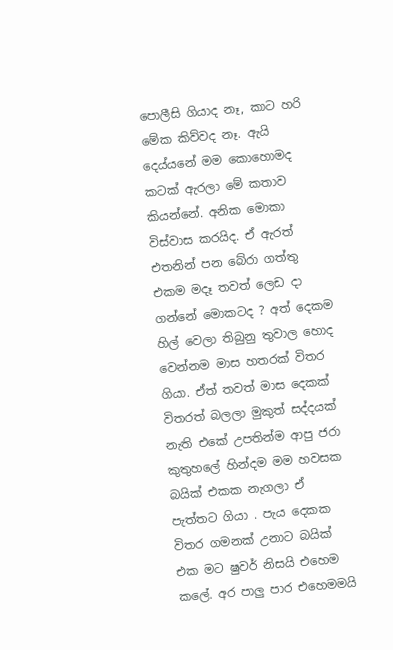පොලීසි ගියාද නෑ, කාට හරි මේක කිව්වද නෑ. ඇයි දෙය්යනේ මම කොහොමද කටක් ඇරලා මේ කතාව කියන්නේ. අනික මොකා විස්වාස කරයිද. ඒ ඇරත් එතනින් පන බේරා ගත්තු එකම මදෑ තවත් ලෙඩ දා ගන්නේ මොකටද ? අත් දෙකම හිල් වෙලා තිබුනු තුවාල හොද වෙන්නම මාස හතරක් විතර ගියා. ඒත් තවත් මාස දෙකක් විතරත් බලලා මුකුත් සද්දයක් නැති එකේ උපතින්ම ආපු ජරා කුතුහලේ හින්දම මම හවසක බයික් එකක නැගලා ඒ පැත්තට ගියා . පැය දෙකක විතර ගමනක් උනාට බයික් එක මට ෂුවර් නිසයි එහෙම කලේ. අර පාලු පාර එහෙමමයි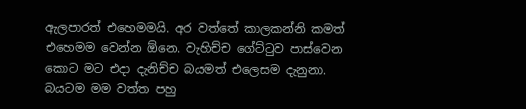ඇලපාරත් එහෙමමයි. අර වත්තේ කාලකන්නි කමත් එහෙමම වෙන්න ඕන‍ෙ. වැහිච්ච ගේට්ටුව පාස්වෙන කොට මට එදා දැනිච්ච බයමත් එලෙසම දැනුනා. බයටම මම වත්ත පහු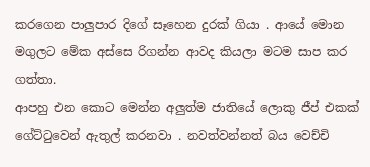කරගෙන පාලුපාර දිගේ සෑහෙන දුරක් ගියා . ආයේ මොන මගුලට මේක අස්සෙ රිගන්න ආවද කියලා මටම සාප කර ගත්තා.
ආපහු එන කොට මෙන්න අලුත්ම ජාතියේ ලොකු ජීප් එකක් ගේට්ටුවෙන් ඇතුල් කරනවා . නවත්වන්නත් බය වෙච්චි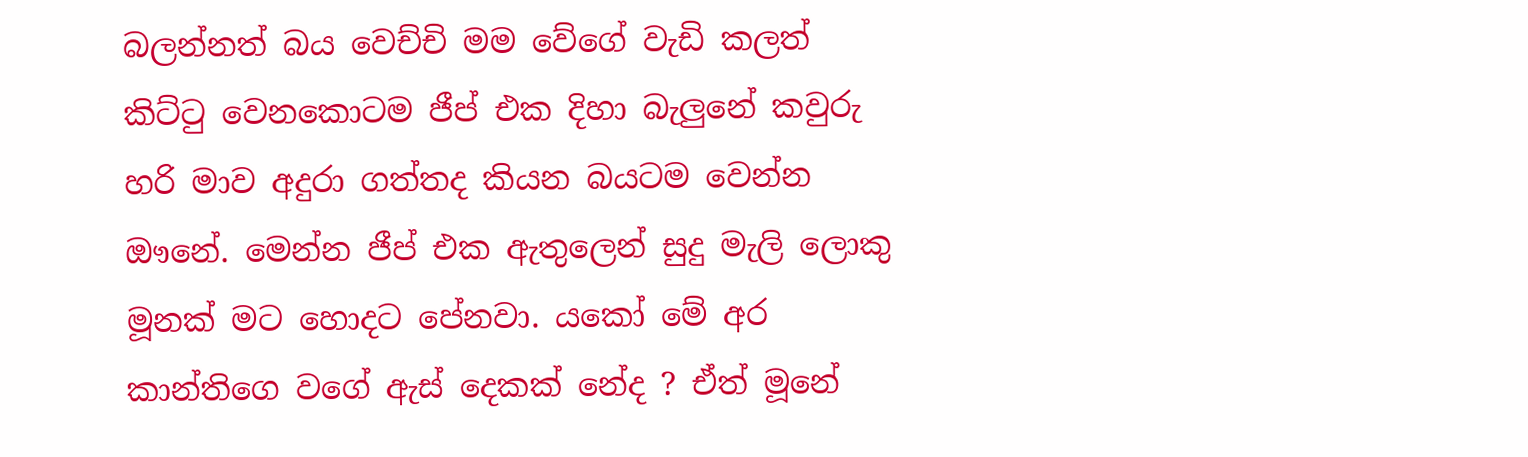බලන්නත් බය වෙච්චි මම වේගේ වැඩි කලත් කිට්ටු වෙනකොටම ජීප් එක දිහා බැලුනේ කවුරු හරි මාව අදුරා ගත්තද කියන බයටම වෙන්න ඖනේ. මෙන්න ජීප් එක ඇතුලෙන් සුදු මැලි ලොකු මූනක් මට හොදට පේනවා. යකෝ මේ අර කාන්තිගෙ වගේ ඇස් දෙකක් නේද ? ඒත් මූනේ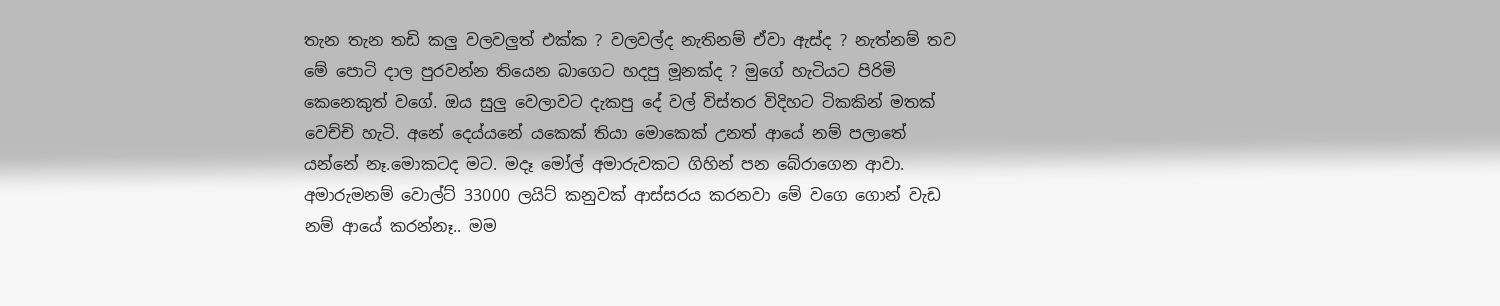තැන තැන තඩි කලු වලවලුත් එක්ක ? වලවල්ද නැතිනම් ඒවා ඇස්ද ? නැත්නම් තව මේ පොටි දාල පුරවන්න තියෙන බාගෙට හදපු මූනක්ද ? මුගේ හැටියට පිරිමි කෙනෙකුත් වගේ. ඔය සුලු වෙලාවට දැකපු දේ වල් විස්තර විදිහට ටිකකින් මතක් වෙච්චි හැටි. අනේ දෙය්යනේ යකෙක් තියා මොකෙක් උනත් ආයේ නම් පලාතේ යන්නේ නෑ.මොකටද මට. මදෑ මෝල් අමාරුවකට ගිහින් පන බේරාගෙන ආවා. අමාරුමනම් වොල්ට් 33000 ලයිට් කනුවක් ආස්සරය කරනවා මේ වගෙ ගොන් වැඩ නම් ආයේ කරන්නෑ.. මම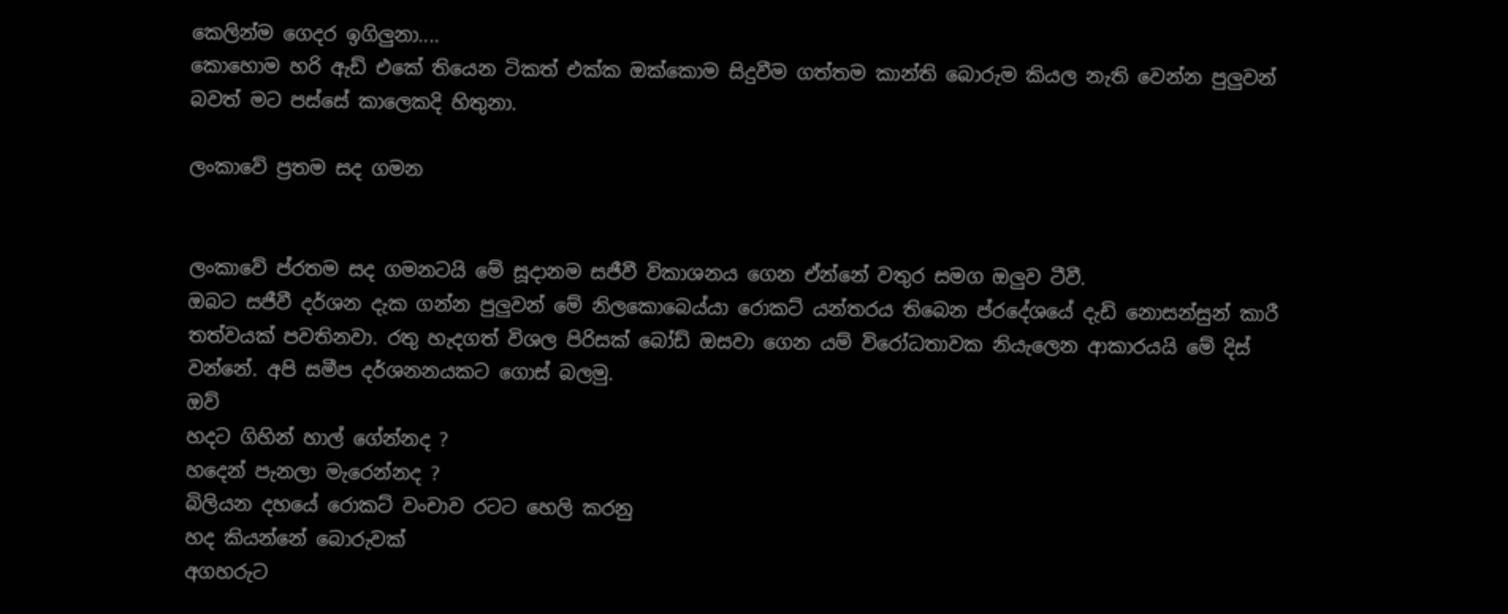කෙලින්ම ගෙදර ඉගිලුනා....
කොහොම හරි ඇඩ් එකේ තියෙන ටිකත් එක්ක ඔක්කොම සිදුවීම ගත්තම කාන්ති බොරුම කියල නැති වෙන්න පුලුවන් බවත් මට පස්සේ කාලෙකදි හිතුනා.

ලංකාවේ ප්‍රතම සද ගමන


ලංකාවේ ප්රතම සද ගමනටයි මේ සූදානම සජීවී විකාශනය ගෙන ඒන්නේ වතුර සමග ඔලුව ටීවී.
ඔබට සජීවී දර්ශන දැක ගන්න පුලුවන් මේ නිලකොබෙය්යා රොකට් යන්තරය තිබෙන ප්රදේශයේ දැඩි නොසන්සුන් කාරී තත්වයක් පවතිනවා. රතු හැදගත් විශල පිරිසක් බෝඩ් ඔසවා ගෙන යම් විරෝධතාවක නියැලෙන ආකාරයයි මේ දිස් වන්නේ. අපි සමීප දර්ශනනයකට ගොස් බලමු.
ඔව්
හදට ගිහින් හාල් ගේන්නද ?
හදෙන් පැනලා මැරෙන්නද ?
බිලියන දහයේ රොකට් වංචාව රටට හෙලි කරනු
හද කියන්නේ බොරුවක්
අගහරුට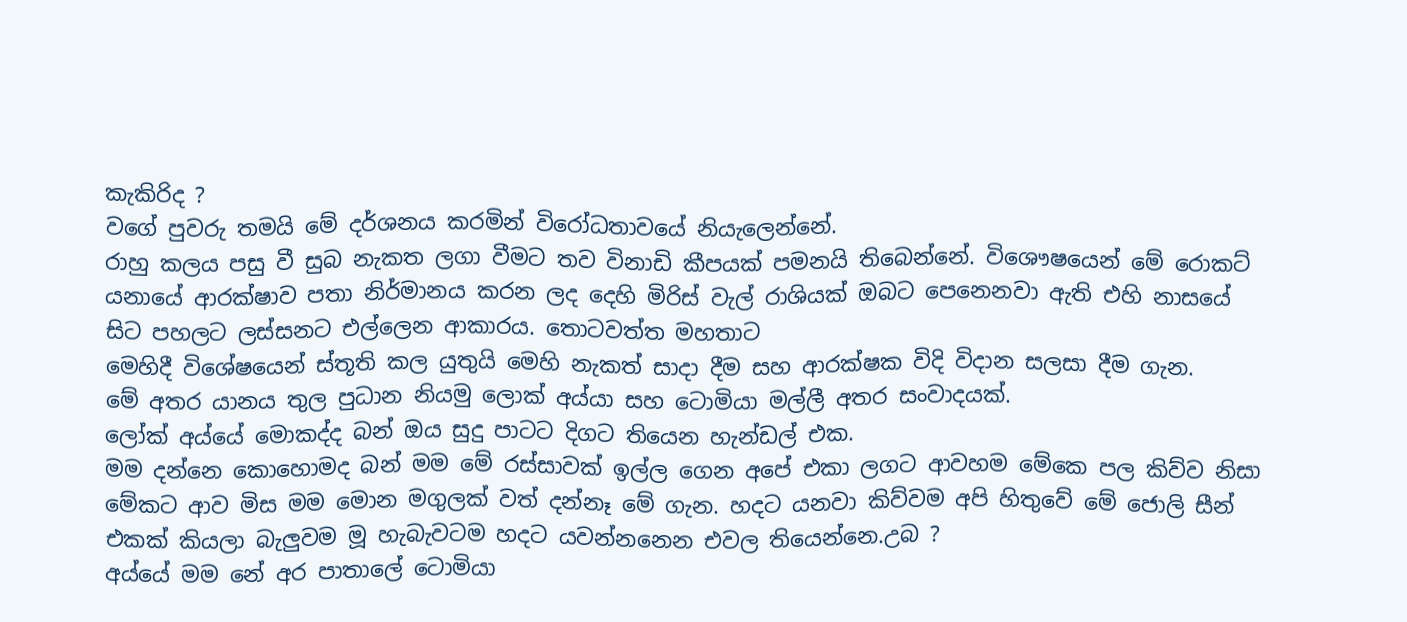කැකිරිද ?
වගේ පුවරු තමයි මේ දර්ශනය කරමින් විරෝධතාවයේ නියැලෙන්නේ.
රාහු කලය පසු වී සුබ නැකත ලගා වීමට තව විනාඩි කීපයක් පමනයි තිබෙන්නේ. විශෞෂයෙන් මේ රොකට් යනායේ ආරක්ෂාව පතා නිර්මානය කරන ලද දෙහි මිරිස් වැල් රාශියක් ඔබට පෙනෙනවා ඇති එහි නාසයේ සිට පහලට ලස්සනට එල්ලෙන ආකාරය. තොටවත්ත මහතාට
මෙහිදී විශේෂයෙන් ස්තූති කල යුතුයි මෙහි නැකත් සාදා දීම සහ ආරක්ෂක විදි විදාන සලසා දීම ගැන.
මේ අතර යානය තුල පුධාන නියමු ලොක් අය්යා සහ ටොමියා මල්ලී අතර සංවාදයක්.
ලෝක් අය්යේ මොකද්ද බන් ඔය සුදු පාටට දිගට තියෙන හැන්ඩල් එක.
මම දන්නෙ කොහොමද බන් මම මේ රස්සාවක් ඉල්ල ගෙන අපේ එකා ලගට ආවහම මේකෙ පල කිව්ව නිසා මේකට ආව මිස මම මොන මගුලක් වත් දන්නෑ මේ ගැන. හදට යනවා කිව්වම අපි හිතුවේ මේ ජොලි සීන් එකක් කියලා බැලුවම මූ හැබැවටම හදට යවන්නනෙන එවල තියෙන්නෙ.උබ ?
අය්යේ මම නේ අර පාතාලේ ටොමියා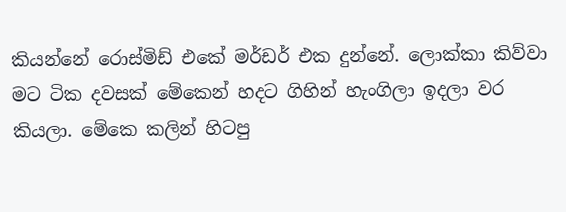කියන්නේ රොස්මිඩ් එකේ මර්ඩර් එක දුන්නේ. ලොක්කා කිව්වා මට ටික දවසක් මේකෙන් හදට ගිහින් හැංගිලා ඉදලා වර කියලා. මේකෙ කලින් හිටපු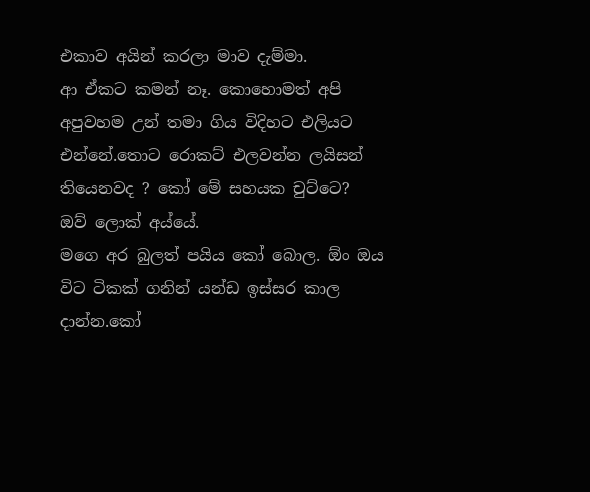එකාව අයින් කරලා මාව දැම්මා.
ආ ඒකට කමන් නෑ. කොහොමත් අපි අපුවහම උන් තමා ගිය විදිහට එලියට එන්නේ.තොට රොකට් එලවන්න ලයිසන් තියෙනවද ? කෝ මේ සහයක චුට්ටෙ?
ඔව් ලොක් අය්යේ.
මගෙ අර බුලත් පයිය කෝ බොල. ඕං ඔය විට ටිකක් ගනින් යන්ඩ ඉස්සර කාල දාන්න.කෝ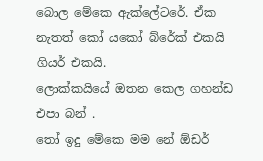බොල මේකෙ ඇක්ලේටරේ. ඒක නැතත් කෝ යකෝ බ්රේක් එකයි ගියර් එකයි.
ලොක්කයියේ ඔතන කෙල ගහන්ඩ එපා බන් .
තෝ ඉදු මේකෙ මම නේ ඕඩර්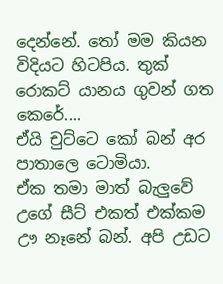දෙන්නේ. තෝ මම කියන විදියට හිටපිය. තුක්
රොකට් යානය ගුවන් ගත කෙරේ....
ඒයි චුට්ටෙ කෝ බන් අර පාතාලෙ ටොමියා.
ඒක තමා මාත් බැලුවේ උගේ සීට් එකත් එක්කම ඌ නෑනේ බන්. අපි උඩට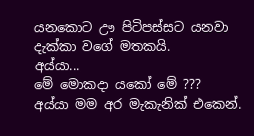යනකොට ඌ පිටිපස්සට යනවා දැක්කා වගේ මතකයි.
අය්යා...
මේ මොකදා යකෝ මේ ???
අය්යා මම අර මැකැනික් එකෙන්.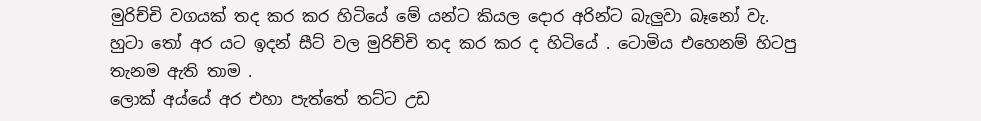මුරිච්චි වගයක් තද කර කර හිටියේ මේ යන්ට කියල දොර අරින්ට බැලුවා බෑනෝ වැ.
හුටා තෝ අර යට ඉදන් සීට් වල මුරිච්චි තද කර කර ද හිටියේ . ටොමිය එහෙනම් හිටපු තැනම ඇති තාම .
ලොක් අය්යේ අර එහා පැත්තේ තට්ට උඩ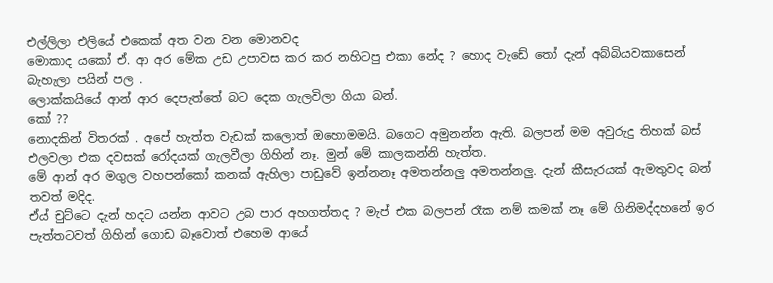එල්ලිලා එලියේ එකෙක් අත වන වන මොනවද
මොකාද යකෝ ඒ. ආ අර මේක උඩ උපාවස කර කර නහිටපු එකා නේද ? හොද වැඩේ තෝ දැන් අබ්බියවකාසෙන් බැහැලා පයින් පල .
ලොක්කයියේ ආන් ආර දෙපැත්තේ බට දෙක ගැලවිලා ගියා බන්.
කෝ ??
නොදකින් විතරක් . අපේ හැත්ත වැඩක් කලොත් ඔහොමමයි. බගෙට අමුනන්න ඇති. බලපන් මම අවුරුදු තිහක් බස් එලවලා එක දවසක් රෝදයක් ගැලවීලා ගිහින් නෑ. මුන් මේ කාලකන්නි හැත්ත.
මේ ආන් අර මගුල වහපන්කෝ කනක් ඇහිලා පාඩුවේ ඉන්නනෑ අමතන්නලු අමතන්නලු. දැන් කීසැරයක් ඇමතුවද බන් තවත් මදිද.
ඒය් චුට්ටෙ දැන් හදට යන්න ආවට උබ පාර අහගත්තද ? මැප් එක බලපන් රෑක නම් කමක් නෑ මේ ගිනිමද්දහනේ ඉර පැත්තටවත් ගිහින් ගොඩ බෑවොත් එහෙම ආයේ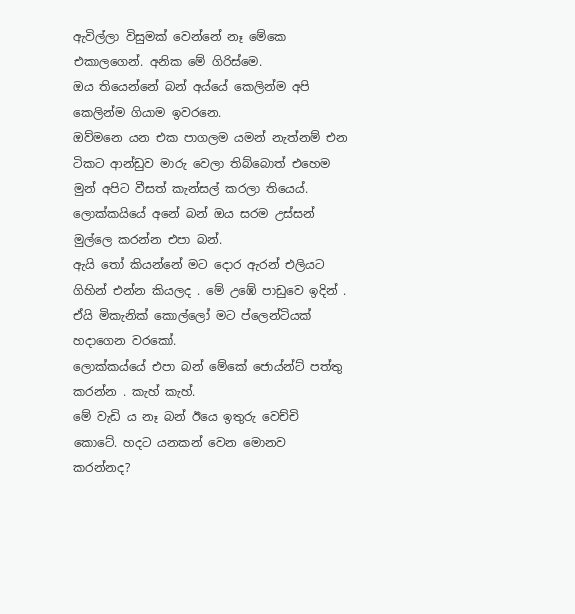ඇවිල්ලා විසුමක් වෙන්නේ නෑ මේකෙ එකාලගෙන්. අනික මේ ගිරිස්මෙ.
ඔය තියෙන්නේ බන් අය්යේ කෙලින්ම අපි කෙලින්ම ගියාම ඉවරනෙ.
ඔව්මනෙ යන එක පාගලම යමන් නැත්නම් එන ටිකට ආන්ඩුව මාරු වෙලා තිබ්බොත් එහෙම මුන් අපිට වීසත් කැන්සල් කරලා තියෙය්.
ලොක්කයියේ අනේ බන් ඔය සරම උස්සන් මුල්ලෙ කරන්න එපා බන්.
ඇයි තෝ කියන්නේ මට දොර ඇරන් එලියට ගිහින් එන්න කියලද . මේ උඹේ පාඩුවෙ ඉදින් .
ඒයි මිකැනික් කොල්ලෝ මට ප්ලෙන්ටියක් හදාගෙන වරකෝ.
ලොක්කය්යේ එපා බන් මේකේ ජොය්න්ට් පත්තු කරන්න . කැහ් කැහ්.
මේ වැඩි ය නෑ බන් ඊයෙ ඉතුරු වෙච්චි කොටේ. හදට යනකන් වෙන මොනව කරන්නද?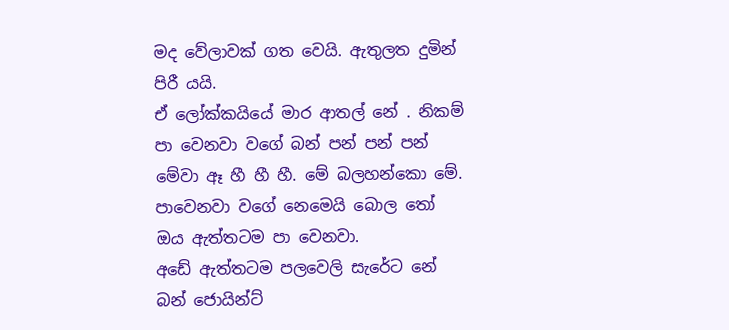මද වේලාවක් ගත වෙයි. ඇතුලත දුමින් පිරී යයි.
ඒ ලෝක්කයියේ මාර ආතල් නේ . නිකම් පා වෙනවා වගේ බන් පන් පන් පන් මේවා ඈ හී හී හී. මේ බලහන්කො මේ.
පාවෙනවා වගේ නෙමෙයි බොල තෝ ඔය ඇත්තටම පා වෙනවා.
අඩේ ඇත්තටම පලවෙලි සැරේට නේ බන් ජොයින්ට්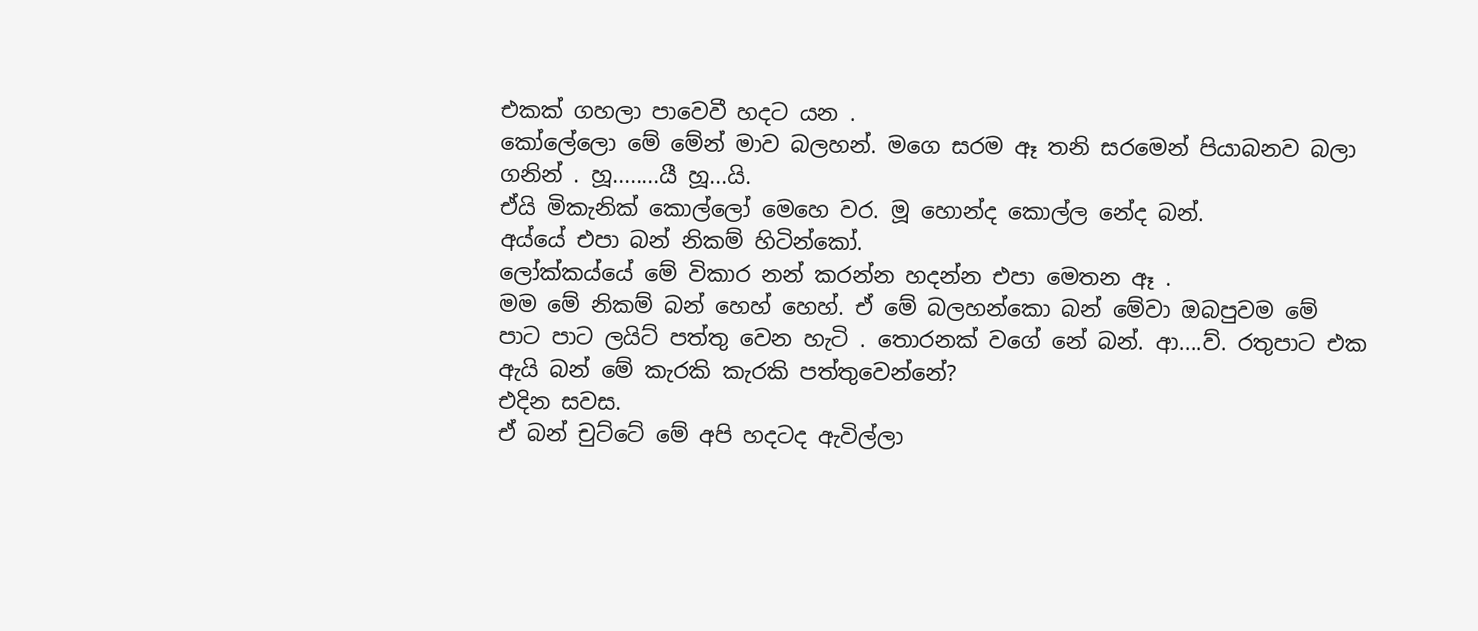එකක් ගහලා පාවෙවී හදට යන .
කෝලේලො මේ මේන් මාව බලහන්. මගෙ සරම ඈ තනි සරමෙන් පියාබනව බලා ගනින් . හූ........යී හූ...යි.
ඒයි මිකැනික් කොල්ලෝ මෙහෙ වර. මූ හොන්ද කොල්ල නේද බන්.
අය්යේ එපා බන් නිකම් හිටින්කෝ.
ලෝක්කය්යේ මේ විකාර නන් කරන්න හදන්න එපා මෙතන ඈ .
මම මේ නිකම් බන් හෙහ් හෙහ්. ඒ මේ බලහන්කො බන් මේවා ඔබපුවම මේ පාට පාට ලයිට් පත්තු වෙන හැටි . තොරනක් වගේ නේ බන්. ආ....ව්. රතුපාට එක ඇයි බන් මේ කැරකි කැරකි පත්තුවෙන්නේ?
එදින සවස.
ඒ බන් චුට්ටේ මේ අපි හදටද ඇවිල්ලා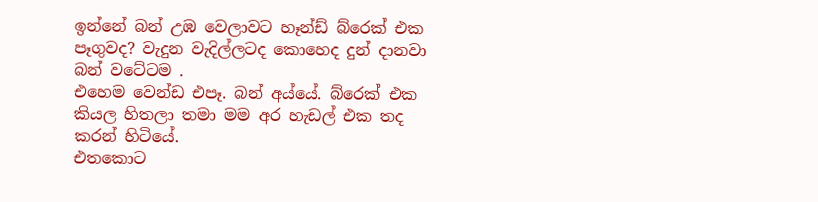ඉන්නේ බන් උඹ වෙලාවට හෑන්ඩ් බ්රෙක් එක පෑගුවද? වැදුන වැදිල්ලටද කොහෙද දුන් දානවා බන් වටේටම .
එහෙම වෙන්ඩ එපෑ. බන් අය්යේ. බ්රෙක් එක කියල හිතලා තමා මම අර හැඩල් එක තද කරන් හිටියේ.
එතකොට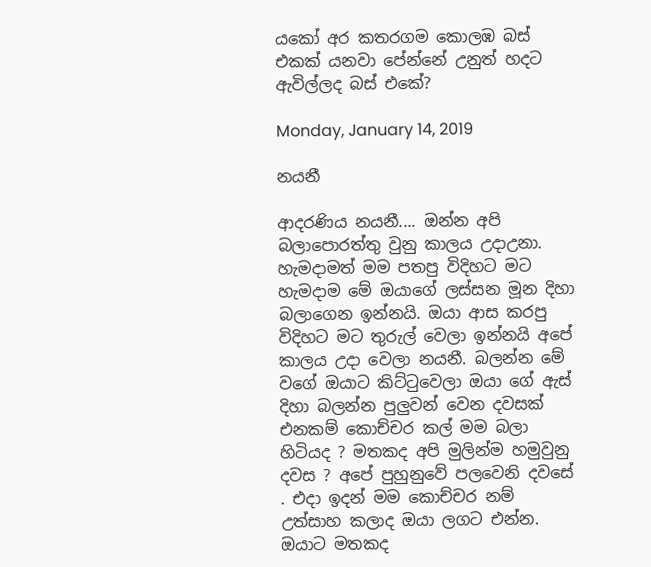යකෝ අර කතරගම කොලඹ බස් එකක් යනවා පේන්නේ උනුත් හදට ඇවිල්ලද බස් එකේ?

Monday, January 14, 2019

නයනී

ආදරණිය නයනී.... ඔන්න අපි බලාපොරත්තු වුනු කාලය උදාඋනා. හැමදාමත් මම පතපු විදිහට මට හැමදාම මේ ඔයාගේ ලස්සන මූන දිහා බලාගෙන ඉන්නයි. ඔයා ආස කරපු විදිහට මට තුරුල් වෙලා ඉන්නයි අපේ කාලය උදා වෙලා නයනී. බලන්න මේ වගේ ඔයාට කිට්ටුවෙලා ඔයා ගේ ඇස් දිහා බලන්න පුලුවන් වෙන දවසක් එනකම් කොච්චර කල් මම බලා හිටියද ? මතකද අපි මුලින්ම හමුවුනු දවස ? අපේ පුහුනුවේ පලවෙනි දවසේ . එදා ඉදන් මම කොච්චර නම් උත්සාහ කලාද ඔයා ලගට එන්න. ඔයාට මතකද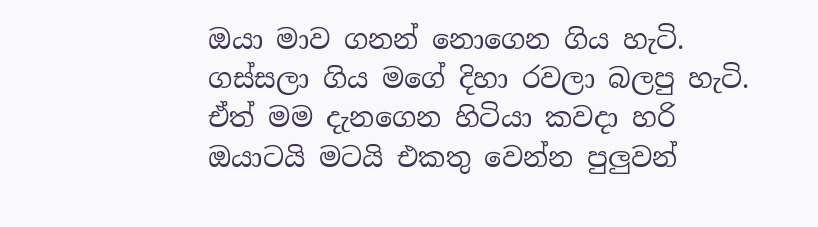ඔයා මාව ගනන් නොගෙන ගිය හැටි. ගස්සලා ගිය මගේ දිහා රවලා බලපු හැටි. ඒත් මම දැනගෙන හිටියා කවදා හරි ඔයාටයි මටයි එකතු වෙන්න පුලුවන්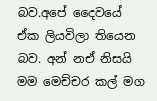බව.අපේ දෛවයේ ඒක ලියවිලා තියෙන බව. අන් නඒ නිසයි මම මෙච්චර කල් මග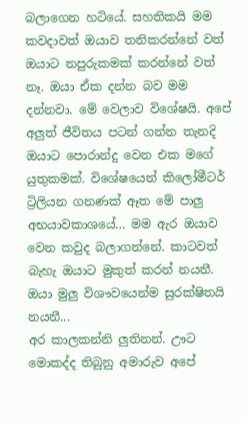බලාගෙන හටියේ. සහතිකයි මම කවදාවත් ඔයාව තනිකරන්නේ වත් ඔයාට නපුරුකමක් කරන්නේ වත් නෑ. ඔයා ඒක දන්න බව මම දන්නවා. මේ වෙලාව විශේෂයි. අපේ අලුත් ජීවිතය පටන් ගන්න තැනදි ඔයාට පොරාන්දු වෙන එක මගේ යුතුකමක්. විශේෂයෙන් කිලෝමීටර් ට්‍රිලියන ගනණක් ඈත මේ පාලු අභයාවකාශයේ… මම ඇර ඔයාව වෙන කවුද බලාගන්නේ. කාටවත් බැහැ ඔයාට මුකුත් කරන් නයනී. ඔයා මුලු විශෟවයෙන්ම සුරක්ෂිතයි නයනී...
අර කාලකන්නි ලුතිනන්. ඌට මොකද්ද තිබුනු අමාරුව අපේ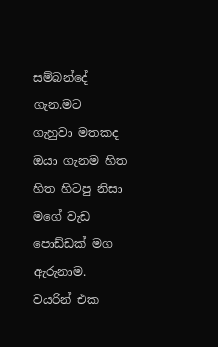සම්බන්දේ ගැන.මට ගැහුවා මතකද ඔයා ගැනම හිත හිත හිටපු නිසා මගේ වැඩ පොඩ්ඩක් මග ඇරුනාම. වයරින් එක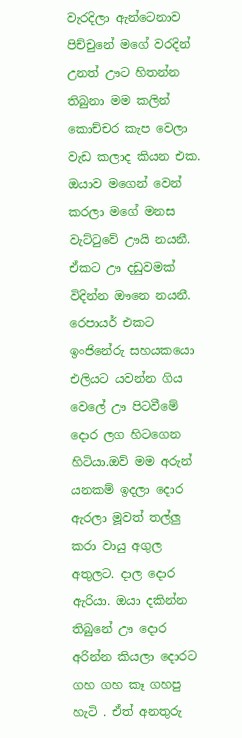වැරදිලා ඇන්ටෙනාව පිච්චුනේ මගේ වරදින් උනත් ඌට හිතන්න තිබුනා මම කලින් කොච්චර කැප වෙලා වැඩ කලාද කියන එක. ඔයාව මගෙන් වෙන් කරලා මගේ මනස වැට්ටුවේ ඌයි නයනී. ඒකට ඌ දඩුවමක් විදින්න ඖනෙ නයනී. රෙපායර් එකට ඉංජිනේරු සහයකයො එලියට යවන්න ගිය වෙලේ ඌ පිටවීමේ දොර ලග හිටගෙන හිටියා.ඔව් මම අරුන් යනකම් ඉදලා දොර ඇරලා මූවත් තල්ලු කරා වායු අගුල අතුලට. දාල දොර ඇරියා. ඔයා දකින්න තිබුනේ ඌ දොර අරින්න කියලා දොරට ගහ ගහ කෑ ගහපු හැටි . ඒත් අනතුරු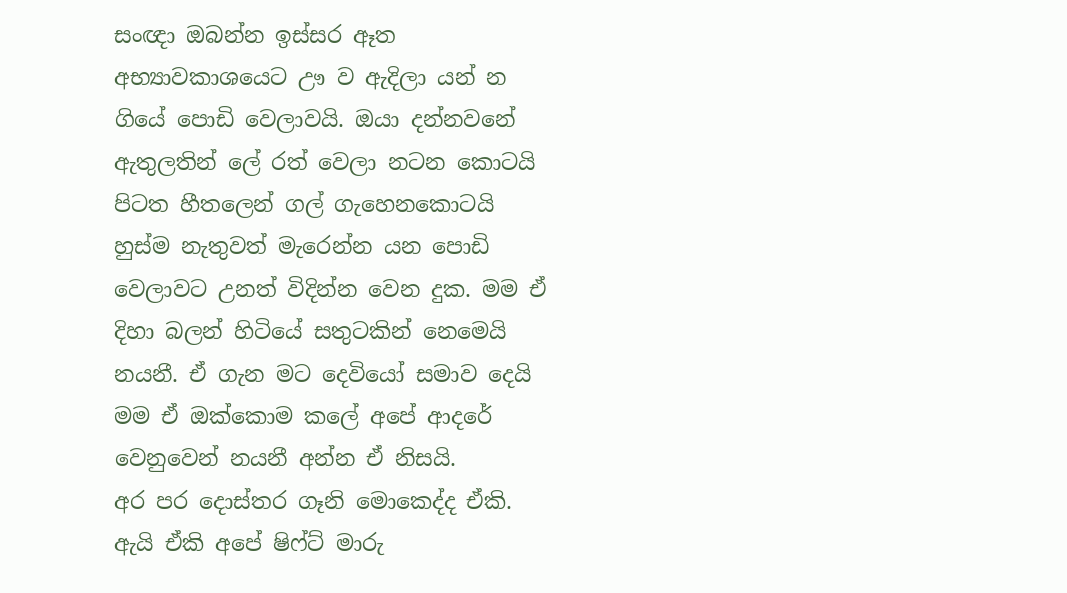සංඥා ඔබන්න ඉස්සර ඈත අභ්‍යාවකාශයෙට ඌ ව ඇදිලා යන් න ගියේ පොඩි වෙලාවයි. ඔයා දන්නවනේ ඇතුලතින් ලේ රත් වෙලා නටන කොටයි පිටත හීතලෙන් ගල් ගැහෙනකොටයි හුස්ම නැතුවත් මැරෙන්න යන පොඩි වෙලාවට උනත් විදින්න වෙන දුක. මම ඒ දිහා බලන් හිටියේ සතුටකින් නෙමෙයි නයනී. ඒ ගැන මට දෙවියෝ සමාව දෙයි මම ඒ ඔක්කොම කලේ අපේ ආදරේ වෙනුවෙන් නයනී අන්න ඒ නිසයි.
අර පර දොස්තර ගෑනි මොකෙද්ද ඒකි. ඇයි ඒකි අපේ ෂිෆ්ට් මාරු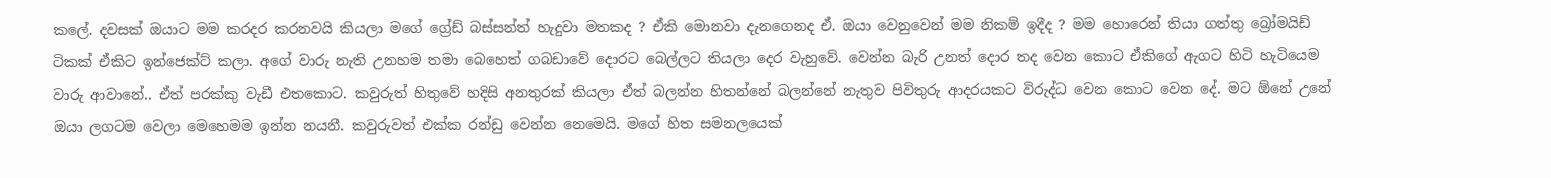කලේ. දවසක් ඔයාට මම කරදර කරනවයි කියලා මගේ ග්‍රේඩ් බස්සන්ත් හැදුවා මතකද ? ඒකි මොනවා දැනගෙනද ඒ. ඔයා වෙනුවෙන් මම නිකම් ඉදීද ? මම හොරෙන් තියා ගත්තු බ්‍රෝමයිඩ් ටිකක් ඒකිට ඉන්ජෙක්ට් කලා. අගේ වාරු නැති උනහම තමා බෙහෙත් ගබඩාවේ දොරට බෙල්ලට තියලා දෙර වැහුවේ. වෙන්න බැරි උනත් දොර තද වෙන කොට ඒකිගේ ඇගට හිටි හැටියෙම වාරු ආවානේ.. ඒත් පරක්කු වැඩී එතකොට. කවුරුත් හිතුවේ හදිසි අනතුරක් කියලා ඒත් බලන්න හිතන්නේ බලන්නේ නැතුව පිවිතුරු ආදරයකට විරුද්ධ වෙන කොට වෙන දේ. මට ඕනේ උනේ ඔයා ලගටම වෙලා මෙහෙමම ඉන්න නයනී. කවුරුවත් එක්ක රන්ඩු වෙන්න නෙමෙයි. මගේ හිත සමනලයෙක්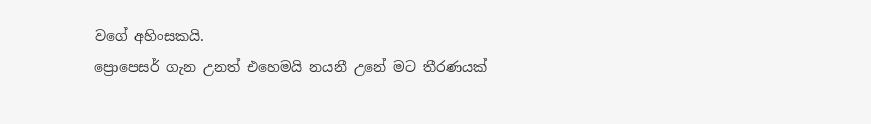වගේ අහිංසකයි.
ප්‍රොපෙසර් ගැන උනත් එහෙමයි නයනී උනේ මට තීරණයක්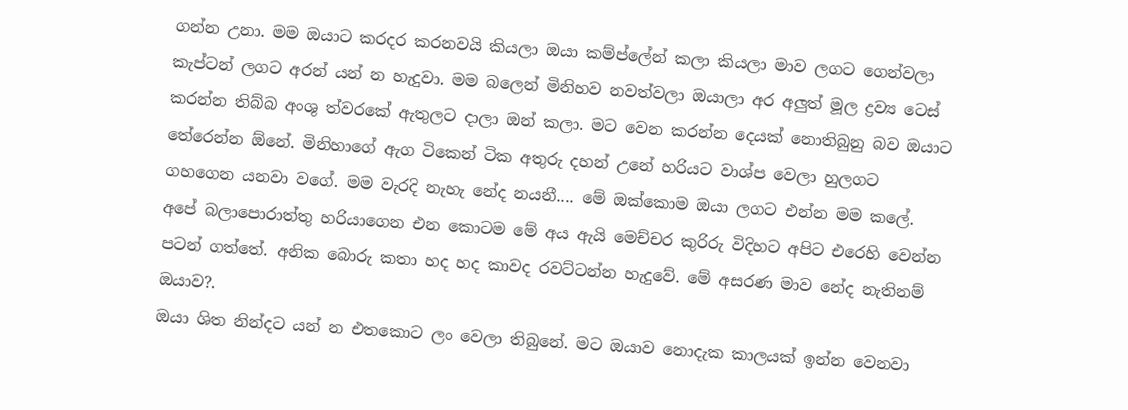ගන්න උනා. මම ඔයාට කරදර කරනවයි කියලා ඔයා කම්ප්ලේන් කලා කියලා මාව ලගට ගෙන්වලා කැප්ටන් ලගට අරන් යන් න හැදුවා. මම බලෙන් මිනිහව නවත්වලා ඔයාලා අර අලුත් මූල ද්‍රව්‍ය ටෙස් කරන්න තිබ්බ අංශු ත්වරකේ ඇතුලට දාලා ඔන් කලා. මට වෙන කරන්න දෙයක් නොතිබුනු බව ඔයාට තේරෙන්න ඕනේ. මිනිහාගේ ඇග ටිකෙන් ටික අතුරු දහන් උනේ හරියට වාශ්ප වෙලා හුලගට ගහගෙන යනවා වගේ. මම වැරදි නැහැ නේද නයනී.... මේ ඔක්කොම ඔයා ලගට එන්න මම කලේ. අපේ බලාපොරාත්තු හරියාගෙන එන කොටම මේ අය ඇයි මෙච්චර කුරිරු විදිහට අපිට එරෙහි වෙන්න පටන් ගත්තේ. අනික බොරු කතා හද හද කාවද රවට්ටන්න හැදුවේ. මේ අසරණ මාව නේද නැතිනම් ඔයාව?.
ඔයා ශිත නින්දට යන් න එතකොට ලං වෙලා තිබුනේ. මට ඔයාව නොදැක කාලයක් ඉන්න වෙනවා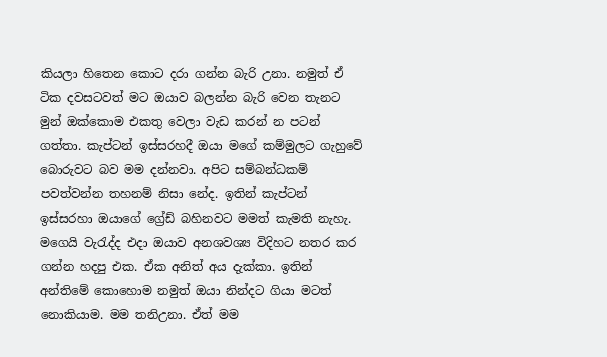කියලා හිතෙන කොට දරා ගන්න බැරි උනා. නමුත් ඒ ටික දවසටවත් මට ඔයාව බලන්න බැරි වෙන තැනට මුන් ඔක්කොම එකතු වෙලා වැඩ කරන් න පටන් ගත්තා. කැප්ටන් ඉස්සරහදී ඔයා මගේ කම්මුලට ගැහුවේ බොරුවට බව මම දන්නවා. අපිට සම්බන්ධකම් පවත්වන්න තහනම් නිසා නේද. ඉතින් කැප්ටන් ඉස්සරහා ඔයාගේ ග්‍රේඩ් බහිනවට මමත් කැමති නැහැ. මගෙයි වැරැද්ද එදා ඔයාව අනශවශ්‍ය විදිහට නතර කර ගන්න හදපු එක. ඒක අනිත් අය දැක්කා. ඉතින් අන්තිමේ කොහොම නමුත් ඔයා නින්දට ගියා මටත් නොකියාම. මම තනිඋනා. ඒත් මම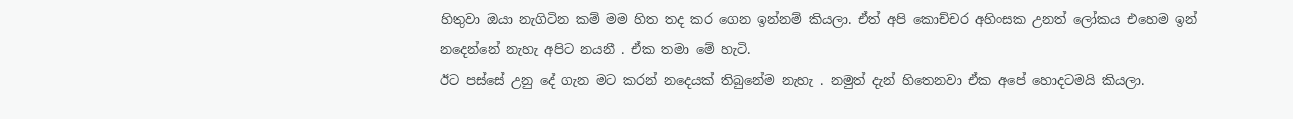හිතුවා ඔයා නැගිටින කම් මම හිත තද කර ගෙන ඉන්නම් කියලා. ඒත් අපි කොච්චර අහිංසක උනත් ලෝකය එහෙම ඉන් නදෙන්නේ නැහැ අපිට නයනී . ඒක තමා මේ හැටි.
ඊට පස්සේ උනු දේ ගැන මට කරන් නදෙයක් තිබුනේම නැහැ . නමුත් දැන් හිතෙනවා ඒක අපේ හොදටමයි කියලා.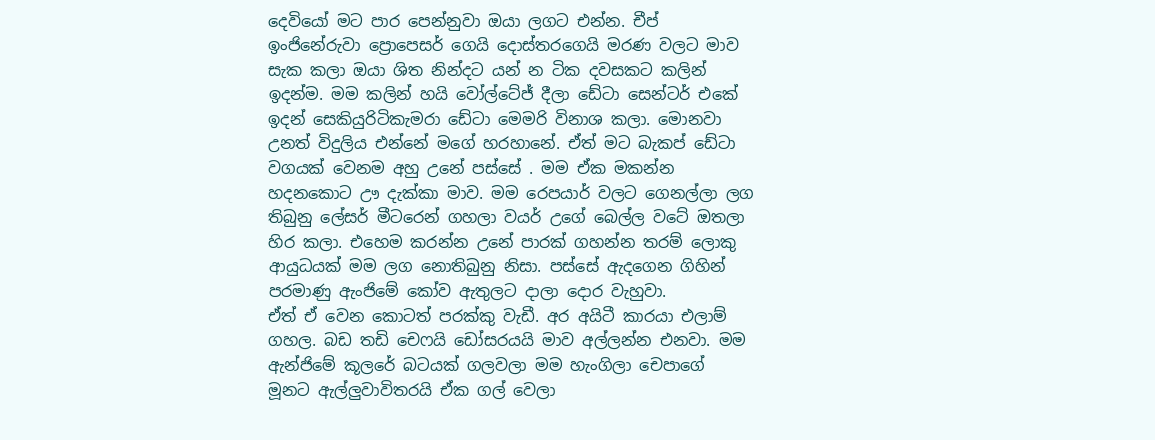දෙවියෝ මට පාර පෙන්නුවා ඔයා ලගට එන්න. චීප් ඉංජිනේරුවා ප්‍රොපෙසර් ගෙයි දොස්තරගෙයි මරණ වලට මාව සැක කලා ඔයා ශිත නින්දට යන් න ටික දවසකට කලින් ඉදන්ම. මම කලින් හයි වෝල්ටේජ් දීලා ඩේටා සෙන්ටර් එකේ ඉදන් සෙකියුරිටිකැමරා ඩේටා මෙමරි විනාශ කලා. මොනවා උනත් විදුලිය එන්නේ මගේ හරහානේ. ඒත් මට බැකප් ඩේටා වගයක් වෙනම අහු උනේ පස්සේ . මම ඒක මකන්න හදනකොට ඌ දැක්කා මාව. මම රෙපයාර් වලට ගෙනල්ලා ලග තිබුනු ලේසර් මීටරෙන් ගහලා වයර් උගේ බෙල්ල වටේ ඔතලා හිර කලා. එහෙම කරන්න උනේ පාරක් ගහන්න තරම් ලොකු ආයුධයක් මම ලග නොතිබුනු නිසා. පස්සේ ඇදගෙන ගිහින් පරමාණු ඇංජිමේ කෝව ඇතුලට දාලා දොර වැහුවා.
ඒත් ඒ වෙන කොටත් පරක්කු වැඩී. අර අයිටී කාරයා එලාම් ගහල. බඩ තඩි චෙෆයි ඩෝසරයයි මාව අල්ලන්න එනවා. මම ඇන්ජිමේ කූලරේ බටයක් ගලවලා මම හැංගිලා චෙපාගේ මූනට ඇල්ලුවාවිතරයි ඒක ගල් වෙලා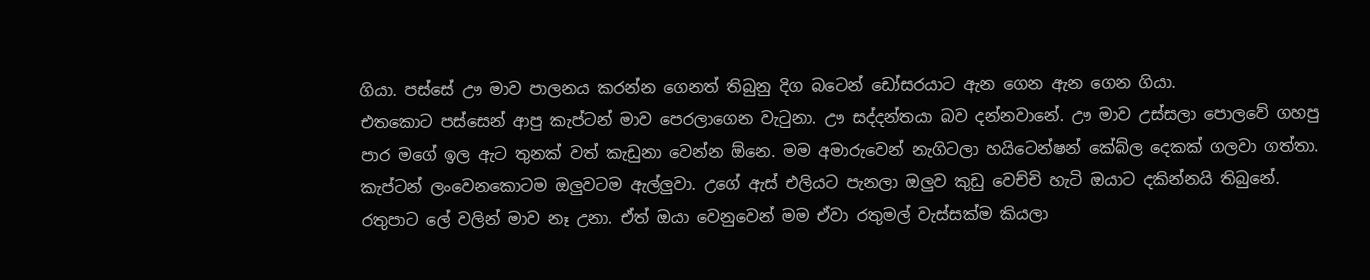ගියා. පස්සේ ඌ මාව පාලනය කරන්න ගෙනත් තිබුනු දිග බටෙන් ඩෝසරයාට ඇන ගෙන ඇන ගෙන ගියා.
එතකොට පස්සෙන් ආපු කැප්ටන් මාව පෙරලාගෙන වැටුනා. ඌ සද්දන්තයා බව දන්නවානේ. ඌ මාව උස්සලා පොලවේ ගහපු පාර මගේ ඉල ඇට තුනක් වත් කැඩුනා වෙන්න ඕනෙ. මම අමාරුවෙන් නැගිටලා හයිටෙන්ෂන් කේබ්ල දෙකක් ගලවා ගත්තා. කැප්ටන් ලංවෙනකොටම ඔලුවටම ඇල්ලුවා. උගේ ඇස් එලියට පැනලා ඔලුව කුඩු වෙච්චි හැටි ඔයාට දකින්නයි තිබුනේ. රතුපාට ලේ වලින් මාව නෑ උනා. ඒත් ඔයා වෙනුවෙන් මම ඒවා රතුමල් වැස්සක්ම කියලා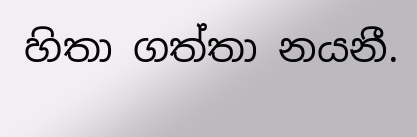හිතා ගත්තා නයනී.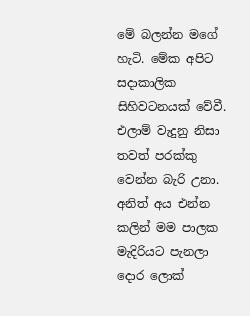මේ බලන්න මගේ හැටි. මේක අපිට සදාකාලික සිහිවටනයක් වේවී.
එලාම් වැදුනු නිසා තවත් පරක්කු වෙන්න බැරි උනා. අනිත් අය එන්න කලින් මම පාලක මැදිරියට පැනලා දොර ලොක්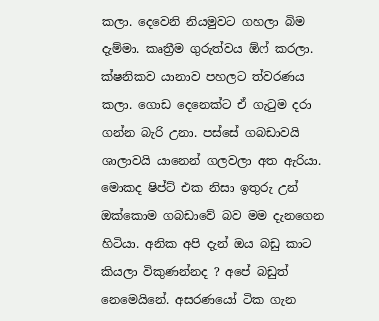කලා. දෙවෙනි නියමුවට ගහලා බිම දැම්මා. කෘත්‍රීම ගුරුත්වය ඕෆ් කරලා. ක්ෂනිකව යානාව පහලට ත්වරණය කලා. ගොඩ දෙනෙක්ට ඒ ගැටුම දරා ගන්න බැරි උනා. පස්සේ ගබඩාවයි ශාලාවයි යානෙන් ගලවලා අත ඇරියා. මොකද ෂිප්ට් එක නිසා ඉතුරු උන් ඔක්කොම ගබඩාවේ බව මම දැනගෙන හිටියා. අනික අපි දැන් ඔය බඩු කාට කියලා විකුණන්නද ? අපේ බඩුත් නෙමෙයිනේ. අසරණයෝ ටික ගැන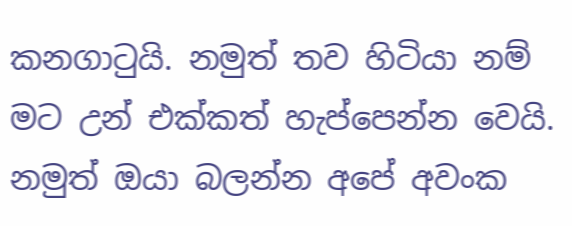කනගාටුයි. නමුත් තව හිටියා නම් මට උන් එක්කත් හැප්පෙන්න වෙයි. නමුත් ඔයා බලන්න අපේ අවංක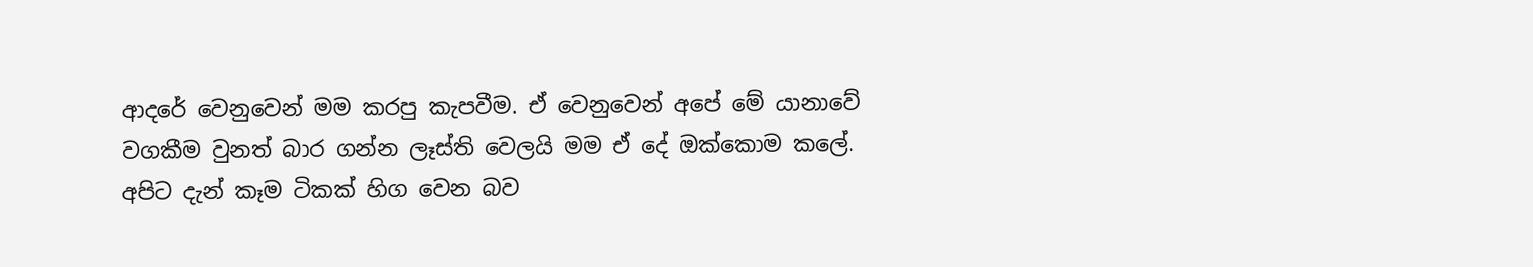ආදරේ වෙනුවෙන් මම කරපු කැපවීම. ඒ වෙනුවෙන් අපේ මේ යානාවේ වගකීම වුනත් බාර ගන්න ලෑස්ති වෙලයි මම ඒ දේ ඔක්කොම කලේ.
අපිට දැන් කෑම ටිකක් හිග වෙන බව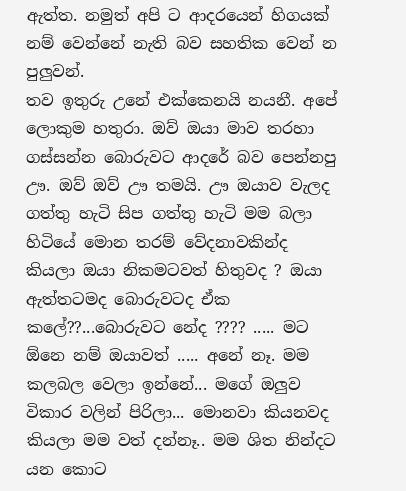ඇත්ත. නමුත් අපි ට ආදරයෙන් හිගයක් නම් වෙන්නේ නැති බව සහතික වෙන් න පුලුවන්.
තව ඉතුරු උනේ එක්කෙනයි නයනී. අපේ ලොකුම හතුරා. ඔව් ඔයා මාව තරහා ගස්සන්න බොරුවට ආදරේ බව පෙන්නපු ඌ. ඔව් ඔව් ඌ තමයි. ඌ ඔයාව වැලද ගත්තු හැටි සිප ගත්තු හැටි මම බලා හිටියේ මොන තරම් වේදනාවකින්ද කියලා ඔයා නිකමටවත් හිතුවද ? ඔයා ඇත්තටමද බොරුවටද ඒක කලේ??...බොරුවට නේද ???? ..... මට ඕනෙ නම් ඔයාවත් ..... අනේ නෑ. මම කලබල වෙලා ඉන්නේ... මගේ ඔලුව විකාර වලින් පිරිලා... මොනවා කියනවද කියලා මම වත් දන්නෑ.. මම ශිත නින්දට යන කොට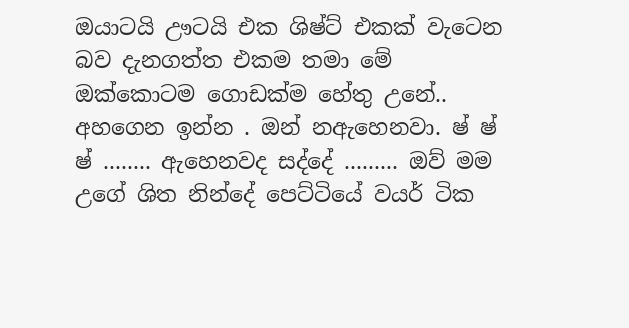ඔයාටයි ඌටයි එක ශිෂ්ට් එකක් වැටෙන බව දැනගත්ත එකම තමා මේ ඔක්කොටම ගොඩක්ම හේතු උනේ.. අහගෙන ඉන්න . ඔන් නඇහෙනවා. ෂ් ෂ් ෂ් ........ ඇහෙනවද සද්දේ ......... ඔව් මම උගේ ශිත නින්දේ පෙට්ටියේ වයර් ටික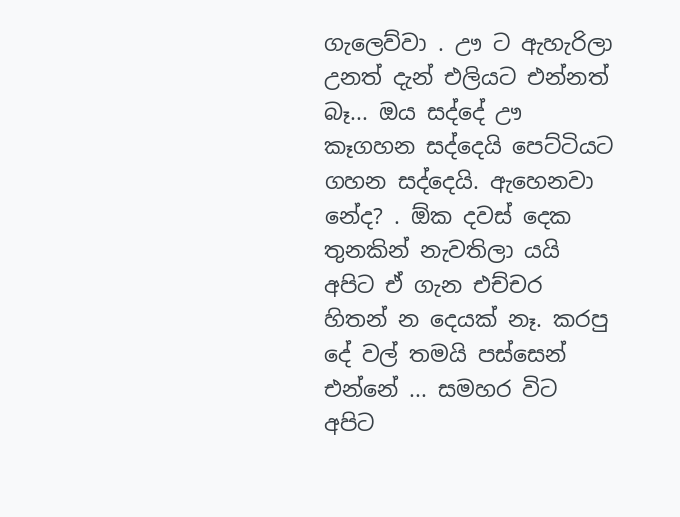ගැලෙව්වා . ඌ ට ඇහැරිලා උනත් දැන් එලියට එන්නත් බෑ... ඔය සද්දේ ඌ කෑගහන සද්දෙයි පෙට්ටියට ගහන සද්දෙයි. ඇහෙනවා නේද? . ඕක දවස් දෙක තුනකින් නැවතිලා යයි අපිට ඒ ගැන එච්චර හිතන් න දෙයක් නෑ. කරපු දේ වල් තමයි පස්සෙන් එන්නේ ... සමහර විට අපිට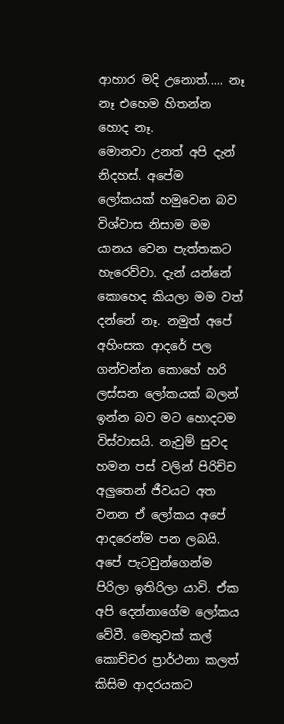ආහාර මදි උනොත්..... නෑ නෑ එහෙම හිතන්න හොද නෑ.
මොනවා උනත් අපි දැන් නිදහස්. අපේම ලෝකයක් හමුවෙන බව විශ්වාස නිසාම මම යානය වෙන පැත්තකට හැරෙව්වා. දැන් යන්නේ කොහෙද කියලා මම වත් දන්නේ නෑ. නමුත් අපේ අහිංසක ආදරේ පල ගන්වන්න කොහේ හරි ලස්සන ලෝකයක් බලන් ඉන්න බව මට හොදටම විස්වාසයි. නැවුම් සුවද හමන පස් වලින් පිරිච්ච අලුතෙන් ජීවයට අත වනන ඒ ලෝකය අපේ ආදරෙන්ම පන ලබයි. අපේ පැටවුන්ගෙන්ම පිරිලා ඉතිරිලා යාවි. ඒක අපි දෙන්නාගේම ලෝකය වේවී. මෙතුවක් කල් කොච්චර ප්‍රාර්ථනා කලත් කිසිම ආදරයකට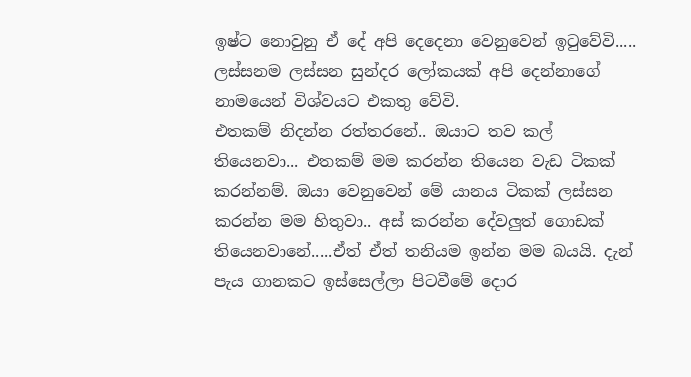ඉෂ්ට නොවුනු ඒ දේ අපි දෙදෙනා වෙනුවෙන් ඉටුවේවි..... ලස්සනම ලස්සන සුන්දර ලෝකයක් අපි දෙන්නාගේ නාමයෙන් විශ්වයට එකතු වේවි.
එතකම් නිදන්න රත්තරනේ.. ඔයාට තව කල් තියෙනවා... එතකම් මම කරන්න තියෙන වැඩ ටිකක් කරන්නම්. ඔයා වෙනුවෙන් මේ යානය ටිකක් ලස්සන කරන්න මම හිතුවා.. අස් කරන්න දේවලුත් ගොඩක් තියෙනවානේ.....ඒත් ඒත් තනියම ඉන්න මම බයයි. දැන් පැය ගානකට ඉස්සෙල්ලා පිටවීමේ දොර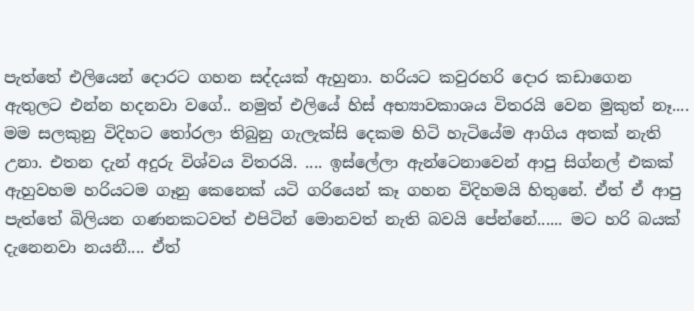පැත්තේ එලියෙන් දොරට ගහන සද්දයක් ඇහුනා. හරියට කවුරහරි දොර කඩාගෙන ඇතුලට එන්න හදනවා වගේ.. නමුත් එලියේ හිස් අභ්‍යාවකාශය විතරයි වෙන මුකුත් නෑ.... මම සලකුනු විදිහට තෝරලා තිබුනු ගැලැක්සි දෙකම හිටි හැටියේම ආගිය අතක් නැති උනා. එතන දැන් අදුරු විශ්වය විතරයි. .... ඉස්ලේලා ඇන්ටෙනාවෙන් ආපු සිග්නල් එකක් ඇහුවහම හරියටම ගෑනු කෙනෙක් යටි ගරියෙන් කෑ ගහන විදිහමයි හිතුනේ. ඒත් ඒ ආපු පැත්තේ බිලියන ගණනකටවත් එපිටින් මොනවත් නැති බවයි පේන්නේ...... මට හරි බයක් දැනෙනවා නයනී.... ඒත්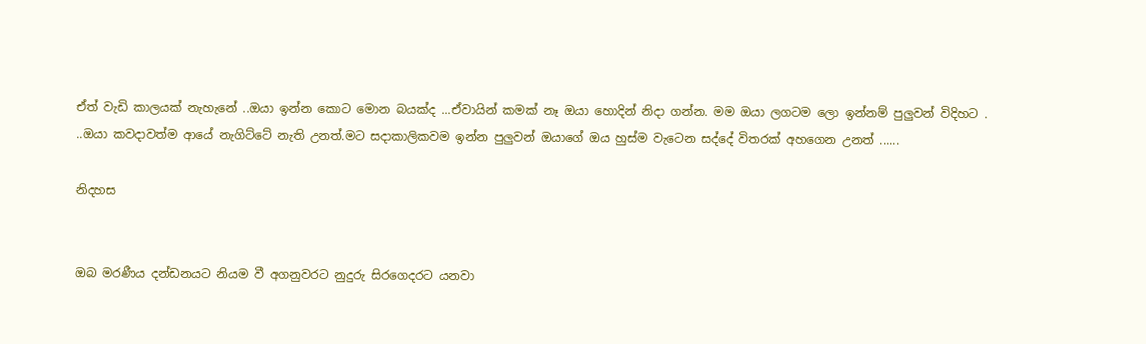ඒත් වැඩි කාලයක් නැහැනේ ..ඔයා ඉන්න කොට මොන බයක්ද ...ඒවායින් කමක් නෑ ඔයා හොදින් නිදා ගන්න. මම ඔයා ලගටම ලො ඉන්නම් පුලුවන් විදිහට . ..ඔයා කවදාවත්ම ආයේ නැගිට්ටේ නැති උනත්.මට සදාකාලිකවම ඉන්න පුලුවන් ඔයාගේ ඔය හුස්ම වැටෙන සද්දේ විතරක් අහගෙන උනත් ......

නිදහස


ඔබ මරණීය දන්ඩනයට නියම වී අගනුවරට නුදුරු සිරගෙදරට යනවා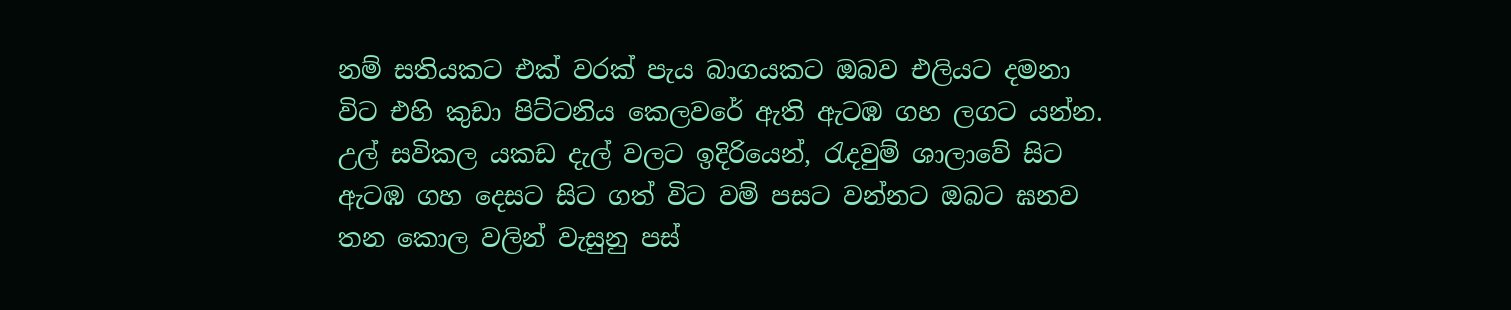නම් සතියකට එක් වරක් පැය බාගයකට ඔබව එලියට දමනා විට එහි කුඩා පිට්ටනිය කෙලවරේ ඇති ඇටඹ ගහ ලගට යන්න. උල් සවිකල යකඩ දැල් වලට ඉදිරියෙන්, රැදවුම් ශාලාවේ සිට ඇටඹ ගහ දෙසට සිට ගත් විට වම් පසට වන්නට ඔබට ඝනව තන කොල වලින් වැසුනු පස්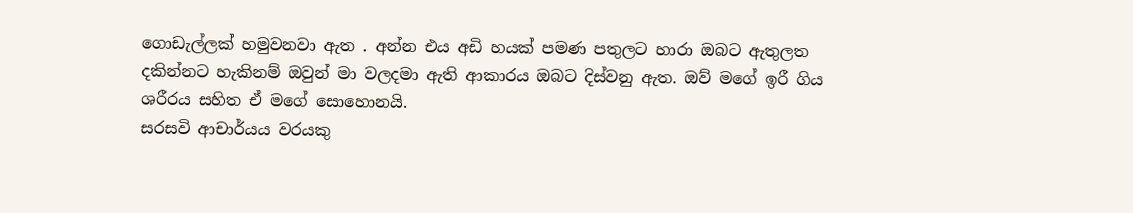ගොඩැල්ලක් හමුවනවා ඇත . අන්න එය අඩි හයක් පමණ පතුලට හාරා ඔබට ඇතුලත දකින්නට හැකිනම් ඔවුන් මා වලදමා ඇති ආකාරය ඔබට දිස්වනු ඇත. ඔව් මගේ ඉරී ගිය ශරීරය සහිත ඒ මගේ සොහොනයි.
සරසවි ආචාර්යය වරයකු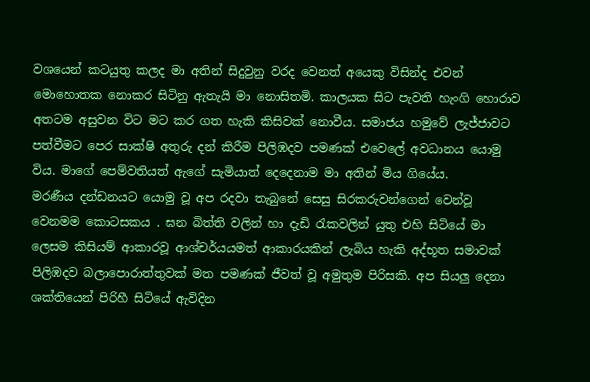වශයෙන් කටයුතු කලද මා අතින් සිදුවුනු වරද වෙනත් අයෙකු විසින්ද එවන් මොහොතක නොකර සිටිනු ඇතැයි මා නොසිතමි. කාලයක සිට පැවති හැංගි හොරාව අතටම අසුවන විට මට කර ගත හැකි කිසිවක් නොවීය. සමාජය හමුවේ ලැජ්ජාවට පත්වීමට පෙර සාක්ෂි අතුරු දන් කිරීම පිලිඹදව පමණක් එවෙලේ අවධානය යොමු විය. මාගේ පෙම්වතියත් ඇගේ සැමියාත් දෙදෙනාම මා අතින් මිය ගියේය.
මරණීය දන්ඩනයට යොමු වූ අප රදවා තැබුනේ සෙසු සිරකරුවන්ගෙන් වෙන්වූ වෙනමම කොටසකය . ඝන බිත්ති වලින් හා දැඩි රැකවලින් යුතු එහි සිටියේ මා ලෙසම කිසියම් ආකාරවූ ආශ්චර්යයමත් ආකාරයකින් ලැබිය හැකි අද්භූත සමාවක් පිලිඹදව බලාපොරාත්තුවක් මත පමණක් ජීවත් වූ අමුතුම පිරිසකි. අප සියලු දෙනා ශක්තියෙන් පිරිහී සිටියේ ඇවිදින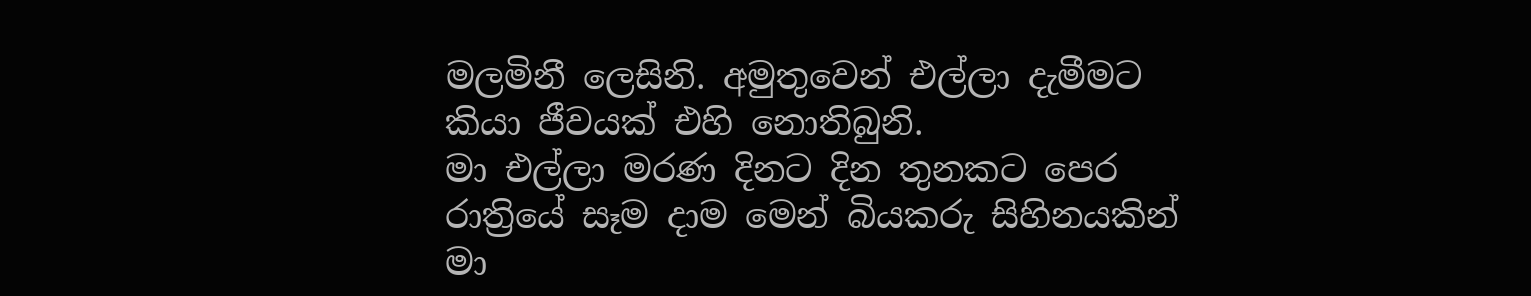මලමිනී ලෙසිනි. අමුතුවෙන් එල්ලා දැමීමට කියා ජීවයක් එහි නොතිබුනි.
මා එල්ලා මරණ දිනට දින තුනකට පෙර රාත්‍රියේ සෑම දාම මෙන් බියකරු සිහිනයකින් මා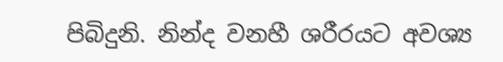පිබිදුනි. නින්ද වනහී ශරීරයට අවශ්‍ය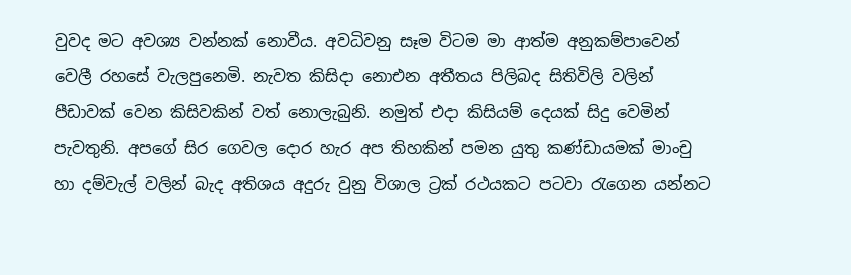වුවද මට අවශ්‍ය වන්නක් නොවීය. අවධිවනු සෑම විටම මා ආත්ම අනුකම්පාවෙන් වෙලී රහසේ වැලපුනෙමි. නැවත කිසිදා නොඑන අතීතය පිලිබද සිතිවිලි වලින් පීඩාවක් වෙන කිසිවකින් වත් නොලැබුනි. නමුත් එදා කිසියම් දෙයක් සිදු වෙමින් පැවතුනි. අපගේ සිර ගෙවල දොර හැර අප තිහකින් පමන යුතු කණ්ඩායමක් මාංචු හා දම්වැල් වලින් බැද අතිශය අදුරු වුනු විශාල ට්‍රක් රථයකට පටවා රැගෙන යන්නට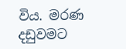විය. මරණ දඩුවමට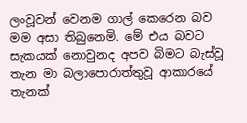ලංවූවන් වෙනම ගාල් කෙරෙන බව මම අසා තිබුනෙමි. මේ එය බවට සැකයක් නොවුනද අපව බිමට බැස්වූ තැන මා බලාපොරාත්තුවූ ආකාරයේ තැනක්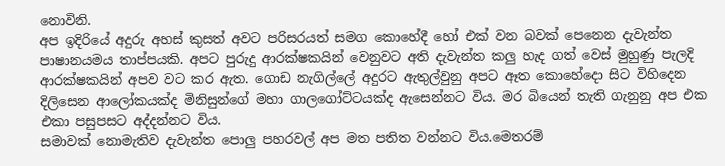නොවිනි.
අප ඉදිරියේ අදුරු අහස් කුසත් අවට පරිසරයත් සමග කොහේදී හෝ එක් වන බවක් පෙනෙන දැවැන්ත පාෂානයමය තාප්පයකි. අපට පුරුදු ආරක්ෂකයින් වෙනුවට අති දැවැන්ත කලු හැද ගත් වෙස් මුහුණු පැලදි ආරක්ෂකයින් අපව වට කර ඇත. ගොඩ නැගිල්ලේ අදුරට ඇතුල්වුනු අපට ඈත කොහේදො සිට විහිදෙන දිලිසෙන ආලෝකයක්ද මිනිසුන්ගේ මහා ගාලගෝට්ටයක්ද ඇසෙන්නට විය. මර බියෙන් තැති ගැනුනු අප එක එකා පසුපසට අද්දන්නට විය.
සමාවක් නොමැතිව දැවැන්ත පොලු පහරවල් අප මත පතිත වන්නට විය.මෙතරම්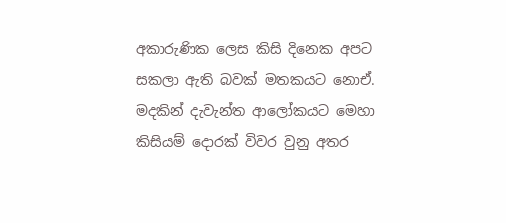අකාරුණික ලෙස කිසි දිනෙක අපට සකලා ඇති බවක් මතකයට නොඒ. මදකින් දැවැන්ත ආලෝකයට මෙහා කිසියම් දොරක් විවර වුනු අතර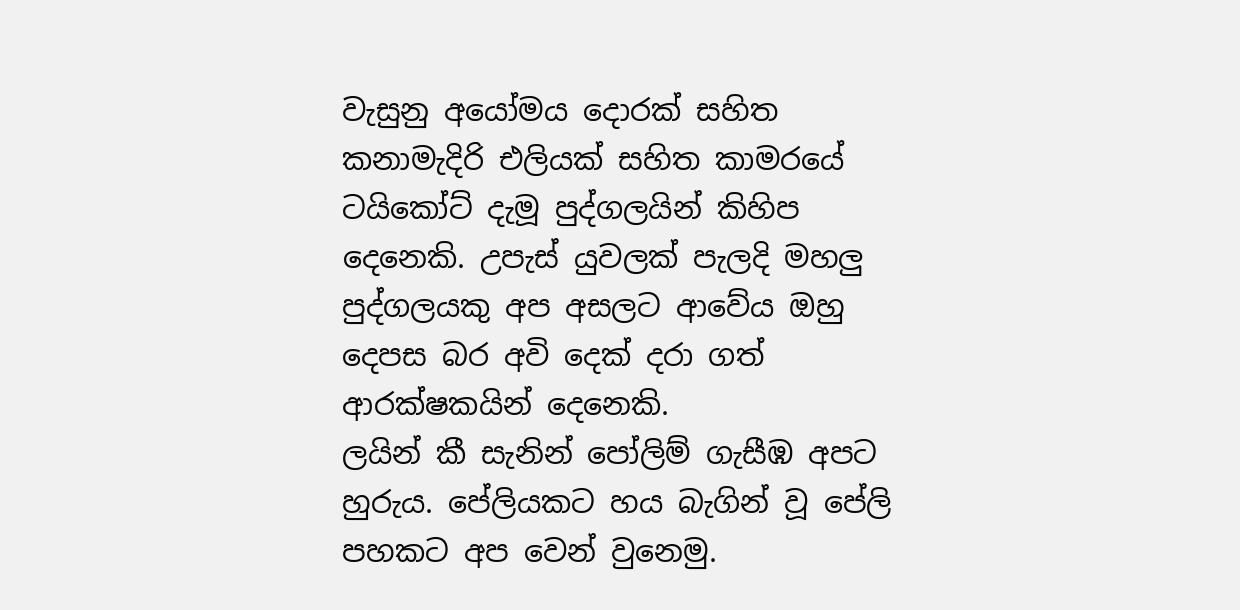වැසුනු අයෝමය දොරක් සහිත කනාමැදිරි එලියක් සහිත කාමරයේ ටයිකෝට් දැමූ පුද්ගලයින් කිහිප දෙනෙකි. උපැස් යුවලක් පැලදි මහලු පුද්ගලයකු අප අසලට ආවේය ඔහු දෙපස බර අවි දෙක් දරා ගත් ආරක්ෂකයින් දෙනෙකි.
ලයින් කී සැනින් පෝලිම් ගැසීඹ අපට හුරුය. පේලියකට හය බැගින් වූ පේලි පහකට අප වෙන් වුනෙමු.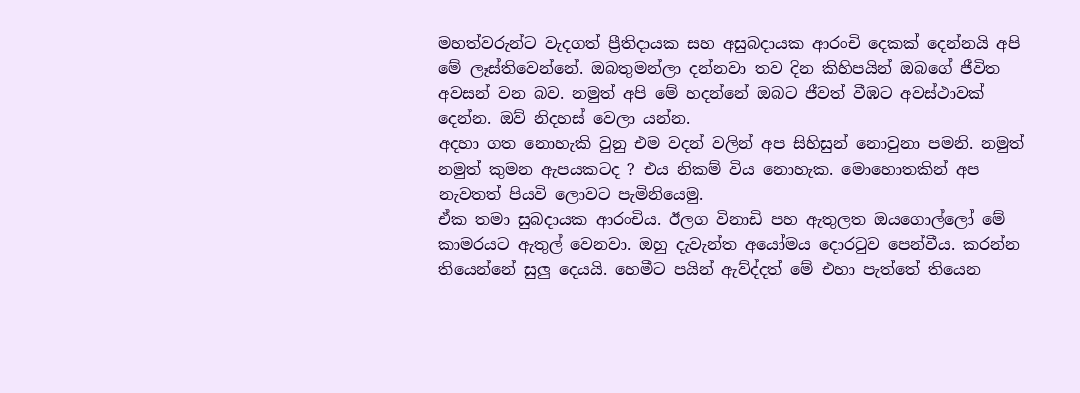මහත්වරුන්ට වැදගත් ප්‍රීතිදායක සහ අසුබදායක ආරංචි දෙකක් දෙන්නයි අපි මේ ලෑස්තිවෙන්නේ. ඔබතුමන්ලා දන්නවා තව දින කිහිපයින් ඔබගේ ජීවිත අවසන් වන බව. නමුත් අපි මේ හදන්නේ ඔබට ජීවත් වීඹට අවස්ථාවක් දෙන්න. ඔව් නිදහස් වෙලා යන්න.
අදහා ගත නොහැකි වුනු එම වදන් වලින් අප සිහිසුන් නොවුනා පමනි. නමුත් නමුත් කුමන ඇපයකටද ? එය නිකම් විය නොහැක. මොහොතකින් අප නැවතත් පියවි ලොවට පැමිනියෙමු.
ඒක තමා සුබදායක ආරංචිය. ඊලග විනාඩි පහ ඇතුලත ඔයගොල්ලෝ මේ කාමරයට ඇතුල් වෙනවා. ඔහු දැවැන්ත අයෝමය දොරටුව පෙන්වීය. කරන්න තියෙන්නේ සුලු දෙයයි. හෙමීට පයින් ඇව්ද්දත් මේ එහා පැත්තේ තියෙන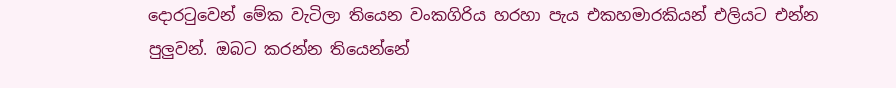දොරටුවෙන් මේක වැටිලා තියෙන වංකගිරිය හරහා පැය එකහමාරකියන් එලියට එන්න පුලුවන්. ඔබට කරන්න තියෙන්නේ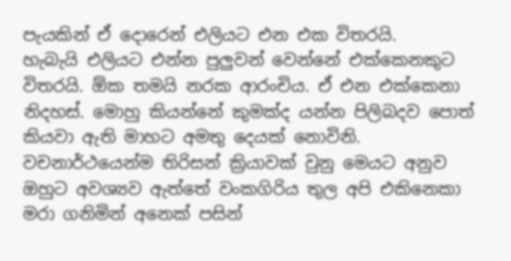පැයකින් ඒ දොරෙන් එලියට එන එක විතරයි.
හැබැයි එලියට එන්න පුලුවන් වෙන්නේ එක්කෙනකුට විතරයි. ඕක තමයි නරක ආරංචිය. ඒ එන එක්කෙනා නිදහස්. මොහු කියන්නේ කුමක්ද යන්න පිලිබදව පොත් කියවා ඇති මාහට අමතු දෙයක් නොවිනි. වචනාර්ථයෙන්ම තිරිසන් ක්‍රියාවක් වුනු මෙයට අනුව ඔහුට අවශ්‍යව ඇත්තේ වංකගිරිය තුල අපි එකිනෙකා මරා ගනිමින් අනෙක් පසින්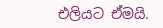එලියට ඒමයි.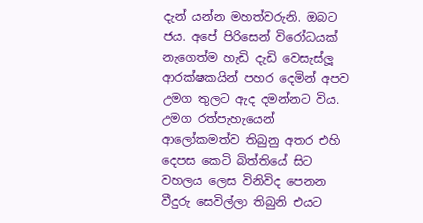දැන් යන්න මහත්වරුනි. ඔබට ජය. අපේ පිරිසෙන් විරෝධයක් නැගෙත්ම හැඩි දැඩි වෙසැස්ලූ ආරක්ෂකයින් පහර දෙමින් අපව උමග තුලට ඇද දමන්නට විය. උමග රත්පැහැයෙන් ආලෝකමත්ව තිබුනු අතර එහි දෙපස කෙටි බිත්තියේ සිට වහලය ලෙස විනිවිද පෙනන වීදුරු සෙවිල්ලා තිබුනි එයට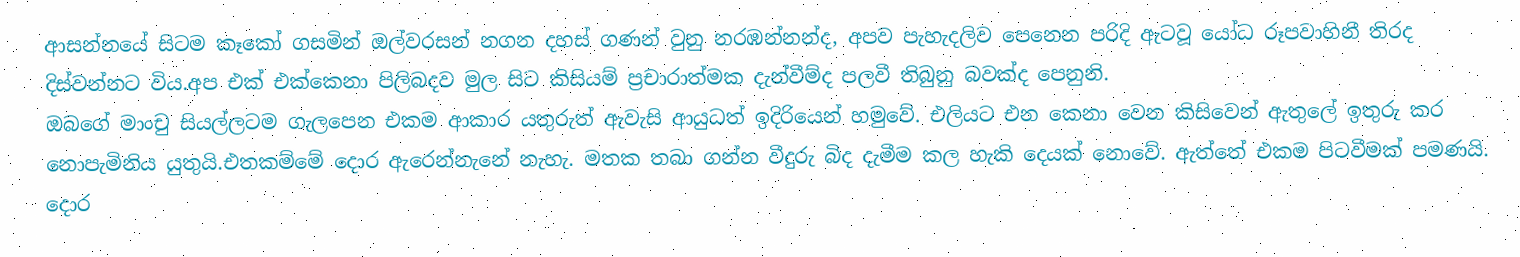ආසන්නයේ සිටම කෑකෝ ගසමින් ඔල්වරසන් නගන දහස් ගණන් වුනු නරඹන්නන්ද, අපව පැහැදලිව පෙනෙන පරිදි ඇටවූ යෝධ රූපවාහිනී තිරද දිස්වන්නට විය.අප එක් එක්කෙනා පිලිබදව මුල සිට කිසියම් ප්‍රචාරාත්මක දැන්වීම්ද පලවී තිබුනු බවක්ද පෙනුනි.
ඔබගේ මාංචු සියල්ලටම ගැලපෙන එකම ආකාර යතුරුත් ඇවැසි ආයුධත් ඉදිරියෙන් හමුවේ. එලියට එන කෙනා වෙන කිසිවෙන් ඇතුලේ ඉතුරු කර නොපැමිනිය යුතුයි.එතකම්මේ දොර ඇරෙන්නැනේ නැහැ. මතක තබා ගන්න වීදුරු බිද දැමීම කල හැකි දෙයක් නොවේ. ඇත්තේ එකම පිටවීමක් පමණයි. දොර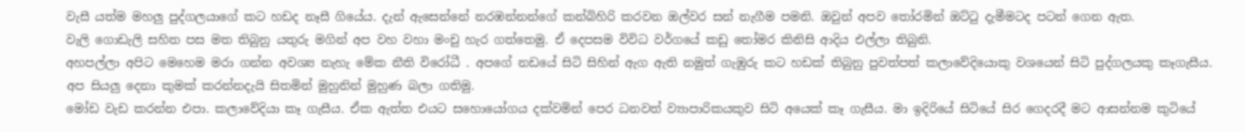වැසී යත්ම මහලු පුද්ගලයාගේ කට හඩද නෑසී ගියේය. දැන් ඇසෙන්නේ නරඹන්නන්ගේ කන්බිහිරි කරවන ඔල්වර සන් නැගීම පමනි. ඔවුන් අපව තෝරමින් ඔට්ටු දැමීමටද පටන් ගෙන ඇත.
වැලි ගොඩැලි සහිත පස මත තිබුනු යතුරු මගින් අප වහ වහා මංචු හැර ගත්තෙමු. ඒ දෙපසම විවිධ වර්ගයේ කඩු තෝමර කිනිසි ආදිය එල්ලා තිබුනි.
අහපල්ලා අපිට මෙහෙම මරා ගන්න අවශ්‍ය නැහැ මේක නීති විරෝධී . අපගේ නඩයේ සිටි සිහින් ඇග ඇති නමුත් ගැඹුරු කට හඩක් තිබුනු පුවත්පත් කලාවේදියොකු වශයෙන් සිටි පුද්ගලයකු කෑගැසීය. අප සියලු දෙනා කුමක් කරන්නදැයි සිතමින් මුහුනින් මුහුණ බලා ගතිමු.
මෝඩ වැඩ කරන්න එපා. කලාවේදියා කෑ ගැසීය. ඒක ඇත්ත එයට සහොයෝගය දක්වමින් පෙර ධනවත් ව්‍යාපාරිකයකුව සිටි අයෙක් කෑ ගැසීය. මා ඉදිරියේ සිටියේ සිර ගෙදරදී මට ආසන්නම කුටියේ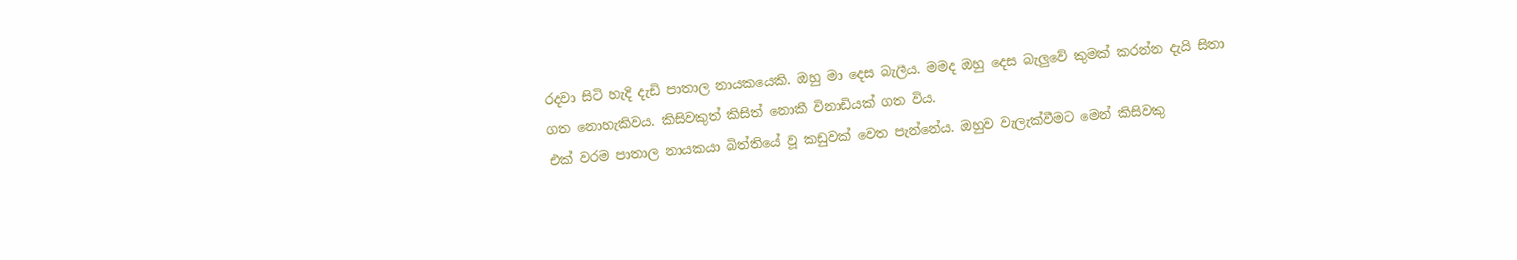රදවා සිටි හැදි දැඩි පාතාල නායකයෙකි. ඔහු මා දෙස බැලීය. මමද ඔහු දෙස බැලුවේ කුමක් කරන්න දැයි සිතා ගත නොහැකිවය. කිසිවකුත් කිසිත් නොකී විනාඩියක් ගත විය.
එක් වරම පාතාල නායකයා බිත්තියේ වූ කඩුවක් වෙත පැන්නේය. ඔහුව වැලැක්වීමට මෙන් කිසිවකු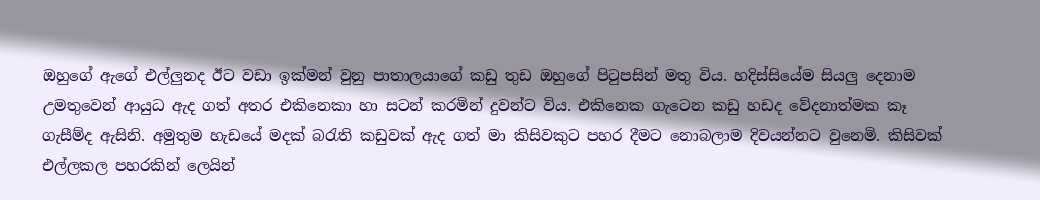ඔහුගේ ඇගේ එල්ලුනද ඊට වඩා ඉක්මන් වුනු පාතාලයාගේ කඩු තුඩ ඔහුගේ පිටුපසින් මතු විය. හදිස්සියේම සියලු දෙනාම උමතුවෙන් ආයුධ ඇද ගත් අතර එකිනෙකා හා සටන් කරමින් දුවන්ට විය. එකිනෙක ගැටෙන කඩු හඩද වේදනාත්මක කෑ ගැසීම්ද ඇසිනි. අමුතුම හැඩයේ මදක් බරැති කඩුවක් ඇද ගත් මා කිසිවකුට පහර දීමට නොබලාම දිවයන්නට වුනෙමි. කිසිවක් එල්ලකල පහරකින් ලෙයින්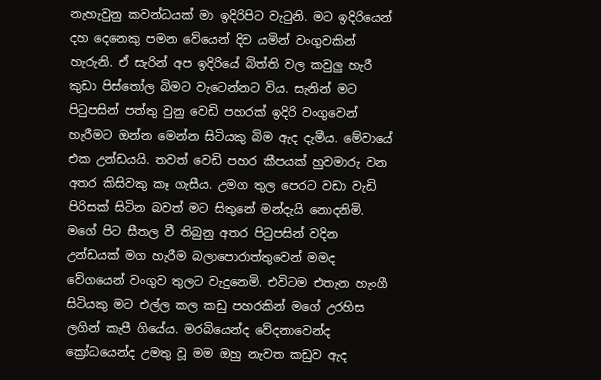නැහැවුනු කවන්ධයක් මා ඉදිරිපිට වැටුනි. මට ඉදිරියෙන් දහ දෙනෙකු පමන වේයෙන් දිව යමින් වංගුවකින් හැරුනි. ඒ සැරින් අප ඉදිරියේ බිත්ති වල කවුලු හැරී කුඩා පිස්තෝල බිමට වැටෙන්නට විය. සැනින් මට පිටුපසින් පත්තු වුනු වෙඩි පහරක් ඉදිරි වංගුවෙන් හැරීමට ඔන්න මෙන්න සිටියකු බිම ඇද දැමීය. මේවායේ එක උන්ඩයයි. තවත් වෙඩි පහර කීපයක් හුවමාරු වන අතර කිසිවකු කෑ ගැසීය. උමග තුල පෙරට වඩා වැඩි පිරිසක් සිටින බවත් මට සිතුනේ මන්දැයි නොදනිමි. මගේ පිට සීතල වී තිබුනු අතර පිටුපසින් වදින උන්ඩයක් මග හැරීම බලාපොරාත්තුවෙන් මමද වේගයෙන් වංගුව තුලට වැදුනෙමි. එවිටම එතැන හැංගී සිටියකු මට එල්ල කල කඩු පහරකින් මගේ උරහිස ලගින් කැපී ගියේය. මරබියෙන්ද වේදනාවෙන්ද ක්‍රෝධයෙන්ද උමතු වූ මම ඔහු නැවත කඩුව ඇද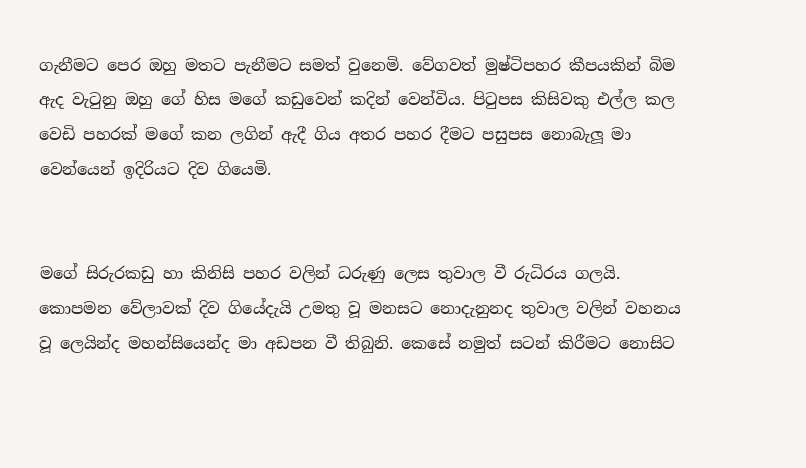ගැනීමට පෙර ඔහු මතට පැනීමට සමත් වුනෙමි. වේගවත් මුෂ්ටිපහර කීපයකින් බිම ඇද වැටුනු ඔහු ගේ හිස මගේ කඩුවෙන් කදින් වෙන්විය. පිටුපස කිසිවකු එල්ල කල වෙඩි පහරක් මගේ කන ලගින් ඇදී ගිය අතර පහර දීමට පසුපස නොබැලූ මා වෙන්යෙන් ඉදිරියට දිව ගියෙමි.


මගේ සිරුරකඩු හා කිනිසි පහර වලින් ධරුණු ලෙස තුවාල වී රුධිරය ගලයි. කොපමන වේලාවක් දිව ගියේදැයි උමතු වූ මනසට නොදැනුනද තුවාල වලින් වහනය වූ ලෙයින්ද මහන්සියෙන්ද මා අඩපන වී තිබුනි. කෙසේ නමුත් සටන් කිරීමට නොසිට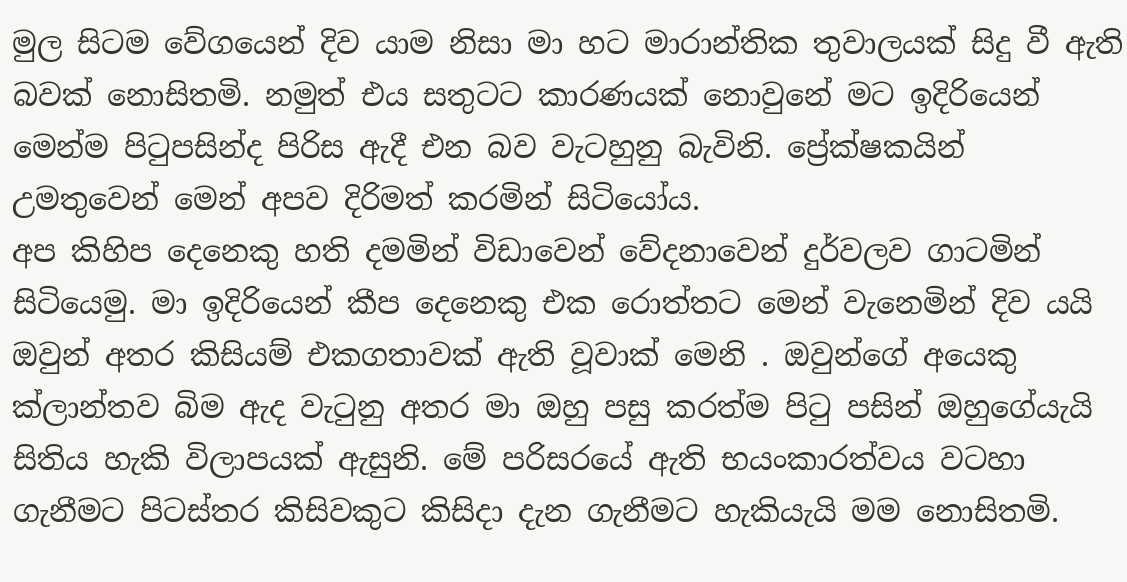මුල සිටම වේගයෙන් දිව යාම නිසා මා හට මාරාන්තික තුවාලයක් සිදු වී ඇති බවක් නොසිතමි. නමුත් එය සතුටට කාරණයක් නොවුනේ මට ඉදිරියෙන් මෙන්ම පිටුපසින්ද පිරිස ඇදී එන බව වැටහුනු බැවිනි. ප්‍රේක්ෂකයින් උමතුවෙන් මෙන් අපව දිරිමත් කරමින් සිටියෝය.
අප කිහිප දෙනෙකු හති දමමින් විඩාවෙන් වේදනාවෙන් දුර්වලව ගාටමින් සිටියෙමු. මා ඉදිරියෙන් කීප දෙනෙකු එක රොත්තට මෙන් වැනෙමින් දිව යයි ඔවුන් අතර කිසියම් එකගතාවක් ඇති වූවාක් මෙනි . ඔවුන්ගේ අයෙකු ක්ලාන්තව බිම ඇද වැටුනු අතර මා ඔහු පසු කරත්ම පිටු පසින් ඔහුගේයැයි සිතිය හැකි විලාපයක් ඇසුනි. මේ පරිසරයේ ඇති භයංකාරත්වය වටහා ගැනීමට පිටස්තර කිසිවකුට කිසිදා දැන ගැනීමට හැකියැයි මම නොසිතමි.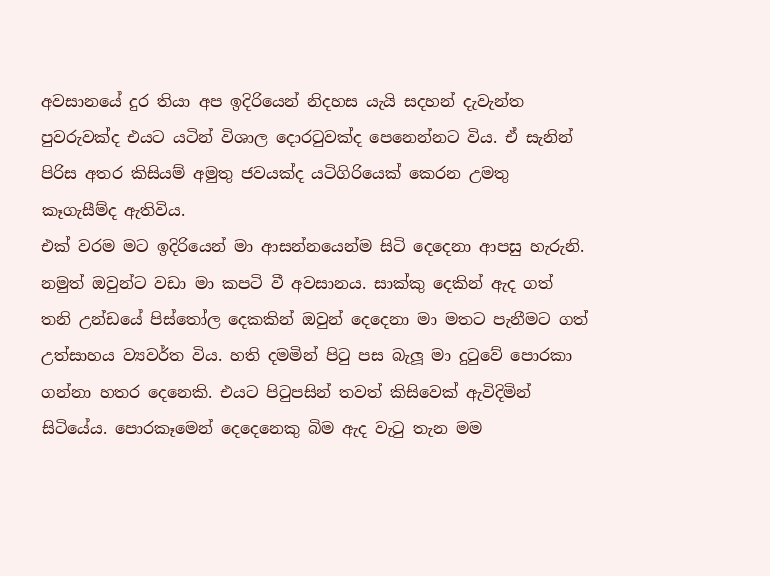අවසානයේ දුර තියා අප ඉදිරියෙන් නිදහස යැයි සදහන් දැවැන්ත පුවරුවක්ද එයට යටින් විශාල දොරටුවක්ද පෙනෙන්නට විය. ඒ සැනින් පිරිස අතර කිසියම් අමුතු ජවයක්ද යටිගිරියෙක් කෙරන උමතු කෑගැසීම්ද ඇතිවිය.
එක් වරම මට ඉදිරියෙන් මා ආසන්නයෙන්ම සිටි දෙදෙනා ආපසු හැරුනි. නමුත් ඔවුන්ට වඩා මා කපටි වී අවසානය. සාක්කු දෙකින් ඇද ගත් තනි උන්ඩයේ පිස්තෝල දෙකකින් ඔවුන් දෙදෙනා මා මතට පැනීමට ගත් උත්සාහය ව්‍යවර්ත විය. හති දමමින් පිටු පස බැලූ මා දුටුවේ පොරකා ගන්නා හතර දෙනෙකි. එයට පිටුපසින් තවත් කිසිවෙක් ඇවිදිමින් සිටියේය. පොරකෑමෙන් දෙදෙනෙකු බිම ඇද වැටු තැන මම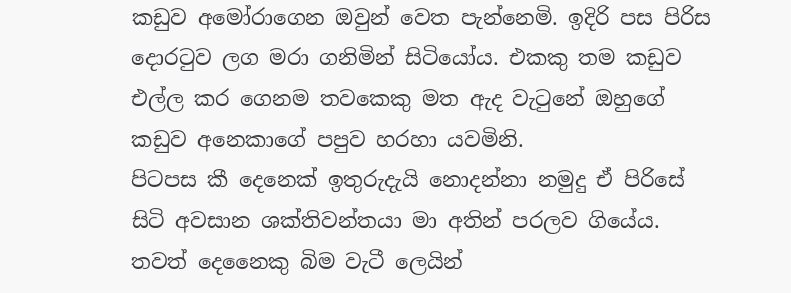කඩුව අමෝරාගෙන ඔවුන් වෙත පැන්නෙමි. ඉදිරි පස පිරිස දොරටුව ලග මරා ගනිමින් සිටියෝය. එකකු තම කඩුව එල්ල කර ගෙනම තවකෙකු මත ඇද වැටුනේ ඔහුගේ කඩුව අනෙකාගේ පපුව හරහා යවමිනි.
පිටපස කී දෙනෙක් ඉතුරුදැයි නොදන්නා නමුදු ඒ පිරිසේ සිටි අවසාන ශක්තිවන්තයා මා අතින් පරලව ගියේය. තවත් දෙනෛකු බිම වැටී ලෙයින්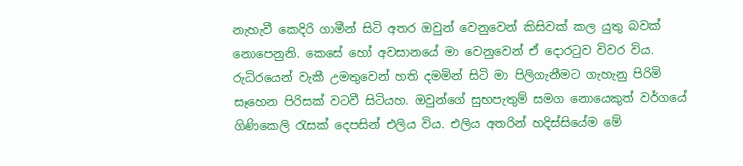නැහැවී කෙදිරි ගාමීන් සිටි අතර ඔවුන් වෙනුවෙන් කිසිවක් කල යුතු බවක් නොපෙනුනි. කෙසේ හෝ අවසානයේ මා වෙනුවෙන් ඒ දොරටුව විවර විය.
රුධිරයෙන් වැකී උමතුවෙන් හති දමමින් සිටි මා පිලිගැනීමට ගැහැනු පිරිමි සෑහෙන පිරිසක් වටවී සිටියහ. ඔවුන්ගේ සුභපැතුම් සමග නොයෙකුත් වර්ගයේ ගිණිකෙලි රැසක් දෙපසින් එලිය විය. එලිය අතරින් හදිස්සියේම මේ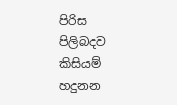පිරිස පිලිබදව කිසියම් හදුනන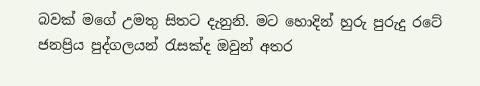බවක් මගේ උමතු සිතට දැනුනි. මට හොදින් හුරු පුරුදු රටේ ජනප්‍රිය පුද්ගලයන් රැසක්ද ඔවුන් අතර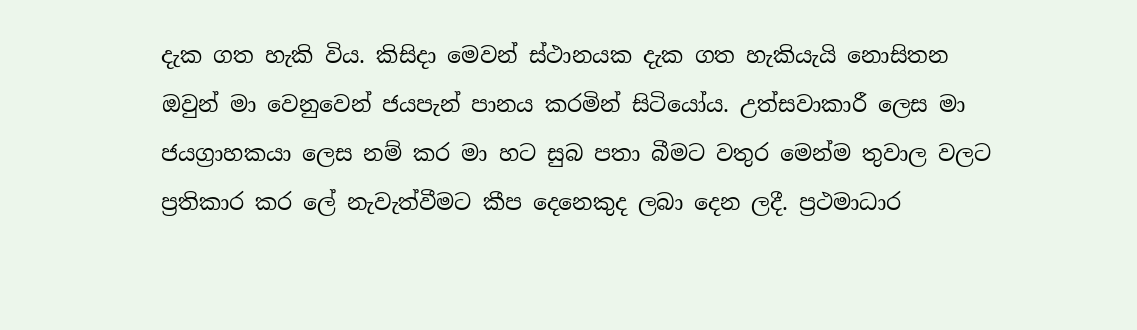දැක ගත හැකි විය. කිසිදා මෙවන් ස්ථානයක දැක ගත හැකියැයි නොසිතන ඔවුන් මා වෙනුවෙන් ජයපැන් පානය කරමින් සිටියෝය. උත්සවාකාරී ලෙස මා ජයග්‍රාහකයා ලෙස නම් කර මා හට සුබ පතා බීමට වතුර මෙන්ම තුවාල වලට ප්‍රතිකාර කර ලේ නැවැත්වීමට කීප දෙනෙකුද ලබා දෙන ලදී. ප්‍රථමාධාර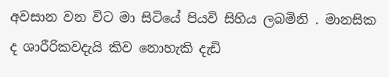අවසාන වන විට මා සිටියේ පියවි සිහිය ලබමිනි . මානසික ද ශාරීරිකවදැයි කිව නොහැකි දැඩි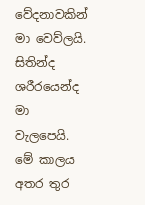වේදනාවකින් මා වෙව්ලයි. සිතින්ද ශරීරයෙන්ද මා වැලපෙයි. මේ කාලය අතර තුර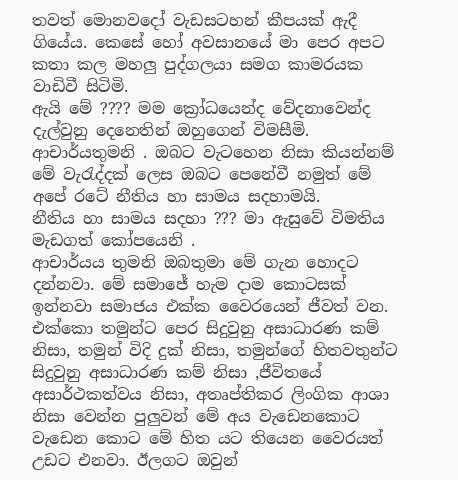තවත් මොනවදෝ වැඩසටහන් කීපයක් ඇදී ගියේය. කෙසේ හෝ අවසානයේ මා පෙර අපට කතා කල මහලු පුද්ගලයා සමග කාමරයක වාඩිවී සිටිමි.
ඇයි මේ ???? මම ක්‍රෝධයෙන්ද වේදනාවෙන්ද දැල්වුනු දෙනෙතින් ඔහුගෙන් විමසීමි.
ආචාර්යතුමනි . ඔබට වැටහෙන නිසා කියන්නම් මේ වැරැද්දක් ලෙස ඔබට පෙනේවී නමුත් මේ අපේ රටේ නීතිය හා සාමය සදහාමයි.
නීතිය හා සාමය සදහා ??? මා ඇසුවේ විමතිය මැඩගත් කෝපයෙනි .
ආචාර්යය තුමනි ඔබතුමා මේ ගැන හොදට දන්නවා. මේ සමාජේ හැම දාම කොටසක් ඉන්නවා සමාජය එක්ක වෛරයෙන් ජීවත් වන. එක්කො තමුන්ට පෙර සිදුවුනු අසාධාරණ කම් නිසා, තමුන් විදි දුක් නිසා, තමුන්ගේ හිතවතුන්ට සිදුවුනු අසාධාරණ කම් නිසා ,ජීවිතයේ අසාර්ථකත්වය නිසා, අතෘප්තිකර ලිංගික ආශා නිසා වෙන්න පුලුවන් මේ අය වැඩෙනකොට වැඩෙන කොට මේ හිත යට තියෙන වෛරයත් උඩට එනවා. ඊලගට ඔවුන්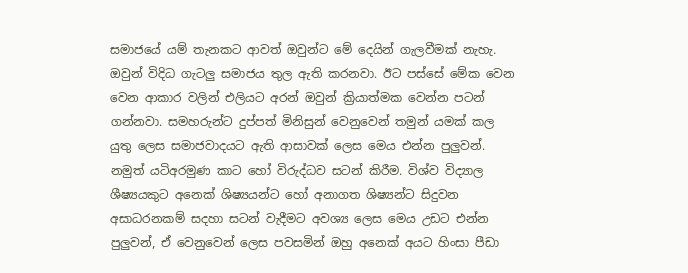සමාජයේ යම් තැනකට ආවත් ඔවුන්ට මේ දෙයින් ගැලවීමක් නැහැ. ඔවුන් විදිධ ගැටලු සමාජය තුල ඇති කරනවා. ඊට පස්සේ මේක වෙන වෙන ආකාර වලින් එලියට අරන් ඔවුන් ක්‍රියාත්මක වෙන්න පටන් ගන්නවා. සමහරුන්ට දුප්පත් මිනිසුන් වෙනුවෙන් තමුන් යමක් කල යුතු ලෙස සමාජවාදයට ඇති ආසාවක් ලෙස මෙය එන්න පුලුවන්. නමුත් යටිඅරමුණ කාට හෝ විරුද්ධව සටන් කිරීම. විශ්ව විද්‍යාල ශීෂ්‍යයකුට අනෙක් ශිෂ්‍යයන්ට හෝ අනාගත ශිෂ්‍යන්ට සිදුවන අසාධරනකම් සදහා සටන් වැදීමට අවශ්‍ය ලෙස මෙය උඩට එන්න පුලුවන්, ඒ වෙනුවෙන් ලෙස පවසමින් ඔහු අනෙක් අයට හිංසා පීඩා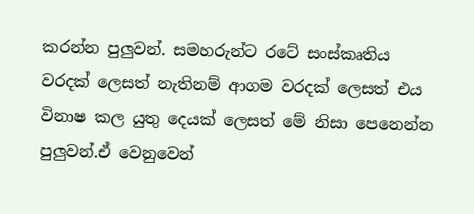කරන්න පුලුවන්. සමහරුන්ට රටේ සංස්කෘතිය වරදක් ලෙසත් නැතිනම් ආගම වරදක් ලෙසත් එය විනාෂ කල යුතු දෙයක් ලෙසත් මේ නිසා පෙනෙන්න පුලුවන්.ඒ වෙනුවෙන්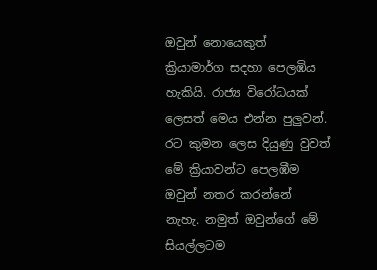ඔවුන් නොයෙකුත් ක්‍රියාමාර්ග සදහා පෙලඹිය හැකියි. රාජ්‍ය විරෝධයක් ලෙසත් මෙය එන්න පුලුවන්. රට කුමන ලෙස දියුණු වුවත් මේ ක්‍රියාවන්ට පෙලඹීම ඔවුන් නතර කරන්නේ නැහැ. නමුත් ඔවුන්ගේ මේ සියල්ලටම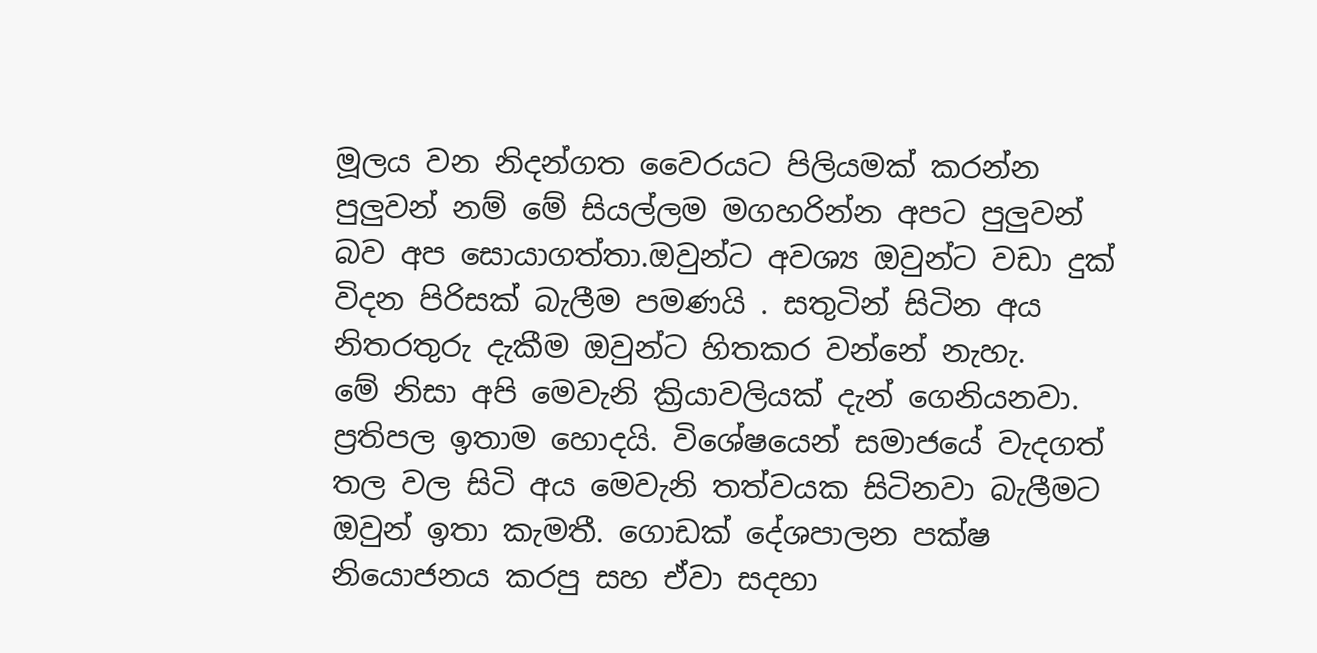මූලය වන නිදන්ගත වෛරයට පිලියමක් කරන්න පුලුවන් නම් මේ සියල්ලම මගහරින්න අපට පුලුවන් බව අප සොයාගත්තා.ඔවුන්ට අවශ්‍ය ඔවුන්ට වඩා දුක් විදන පිරිසක් බැලීම පමණයි . සතුටින් සිටින අය නිතරතුරු දැකීම ඔවුන්ට හිතකර වන්නේ නැහැ.
මේ නිසා අපි මෙවැනි ක්‍රියාවලියක් දැන් ගෙනියනවා. ප්‍රතිපල ඉතාම හොදයි. විශේෂයෙන් සමාජයේ වැදගත් තල වල සිටි අය මෙවැනි තත්වයක සිටිනවා බැලීමට ඔවුන් ඉතා කැමතී. ගොඩක් දේශපාලන පක්ෂ නියොජනය කරපු සහ ඒවා සදහා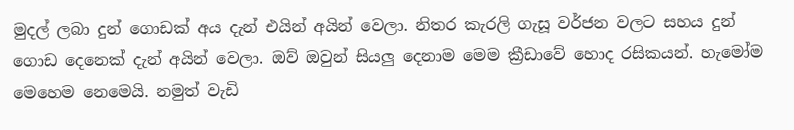මුදල් ලබා දුන් ගොඩක් අය දැන් එයින් අයින් වෙලා. නිතර කැරලි ගැසූ වර්ජන වලට සහය දුන් ගොඩ දෙනෙක් දැන් අයින් වෙලා. ඔව් ඔවුන් සියලු දෙනාම මෙම ක්‍රීඩාවේ හොද රසිකයන්. හැමෝම මෙහෙම නෙමෙයි. නමුත් වැඩි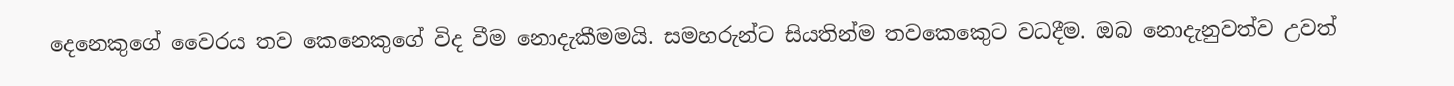දෙනෙකුගේ වෛරය තව කෙනෙකුගේ විද වීම නොදැකීමමයි. සමහරුන්ට සියතින්ම තවකෙකෙුට වධදීම. ඔබ නොදැනුවත්ව උවත්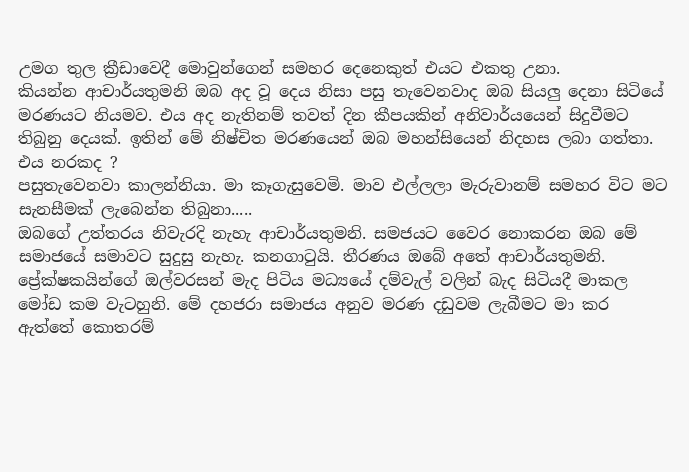උමග තුල ක්‍රීඩාවෙදී මොවුන්ගෙන් සමහර දෙනෙකුත් එයට එකතු උනා.
කියන්න ආචාර්යතුමනි ඔබ අද වූ දෙය නිසා පසු තැවෙනවාද ඔබ සියලු දෙනා සිටියේ මරණයට නියමව. එය අද නැතිනම් තවත් දින කීපයකින් අනිවාර්යයෙන් සිදුවීමට තිබුනු දෙයක්. ඉතින් මේ නිෂ්චිත මරණයෙන් ඔබ මහන්සියෙන් නිදහස ලබා ගත්තා. එය නරකද ?
පසුතැවෙනවා කාලන්නියා. මා කෑගැසුවෙමි. මාව එල්ලලා මැරුවානම් සමහර විට මට සැනසීමක් ලැබෙන්න තිබුනා.....
ඔබගේ උත්තරය නිවැරදි නැහැ ආචාර්යතුමනි. සමජයට වෛර නොකරන ඔබ මේ සමාජයේ සමාවට සුදුසු නැහැ. කනගාටුයි. තීරණය ඔබේ අතේ ආචාර්යතුමනි.
ප්‍රේක්ෂකයින්ගේ ඔල්වරසන් මැද පිටිය මධ්‍යයේ දම්වැල් වලින් බැද සිටියදී මාකල මෝඩ කම වැටහුනි. මේ දහජරා සමාජය අනුව මරණ දඩුවම ලැබීමට මා කර ඇත්තේ කොතරම්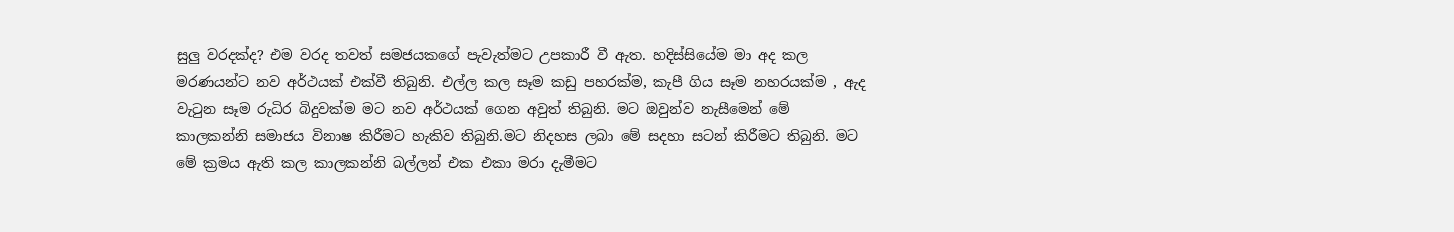සුලු වරදක්ද? එම වරද තවත් සමජයකගේ පැවැත්මට උපකාරී වී ඇත. හදිස්සියේම මා අද කල මරණයන්ට නව අර්ථයක් එක්වී තිබුනි. එල්ල කල සෑම කඩු පහරක්ම, කැපී ගිය සෑම නහරයක්ම , ඇද වැටුන සෑම රුධිර බිදුවක්ම මට නව අර්ථයක් ගෙන අවුත් තිබුනි. මට ඔවුන්ව නැසීමෙන් මේ කාලකන්නි සමාජය විනාෂ කිරීමට හැකිව තිබුනි.මට නිදහස ලබා මේ සදහා සටන් කිරීමට තිබුනි. මට මේ ක්‍රමය ඇති කල කාලකන්නි බල්ලන් එක එකා මරා දැමීමට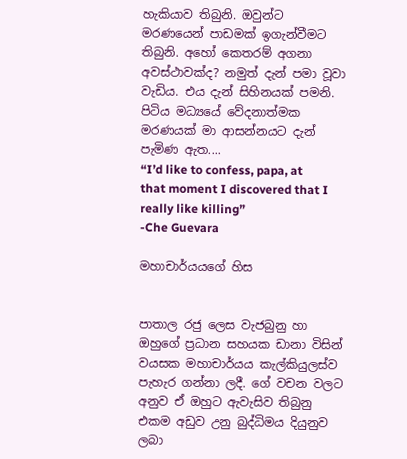හැකියාව තිබුනි. ඔවුන්ට මරණයෙන් පාඩමක් ඉගැන්වීමට තිබුනි. අහෝ කෙතරම් අගනා අවස්ථාවක්ද? නමුත් දැන් පමා වූවා වැඩිය. එය දැන් සිහිනයක් පමනි. පිටිය මධ්‍යයේ වේදනාත්මක මරණයක් මා ආසන්නයට දැන් පැමිණ ඇත....
“I’d like to confess, papa, at that moment I discovered that I really like killing”
-Che Guevara

මහාචාර්යයගේ හිස


පාතාල රජු ලෙස වැජබුනු හා ඔහුගේ ප්‍රධාන සහයක ඩානා විසින් වයසක මහාචාර්යය කැල්කියුලස්ව පැහැර ගන්නා ලදී. ගේ වචන වලට අනුව ඒ ඔහුට ඇවැසිව තිබුනු එකම අඩුව උනු බුද්ධිමය දියුනුව ලබා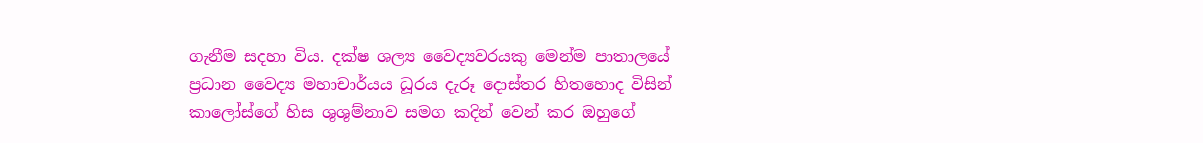ගැනීම සදහා විය. දක්ෂ ශල්‍ය වෛද්‍යවරයකු මෙන්ම පාතාලයේ ප්‍රධාන වෛද්‍ය මහාචාර්යය ධූරය දැරූ දොස්තර හිතහොද විසින් කාලෝස්ගේ හිස ශුශුම්නාව සමග කදින් වෙන් කර ඔහුගේ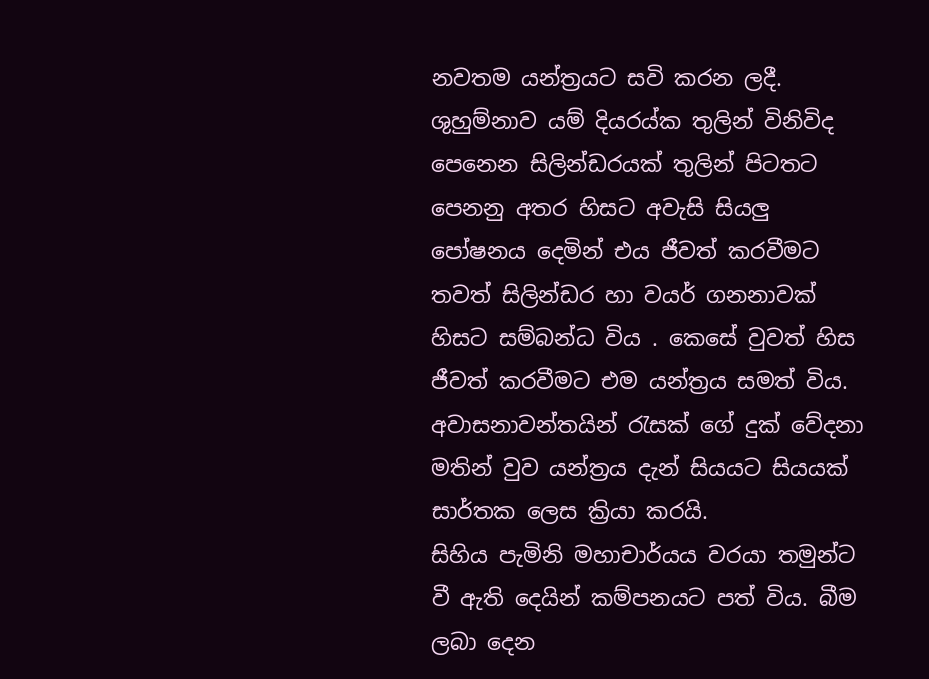නවතම යන්ත්‍රයට සවි කරන ලදී. ශුහුම්නාව යම් දියරය්ක තුලින් විනිවිද පෙනෙන සිලින්ඩරයක් තුලින් පිටතට පෙනනු අතර හිසට අවැසි සියලු පෝෂනය දෙමින් එය ජීවත් කරවීමට තවත් සිලින්ඩර හා වයර් ගනනාවක් හිසට සම්බන්ධ විය . කෙසේ වුවත් හිස ජීවත් කරවීමට එම යන්ත්‍රය සමත් විය. අවාසනාවන්තයින් රැසක් ගේ දුක් වේදනා මතින් වුව යන්ත්‍රය දැන් සියයට සියයක් සාර්තක ලෙස ක්‍රියා කරයි.
සිහිය පැමිනි මහාචාර්යය වරයා තමුන්ට වී ඇති දෙයින් කම්පනයට පත් විය. බීම ලබා දෙන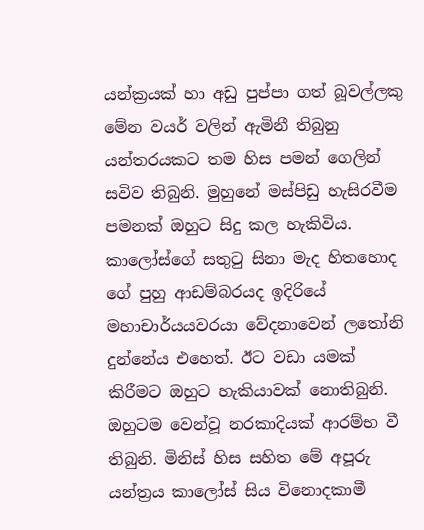යන්ක්‍රයක් හා අඩු පුප්පා ගත් බූවල්ලකු මේන වයර් වලින් ඇමිනී තිබුනු යන්තරයකට තම හිස පමන් ගෙලින් සවිව තිබුනි. මුහුනේ මස්පිඩු හැසිරවීම පමනක් ඔහුට සිදු කල හැකිවිය. කාලෝස්ගේ සතුටු සිනා මැද හිතහොද ගේ පුහු ආඩම්බරයද ඉදිරියේ මහාචාර්යයවරයා වේදනාවෙන් ලතෝනි දුන්නේය එහෙත්. ඊට වඩා යමක් කිරීමට ඔහුට හැකියාවක් නොතිබුනි. ඔහුටම වෙන්වූ නරකාදියක් ආරම්භ වී තිබුනි. මිනිස් හිස සහිත මේ අපූරු යන්ත්‍රය කාලෝස් සිය විනොදකාමී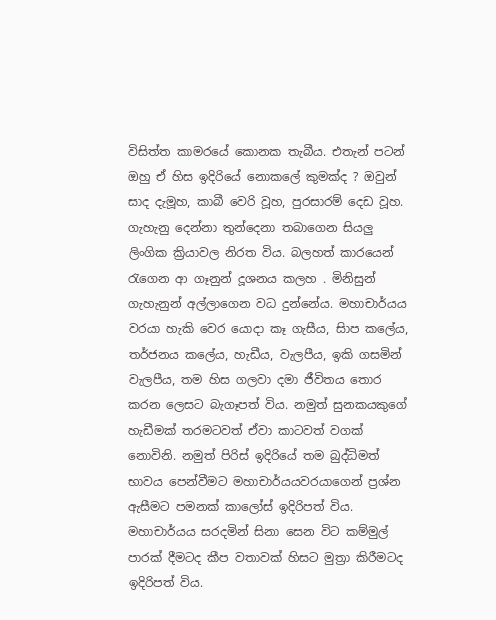විසිත්ත කාමරයේ කොනක තැබීය. එතැන් පටන් ඔහු ඒ හිස ඉදිරියේ නොකලේ කුමක්ද ? ඔවුන් සාද දැමූහ, කාබී වෙරි වූහ, පුරසාරම් දෙඩ වූහ. ගැහැනු දෙන්නා තුන්දෙනා තබාගෙන සියලු ලිංගික ක්‍රියාවල නිරත විය. බලහත් කාරයෙන් රැගෙන ආ ගෑනුන් දූශනය කලහ . මිනිසුන් ගැහැනුන් අල්ලාගෙන වධ දුන්නේය. මහාචාර්යය වරයා හැකි වෙර යොදා කෑ ගැසීය, සිාප කලේය, තර්ජනය කලේය, හැඩීය, වැලපීය, ඉකි ගසමින් වැලපීය, තම හිස ගලවා දමා ජීවිතය තොර කරන ලෙසට බැගෑපත් විය. නමුත් සුනකයකුගේ හැඩීමක් තරමටවත් ඒවා කාටවත් වගක් නොවිනි. නමුත් පිරිස් ඉදිරියේ තම බුද්ධිමත් භාවය පෙන්වීමට මහාචාර්යයවරයාගෙන් ප්‍රශ්න ඇසීමට පමනක් කාලෝස් ඉදිරිපත් විය. මහාචාර්යය සරදමින් සිනා සෙන විට කම්මුල් පාරක් දීමටද කීප වතාවක් හිසට මුත්‍රා කිරීමටද ඉදිරිපත් විය.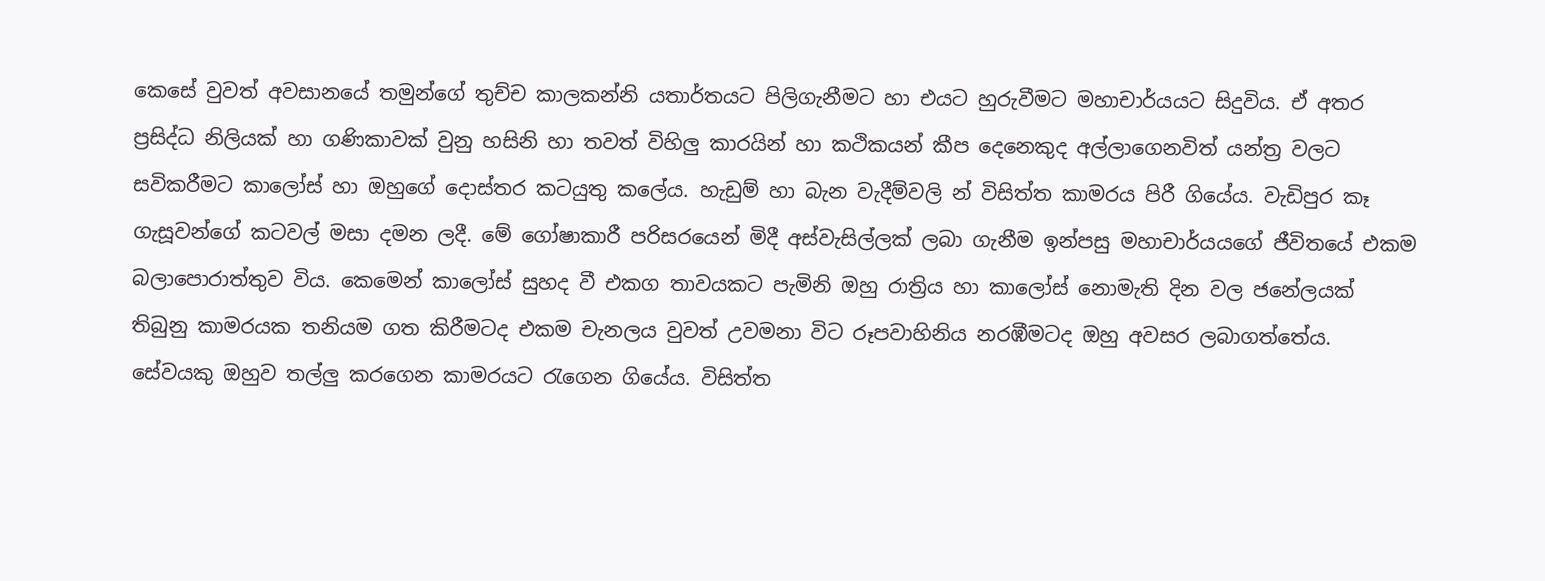කෙසේ වුවත් අවසානයේ තමුන්ගේ තුච්ච කාලකන්නි යතාර්තයට පිලිගැනීමට හා එයට හුරුවීමට මහාචාර්යයට සිදුවිය. ඒ අතර ප්‍රසිද්ධ නිලියක් හා ගණිකාවක් වුනු හසිනි හා තවත් විහිලු කාරයින් හා කථිකයන් කීප දෙනෙකුද අල්ලාගෙනවිත් යන්ත්‍ර වලට සවිකරීමට කාලෝස් හා ඔහුගේ දොස්තර කටයුතු කලේය. හැඩුම් හා බැන වැදීම්වලි න් විසිත්ත කාමරය පිරී ගියේය. වැඩිපුර කෑ ගැසූවන්ගේ කටවල් මසා දමන ලදී. මේ ගෝෂාකාරී පරිසරයෙන් මිදී අස්වැසිල්ලක් ලබා ගැනීම ඉන්පසු මහාචාර්යයගේ ජීවිතයේ එකම බලාපොරාත්තුව විය. කෙමෙන් කාලෝස් සුහද වී එකග තාවයකට පැමිනි ඔහු රාත්‍රිය හා කාලෝස් නොමැති දින වල ජනේලයක් තිබුනු කාමරයක තනියම ගත කිරීමටද එකම චැනලය වුවත් උවමනා විට රූපවාහිනිය නරඹීමටද ඔහු අවසර ලබාගත්තේය. සේවයකු ඔහුව තල්ලු කරගෙන කාමරයට රැගෙන ගියේය. විසිත්ත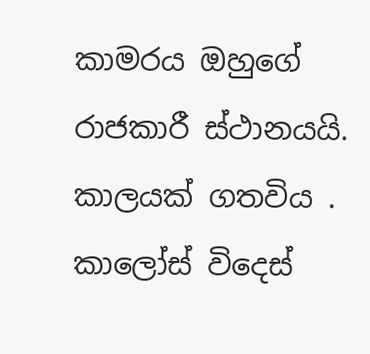කාමරය ඔහුගේ රාජකාරී ස්ථානයයි.
කාලයක් ගතවිය . කාලෝස් විදෙස්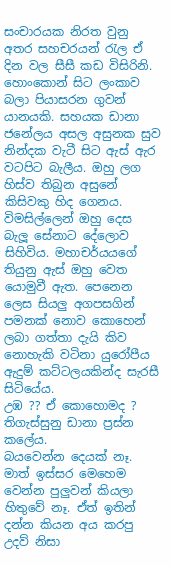සංචාරයක නිරත වුනු අතර සහචරයන් රැල ඒ දින වල සීසී කඩ විසිරිනි.
හොංකොන් සිට ලංකාව බලා පියාසරන ගුවන් යානයකි. සහයක ඩානා ජනේලය අසල අසුනක සුව නින්දක වැටී සිට ඇස් ඇර වටපිට බැලීය. ඔහු ලග හිස්ව තිබුන අසුනේ කිසිවකු හිද ගෙනය. විමසිල්ලෙන් ඔහු දෙස බැලූ සේනාට දේලොව සිහිවිය. මහාචර්යයගේ තියුනු ඇස් ඔහු වෙත යොමුවී ඇත. පෙනෙන ලෙස සියලු අගපසගින් පමනක් නොව කොහෙන් ලබා ගත්තා දැයි කිව නොහැකි වටිනා යුරෝපීය ඇදුම් කට්ටලයකින්ද සැරසී සිටියේය.
උඹ ?? ඒ කොහොමද ? තිගැස්සුනු ඩානා ප්‍රස්න කලේය.
බයවෙන්න දෙයක් නෑ. මාත් ඉස්සර මෙහෙම වෙන්න පුලුවන් කියලා හිතුවේ නෑ. ඒත් ඉතින් දන්න කියන අය කරපු උදව් නිසා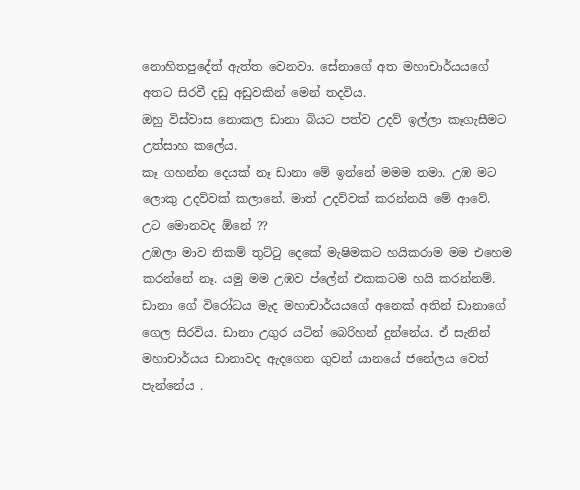නොහිතපුදේත් ඇත්ත වෙනවා. සේනාගේ අත මහාචාර්යයගේ අතට සිරවී දඩු අඩුවකින් මෙන් තදවිය.
ඔහු විස්වාස නොකල ඩානා බියට පත්ව උදව් ඉල්ලා කෑගැසීමට උත්සාහ කලේය.
කෑ ගහන්න දෙයක් නෑ ඩානා මේ ඉන්නේ මමම තමා. උඹ මට ලොකු උදව්වක් කලානේ. මාත් උදව්වක් කරන්නයි මේ ආවේ.
උට මොනවද ඕනේ ??
උඹලා මාව නිකම් තුට්ටු දෙකේ මැෂිමකට හයිකරාම මම එහෙම කරන්නේ නෑ. යමු මම උඹව ප්ලේන් එකකටම හයි කරන්නම්. ඩානා ගේ විරෝධය මැද මහාචාර්යයගේ අනෙක් අතින් ඩානාගේ ගෙල සිරවිය. ඩානා උගුර යටින් බෙරිහන් දුන්නේය. ඒ සැනින් මහාචාර්යය ඩානාවද ඇදගෙන ගුවන් යානයේ ජනේලය වෙත් පැන්නේය .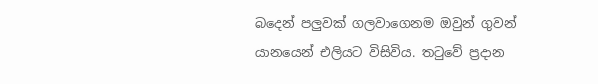බදෙන් පලුවක් ගලවාගෙනම ඔවුන් ගුවන් යානයෙන් එලියට විසිවිය. තටුවේ ප්‍රදාන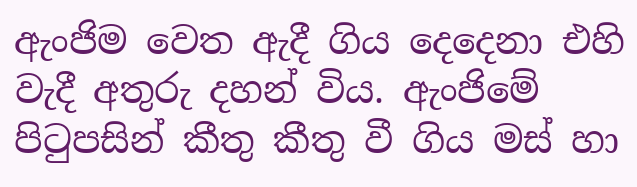ඇංජිම වෙත ඇදී ගිය දෙදෙනා එහි වැදී අතුරු දහන් විය. ඇංජිමේ පිටුපසින් කීතු කීතු වී ගිය මස් හා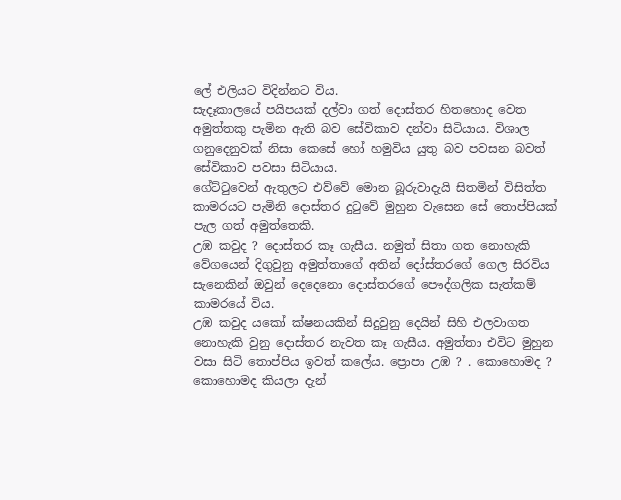ලේ එලියට විදින්නට විය.
සැදෑකාලයේ පයිපයක් දල්වා ගත් දොස්තර හිතහොද වෙත අමුත්තකු පැමින ඇති බව සේවිකාව දන්වා සිටියාය. විශාල ගනුදෙනුවක් නිසා කෙසේ හෝ හමුවිය යුතු බව පවසන බවත් සේවිකාව පවසා සිටියාය.
ගේට්ටුවෙන් ඇතුලට එව්වේ මොන බූරුවාදැයි සිතමින් විසිත්ත කාමරයට පැමිනි දොස්තර දුටුවේ මුහුන වැසෙන සේ තොප්පියක් පැල ගත් අමුත්තෙකි.
උඹ කවුද ? දොස්තර කෑ ගැසීය. නමුත් සිතා ගත නොහැකි වේගයෙන් දිගුවුනු අමුත්තාගේ අතින් දෝස්තරගේ ගෙල සිරවිය සැනෙකින් ඔවුන් දෙදෙනො දොස්තරගේ පෞද්ගලික සැත්කම් කාමරයේ විය.
උඹ කවුද යකෝ ක්ෂනයකින් සිදුවුනු දෙයින් සිහි එලවාගත නොහැකි වුනු දොස්තර නැවත කෑ ගැසීය. අමුත්තා එවිට මුහුන වසා සිටි තොප්පිය ඉවත් කලේය. ප්‍රොපා උඹ ? . කොහොමද ?
කොහොමද කියලා දැන්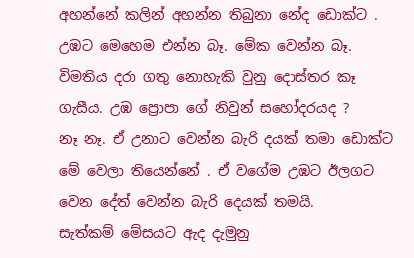අහන්නේ කලින් අහන්න තිබුනා නේද ඩොක්ට .
උඹට මෙහෙම එන්න බෑ. මේක වෙන්න බෑ. විමතිය දරා ගතු නොහැකි වුනු දොස්තර කෑ ගැසීය. උඹ ප්‍රොපා ගේ නිවුන් සහෝදරයද ?
නෑ නෑ. ඒ උනාට වෙන්න බැරි දයක් තමා ඩොක්ට මේ වෙලා තියෙන්නේ . ඒ වගේම උඹට ඊලගට වෙන දේත් වෙන්න බැරි දෙයක් තමයි.
සැත්කම් මේසයට ඇද දැමුනු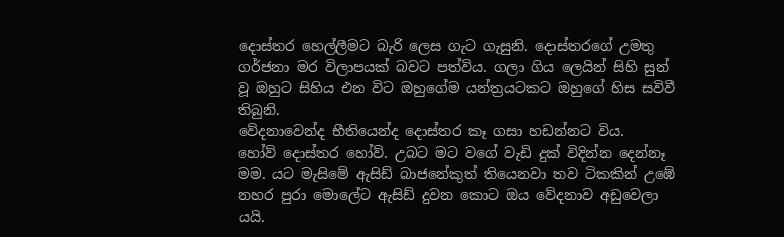දොස්තර හෙල්ලීමට බැරි ලෙස ගැට ගැසුනි. දොස්තරගේ උමතු ගර්ජනා මර විලාපයක් බවට පත්විය. ගලා ගිය ලෙයින් සිහි සුන් වූ ඔහුට සිහිය එන විට ඔහුගේම යන්ත්‍රයටකට ඔහුගේ හිස සවිවී තිබුනි.
වේදනාවෙන්ද භීතියෙන්ද දොස්තර කෑ ගසා හඩන්නට විය.
හෝව් දොස්තර හෝව්. උබට මට වගේ වැඩි දුක් විදින්න දෙන්නෑ මම. යට මැසිමේ ඇසිඩ් බාජනේකුත් තියෙනවා තව ටිකකින් උඹේ නහර පුරා මොලේට ඇසිඩ් දුවන කොට ඔය වේදනාව අඩුවෙලා යයි.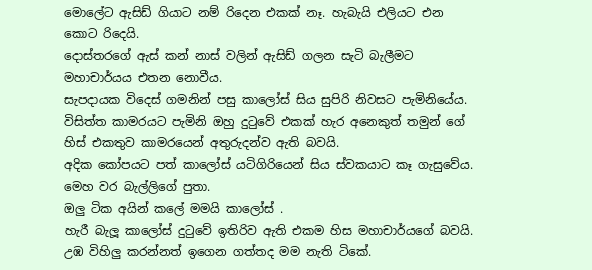මොලේට ඇසිඩ් ගියාට නම් රිදෙන එකක් නෑ. හැබැයි එලියට එන කොට රිදෙයි.
දොස්තරගේ ඇස් කන් නාස් වලින් ඇසිඩ් ගලන සැටි බැලීමට මහාචාර්යය එතන නොවීය.
සැපදායක විදෙස් ගමනින් පසු කාලෝස් සිය සුපිරි නිවසට පැමිනියේය. විසිත්ත කාමරයට පැමිනි ඔහු දුටුවේ එකක් හැර අනෙකුත් තමුන් ගේ හිස් එකතුව කාමරයෙන් අතුරුදන්ව ඇති බවයි.
අදික කෝපයට පත් කාලෝස් යටිගිරියෙන් සිය ස්වකයාට කෑ ගැසුවේය. මෙහ වර බැල්ලිගේ පුතා.
ඔලු ටික අයින් කලේ මමයි කාලෝස් .
හැරී බැලූ කාලෝස් දුටුවේ ඉතිරිව ඇති එකම හිස මහාචාර්යගේ බවයි.
උඹ විහිලු කරන්නත් ඉගෙන ගත්තද මම නැති ටිකේ.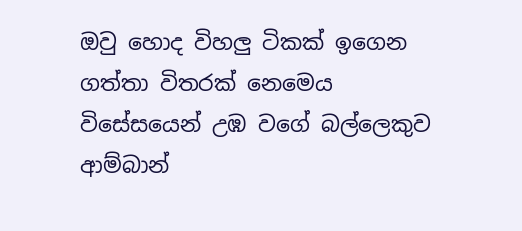ඔවු හොද විහලු ටිකක් ඉගෙන ගත්තා විතරක් නෙමෙය විසේසයෙන් උඹ වගේ බල්ලෙකුව ආම්බාන්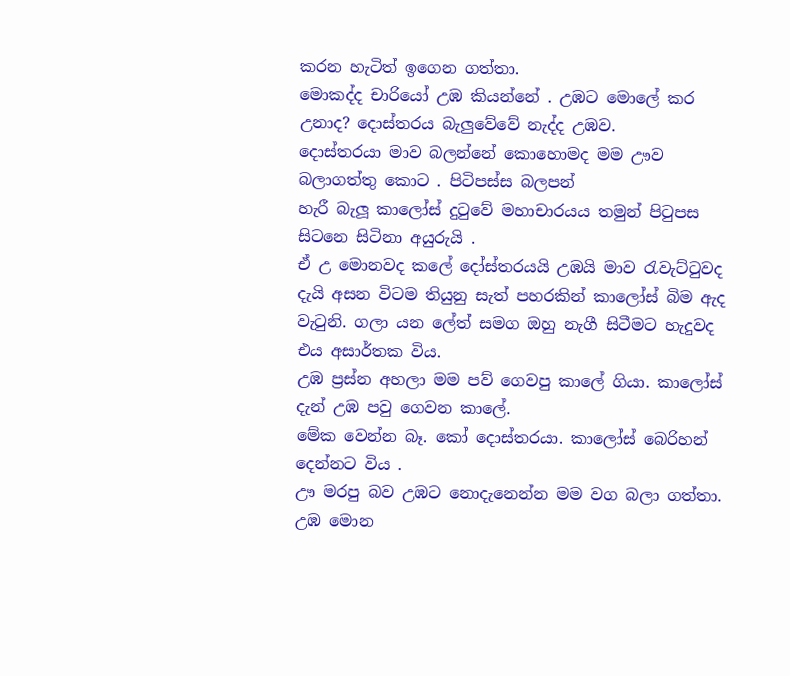කරන හැටිත් ඉගෙන ගත්තා.
මොකද්ද චාරියෝ උඹ කියන්නේ . උඹට මොලේ කර උනාද? දොස්තරය බැලුවේවේ නැද්ද උඹව.
දොස්තරයා මාව බලන්නේ කොහොමද මම ඌව බලාගත්තු කොට . පිටිපස්ස බලපන්
හැරී බැලූ කාලෝස් දුටුවේ මහාචාරයය තමුන් පිටුපස සිටනෙ සිටිනා අයුරුයි .
ඒ උ මොනවද කලේ දෝස්තරයයි උඹයි මාව රැවැට්ටුවද දැයි අසන විටම තියුනු සැත් පහරකින් කාලෝස් බිම ඇද වැටුනි. ගලා යන ලේත් සමග ඔහු නැගී සිටීමට හැදුවද එය අසාර්තක විය.
උඹ ප්‍රස්න අහලා මම පව් ගෙවපු කාලේ ගියා. කාලෝස් දැන් උඹ පවු ගෙවන කාලේ.
මේක වෙන්න බෑ. කෝ දොස්තරයා. කාලෝස් බෙරිහන් දෙන්නට විය .
ඌ මරපු බව උඹට නොදැනෙන්න මම වග බලා ගත්තා. උඹ මොන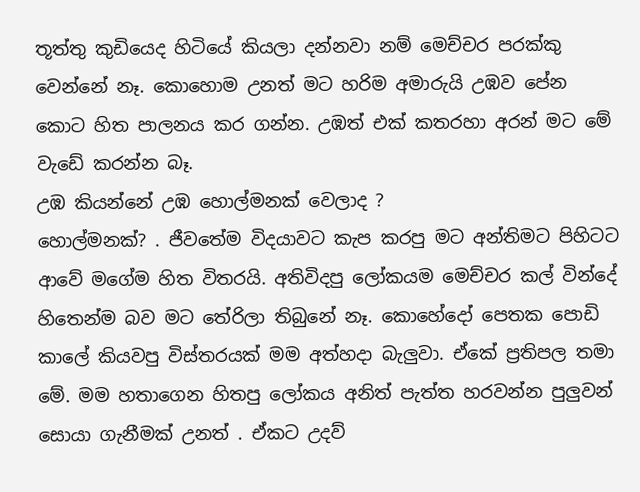තූත්තු කුඩියෙද හිටියේ කියලා දන්නවා නම් මෙච්චර පරක්කු වෙන්නේ නෑ. කොහොම උනත් මට හරිම අමාරුයි උඹව පේන කොට හිත පාලනය කර ගන්න. උඹත් එක් කතරහා අරන් මට මේ වැඩේ කරන්න බෑ.
උඹ කියන්නේ උඹ හොල්මනක් වෙලාද ?
හොල්මනක්? . ජීවතේම විදයාවට කැප කරපු මට අන්තිමට පිහිටට ආවේ මගේම හිත විතරයි. අතිවිදපු ලෝකයම මෙච්චර කල් වින්දේ හිතෙන්ම බව මට තේරිලා තිබුනේ නෑ. කොහේදෝ පෙතක පොඩි කාලේ කියවපු විස්තරයක් මම අත්හදා බැලුවා. ඒකේ ප්‍රතිපල තමා මේ. මම හතාගෙන හිතපු ලෝකය අනිත් පැත්ත හරවන්න පුලුවන් සොයා ගැනීමක් උනත් . ඒකට උදව්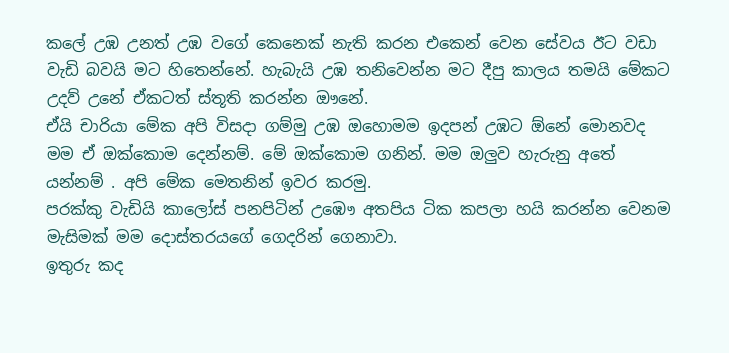කලේ උඹ උනත් උඹ වගේ කෙනෙක් නැති කරන එකෙන් වෙන සේවය ඊට වඩා වැඩි බවයි මට හිතෙන්නේ. හැබැයි උඹ තනිවෙන්න මට දීපු කාලය තමයි මේකට උදව් උනේ ඒකටත් ස්තූති කරන්න ඖනේ.
ඒයි චාරියා මේක අපි විසදා ගම්මු උඹ ඔහොමම ඉදපන් උඹට ඕනේ මොනවද මම ඒ ඔක්කොම දෙන්නම්. මේ ඔක්කොම ගනින්. මම ඔලුව හැරුනු අතේ යන්නම් . අපි මේක මෙතනින් ඉවර කරමු.
පරක්කු වැඩියි කාලෝස් පනපිටින් උඹෞ අතපිය ටික කපලා හයි කරන්න වෙනම මැසිමක් මම දොස්තරයගේ ගෙදරින් ගෙනාවා.
ඉතුරු කද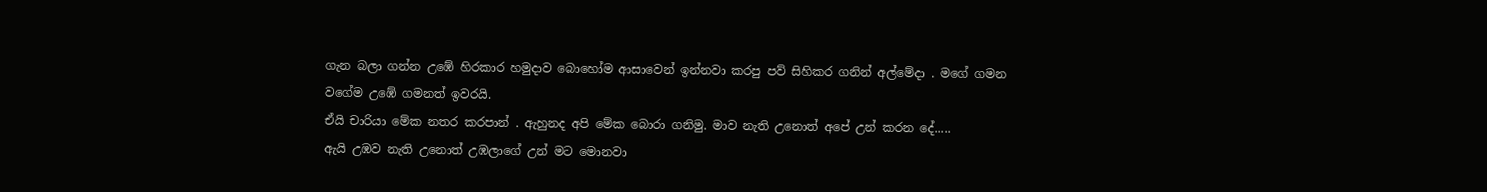ගැන බලා ගන්න උඹේ හිරකාර හමුදාව බොහෝම ආසාවෙන් ඉන්නවා කරපු පව් සිහිකර ගනින් අල්මේදා . මගේ ගමන වගේම උඹේ ගමනත් ඉවරයි.
ඒයි චාරියා මේක නතර කරපාන් . ඇහුනද අපි මේක බොරා ගනිමු. මාව නැති උනොත් අපේ උන් කරන දේ.....
ඇයි උඹව නැති උනොත් උඹලාගේ උන් මට මොනවා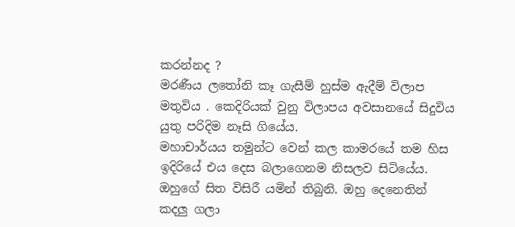කරන්නද ?
මරණීය ලතෝනි කෑ ගැසීම් හුස්ම ඇදීම් විලාප මතුවිය . කෙදිරියක් වුනු විලාපය අවසානයේ සිදුවිය යුතු පරිදිම නෑසි ගියේය.
මහාචාර්යය තමුන්ට වෙන් කල කාමරයේ තම හිස ඉදිරියේ එය දෙස බලාගෙනම නිසලව සිටියේය. ඔහුගේ සිත විසිරී යමින් තිබුනි. ඔහු දෙනෙතින් කදලු ගලා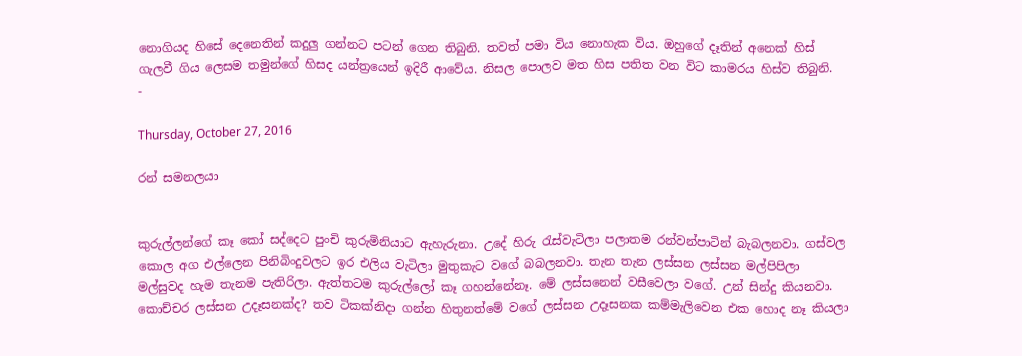නොගියද හිසේ දෙනෙතින් කදුලු ගන්නට පටන් ගෙන තිබුනි. තවත් පමා විය නොහැක විය. ඔහුගේ දෑතින් අනෙක් හිස් ගැලවී ගිය ලෙසම තමුන්ගේ හිසද යන්ත්‍රයෙන් ඉදිරී ආවේය. නිසල පොලව මත හිස පතිත වන විට කාමරය හිස්ව තිබුනි.
-

Thursday, October 27, 2016

රන් සමනලයා


කුරුල්ලන්ගේ කෑ කෝ සද්දෙට පුංචි කුරුමිනියාට ඇහැරුනා. උදේ හිරු රැස්වැටිලා පලාතම රන්වන්පාටින් බැබලනවා. ගස්වල කොල අග එල්ලෙන පිනිබිංදුවලට ඉර එලිය වැටිලා මුතුකැට වගේ බබලනවා. තැන තැන ලස්සන ලස්සන මල්පිපිලා මල්සුවද හැම තැනම පැතිරිලා. ඇත්තටම කුරුල්ලෝ කෑ ගහන්නේනෑ. මේ ලස්සනෙන් වසීවෙලා වගේ. උන් සින්දු කියනවා. කොච්චර ලස්සන උදෑසනක්ද? තව ටිකක්නිදා ගන්න හිතුනත්මේ වගේ ලස්සන උදෑසනක කම්මැලිවෙන එක හොද නෑ කියලා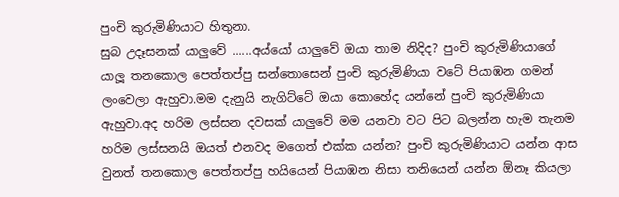පුංචි කුරුමිණියාට හිතුනා.
සුබ උදෑසනක් යාලුවේ ......අය්යෝ යාලුවේ ඔයා තාම නිදිද? පුංචි කුරුමිණියාගේ යාලූ තනකොල පෙත්තප්පු සන්තොසෙන් පුංචි කුරුමිණියා වටේ පියාඹන ගමන් ලංවෙලා ඇහුවා.මම දැනුයි නැගිට්ටේ ඔයා කොහේද යන්නේ පුංචි කුරුමිණියා ඇහුවා.අද හරිම ලස්සන දවසක් යාලුවේ මම යනවා වට පිට බලන්න හැම තැනම හරිම ලස්සනයි ඔයත් එනවද මගෙත් එක්ක යන්න? පුංචි කුරුමිණියාට යන්න ආස වුනත් තනකොල පෙත්තප්පු හයියෙන් පියාඹන නිසා තනියෙන් යන්න ඕනෑ කියලා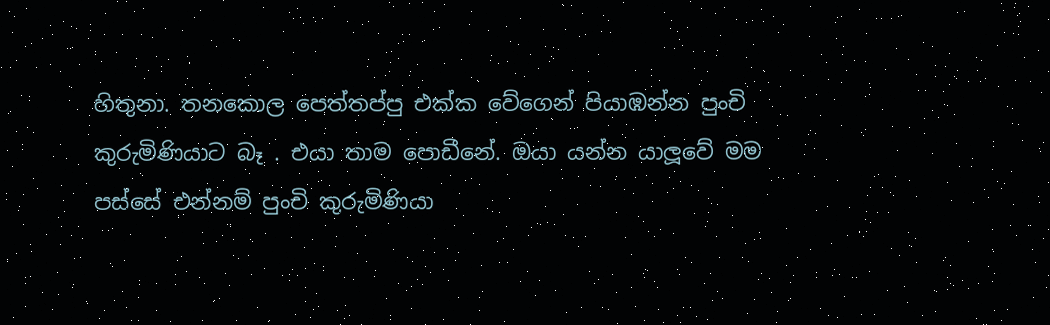හිතුනා. තනකොල පෙත්තප්පු එක්ක වේගෙන් පියාඹන්න පුංචි කුරුමිණියාට බෑ . එයා තාම පොඩීනේ. ඔයා යන්න යාලූවේ මම පස්සේ එන්නම් පුංචි කුරුමිණියා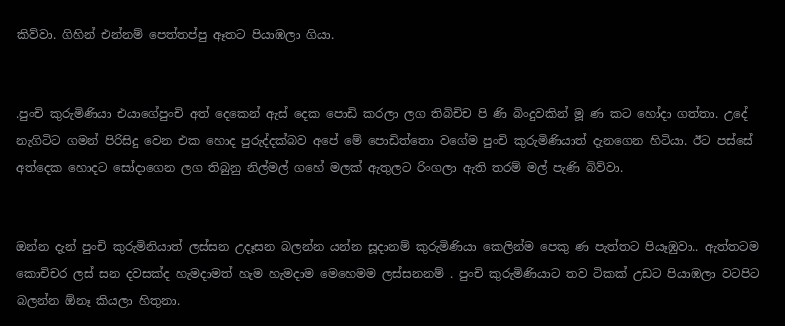කිව්වා. ගිහින් එන්නම් පෙත්තප්පු ඈතට පියාඹලා ගියා.


.පුංචි කුරුමිණියා එයාගේපුංචි අත් දෙකෙන් ඇස් දෙක පොඩි කරලා ලග තිබිචිච පි ණි බිංදුවකින් මූ ණ කට හෝදා ගත්තා. උදේ නැගිටිට ගමන් පිරිසිදු වෙන එක හොද පුරුද්දක්බව අපේ මේ පොඩිත්තො වගේම පුංචි කුරුමිණියාත් දැනගෙන හිටියා. ඊට පස්සේ අත්දෙක හොදට සෝදාගෙන ලග තිබුනු නිල්මල් ගහේ මලක් ඇතුලට රිංගලා ඇති තරම් මල් පැණි බිව්වා.


ඔන්න දැන් පුංචි කුරුමිනියාත් ලස්සන උදෑසන බලන්න යන්න සූදානම් කුරුමිණියා කෙලින්ම පෙකු ණ පැත්තට පියෑඹුවා.. ඇත්තටම කොචිචර ලස් සන දවසක්ද හැමදාමත් හැම හැමදාම මෙහෙමම ලස්සනනම් . පුංචි කුරුමිණියාට තව ටිකක් උඩට පියාඹලා වටපිට බලන්න ඕනෑ කියලා හිතුනා.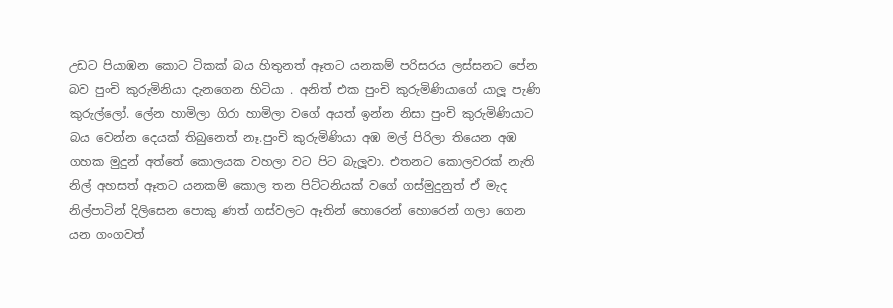උඩට පියාඹන කොට ටිකක් බය හිතුනත් ඈතට යනකම් පරිසරය ලස්සනට පේන බව පුංචි කුරුමිනියා දැනගෙන හිටියා . අනිත් එක පුංචි කුරුමිණියාගේ යාලූ පැණි කුරුල්ලෝ. ලේන හාමිලා ගිරා හාමිලා වගේ අයත් ඉන්න නිසා පුංචි කුරුමිණියාට බය වෙන්න දෙයක් තිබුනෙත් නෑ.පුංචි කුරුමිණියා අඹ මල් පිරිලා තියෙන අඹ ගහක මුදුන් අත්තේ කොලයක වහලා වට පිට බැලූවා. එතනට කොලවරක් නැති නිල් අහසත් ඈතට යනකම් කොල තන පිට්ටනියක් වගේ ගස්මුදුනුත් ඒ මැද නිල්පාටින් දිලිසෙන පොකු ණත් ගස්වලට ඈතින් හොරෙන් හොරෙන් ගලා ගෙන යන ගංගවත්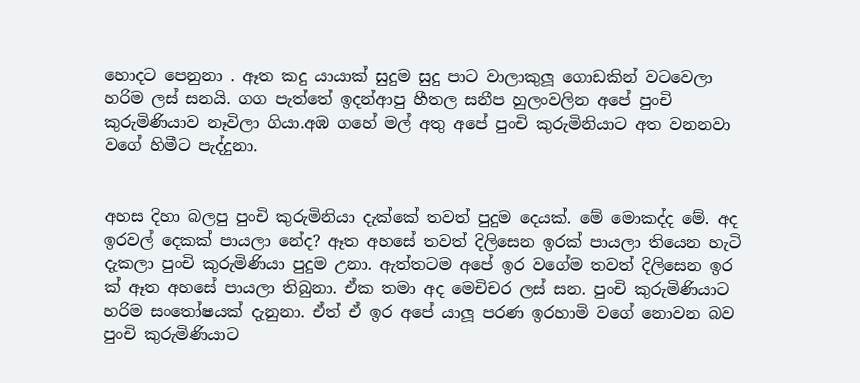හොදට පෙනුනා . ඈත කදු යායාක් සුදුම සුදු පාට වාලාකුලූ ගොඩකින් වටවෙලා හරිම ලස් සනයි. ගග පැත්තේ ඉදන්ආපු හීතල සනීප හුලංවලින අපේ පුංචි කුරුමිණියාව නෑවිලා ගියා.අඹ ගහේ මල් අතු අපේ පුංචි කුරුමිනියාට අත වනනවා වගේ හිමීට පැද්දුනා.


අහස දිහා බලපු පුංචි කුරුමිනියා දැක්කේ තවත් පුදුම දෙයක්. මේ මොකද්ද මේ. අද ඉරවල් දෙකක් පායලා නේද? ඈත අහසේ තවත් දිලිසෙන ඉරක් පායලා තියෙන හැටි දැකලා පුංචි කුරුමිණියා පුදුම උනා. ඇත්තටම අපේ ඉර වගේම තවත් දිලිසෙන ඉර ක් ඈත අහසේ පායලා තිබුනා. ඒක තමා අද මෙචිචර ලස් සන. පුංචි කුරුමිණියාට හරිම සංතෝෂයක් දැනුනා. ඒත් ඒ ඉර අපේ යාලූ පරණ ඉරහාමි වගේ නොවන බව පුංචි කුරුමිණියාට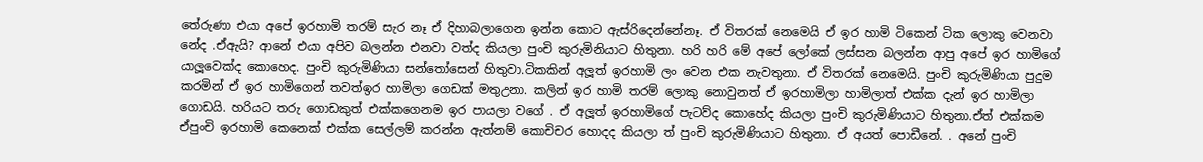තේරුණා එයා අපේ ඉරහාමි තරම් සැර නෑ ඒ දිහාබලාගෙන ඉන්න කොට ඇස්රිදෙන්නේනෑ. ඒ විතරක් නෙමෙයි ඒ ඉර හාමි ටිකෙන් ටික ලොකු වෙනවා නේද .ඒඇයි? ආනේ එයා අපිව බලන්න එනවා වත්ද කියලා පුංචි කුරුමිනියාට හිතුනා. හරි හරි මේ අපේ ලෝකේ ලස්සන බලන්න ආපු අපේ ඉර හාමිගේ යාලූවෙක්ද කොහෙද. පුංචි කුරුමිණියා සන්තෝසෙන් හිතුවා.ටිකකින් අලූත් ඉරහාමි ලං වෙන එක නැවතුනා. ඒ විතරක් නෙමෙයි. පුංචි කුරුමිණියා පුදුම කරමින් ඒ ඉර හාමිගෙන් තවත්ඉර හාමිලා ගෙඩක් මතුඋනා. කලින් ඉර හාමි තරම් ලොකු නොවුනත් ඒ ඉරහාමිලා හාමිලාත් එක්ක දැන් ඉර හාමිලා ගොඩයි. හරියට තරු ගොඩකුත් එක්කගෙනම ඉර පායලා වගේ . ඒ අලූත් ඉරහාමිගේ පැටව්ද කොහේද කියලා පුංචි කුරුමිණියාට හිතුනා.ඒත් එක්කම ඒපුංචි ඉරහාමි කෙනෙක් එක්ක සෙල්ලම් කරන්න ඇත්නම් කොචිචර හොදද කියලා ත් පුංචි කුරුමිණියාට හිතුනා. ඒ අයත් පොඩීනේ. . අනේ පුංචි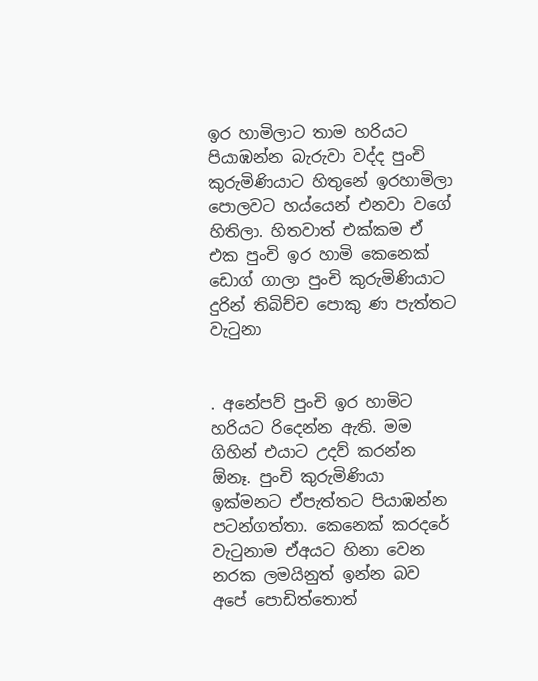ඉර හාමිලාට තාම හරියට පියාඹන්න බැරුවා වද්ද පුංචි කුරුමිණියාට හිතුනේ ඉරහාමිලා පොලවට හය්යෙන් එනවා වගේ හිතිලා. හිතවාත් එක්කම ඒ එක පුංචි ඉර හාමි කෙනෙක් ඩොග් ගාලා පුංචි කුරුමිණියාට දුරින් තිබිච්ච පොකු ණ පැත්තට වැටුනා


. අනේපව් පුංචි ඉර හාමිට හරියට රිදෙන්න ඇති. මම ගිහින් එයාට උදව් කරන්න ඕනෑ. පුංචි කුරුමිණියා ඉක්මනට ඒපැත්තට පියාඹන්න පටන්ගත්තා. කෙනෙක් කරදරේ වැටුනාම ඒඅයට හිනා වෙන නරක ලමයිනුත් ඉන්න බව අපේ පොඩිත්තොත්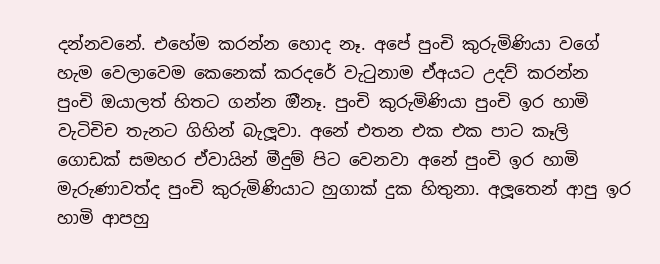දන්නවනේ. එහේම කරන්න හොද නෑ. අපේ පුංචි කුරුමිණියා වගේ හැම වෙලාවෙම කෙනෙක් කරදරේ වැටුනාම ඒඅයට උදව් කරන්න පුංචි ඔයාලත් හිතට ගන්න ඔීනෑ. පුංචි කුරුමිණියා පුංචි ඉර හාමි වැටිචිච තැනට ගිහින් බැලූවා. අනේ එතන එක එක පාට කෑලි ගොඩක් සමහර ඒවායින් මීදුම් පිට වෙනවා අනේ පුංචි ඉර හාමි මැරුණාවත්ද පුංචි කුරුමිණියාට හුගාක් දුක හිතුනා. අලූතෙන් ආපු ඉර හාමි ආපහු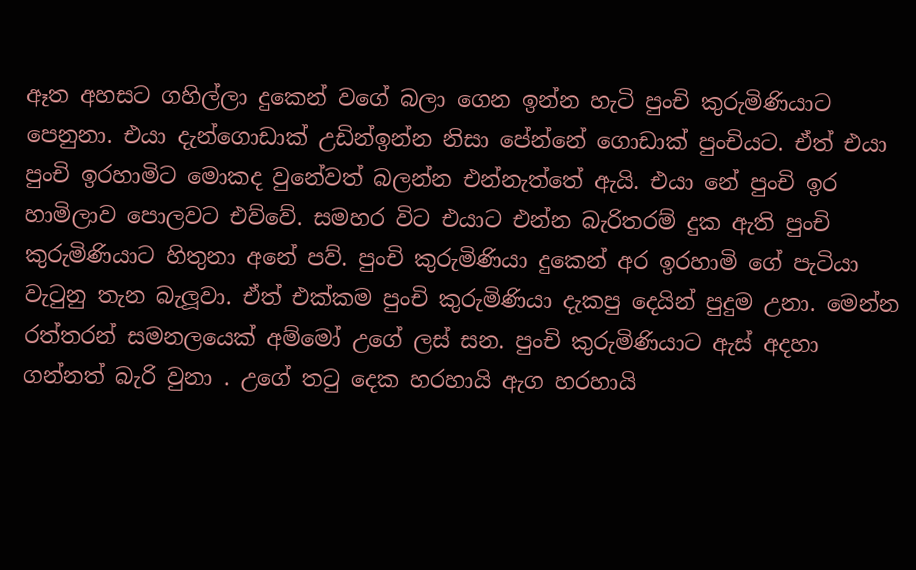ඈත අහසට ගහිල්ලා දුකෙන් වගේ බලා ගෙන ඉන්න හැටි පුංචි කුරුමිණියාට පෙනුනා. එයා දැන්ගොඩාක් උඩින්ඉන්න නිසා පේන්නේ ගොඩාක් පුංචියට. ඒත් එයා පුංචි ඉරහාමිට මොකද වුනේවත් බලන්න එන්නැත්තේ ඇයි. එයා නේ පුංචි ඉර හාමිලාව පොලවට එව්වේ. සමහර විට එයාට එන්න බැරිතරම් දුක ඇති පුංචි කුරුමිණියාට හිතුනා අනේ පව්. පුංචි කුරුමිණියා දුකෙන් අර ඉරහාමි ගේ පැටියා වැටුනු තැන බැලූවා. ඒත් එක්කම පුංචි කුරුමිණියා දැකපු දෙයින් පුදුම උනා. මෙන්න රත්තරන් සමනලයෙක් අම්මෝ උගේ ලස් සන. පුංචි කුරුමිණියාට ඇස් අදහා ගන්නත් බැරි වුනා . උගේ තටු දෙක හරහායි ඇග හරහායි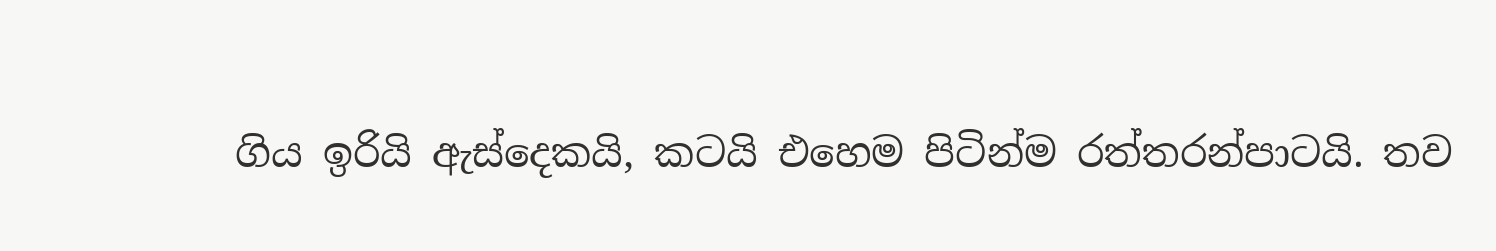ගිය ඉරියි ඇස්දෙකයි, කටයි එහෙම පිටින්ම රත්තරන්පාටයි. තව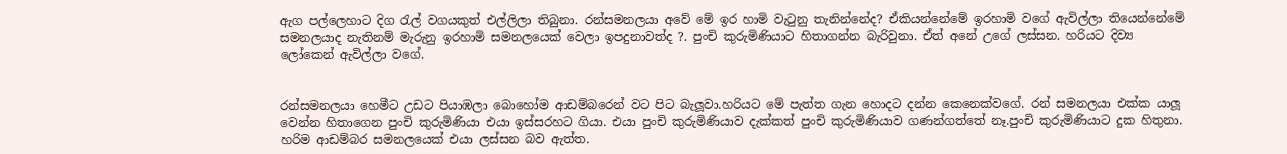ඇග පල්ලෙහාට දිග රැල් වගයකුත් එල්ලිලා තිබුනා. රන්සමනලයා අවේ මේ ඉර හාමි වැටුනු තැනින්නේද? ඒකියන්නේමේ ඉරහාමි වගේ ඇවිල්ලා තියෙන්නේමේ සමනලයාද නැතිනම් මැරුනු ඉරහාමි සමනලයෙක් වෙලා ඉපදුනාවත්ද ?. පුංචි කුරුමිණියාට හිතාගන්න බැරිවුනා. ඒත් අනේ උගේ ලස්සන. හරියට දිව්‍ය ලෝකෙන් ඇවිල්ලා වගේ.


රන්සමනලයා හෙමීට උඩට පියාඹලා බොහෝම ආඩම්බරෙන් වට පිට බැලූවා.හරියට මේ පැත්ත ගැන හොදට දන්න කෙනෙක්වගේ. රන් සමනලයා එක්ක යාලූ වෙන්න හිතාගෙන පුංචි කුරුමිණියා එයා ඉස්සරහට ගියා. එයා පුංචි කුරුමිණියාව දැක්කත් පුංචි කුරුමිණියාව ගණන්ගත්තේ නෑ.පුංචි කුරුමිණියාට දුක හිතුනා. හරිම ආඩම්බර සමනලයෙක් එයා ලස්සන බව ඇත්ත.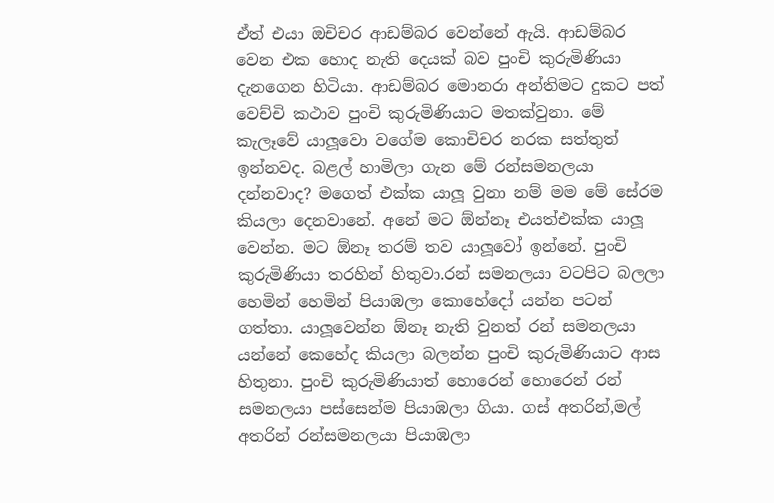ඒත් එයා ඔචිචර ආඩම්බර වෙන්නේ ඇයි. ආඩම්බර වෙන එක හොද නැති දෙයක් බව පුංචි කුරුමිණියා දැනගෙන හිටියා. ආඩම්බර මොනරා අන්තිමට දුකට පත් වෙච්චි කථාව පුංචි කුරුමිණියාට මතක්වුනා. මේ කැලෑවේ යාලූවො වගේම කොචිචර නරක සත්තුත් ඉන්නවද. බළල් හාමිලා ගැන මේ රන්සමනලයා දන්නවාද? මගෙත් එක්ක යාලූ වුනා නම් මම මේ සේරම කියලා දෙනවානේ. අනේ මට ඕන්නෑ එයත්එක්ක යාලූ වෙන්න. මට ඕනෑ තරම් තව යාලූවෝ ඉන්නේ. පුංචි කුරුමිණියා තරහින් හිතුවා.රන් සමනලයා වටපිට බලලා හෙමින් හෙමින් පියාඹලා කොහේදෝ යන්න පටන් ගත්තා. යාලූවෙන්න ඕනෑ නැති වුනත් රන් සමනලයා යන්නේ කෙහේද කියලා බලන්න පුංචි කුරුමිණියාට ආස හිතුනා. පුංචි කුරුමිණියාත් හොරෙන් හොරෙන් රන් සමනලයා පස්සෙන්ම පියාඹලා ගියා. ගස් අතරින්,මල් අතරින් රන්සමනලයා පියාඹලා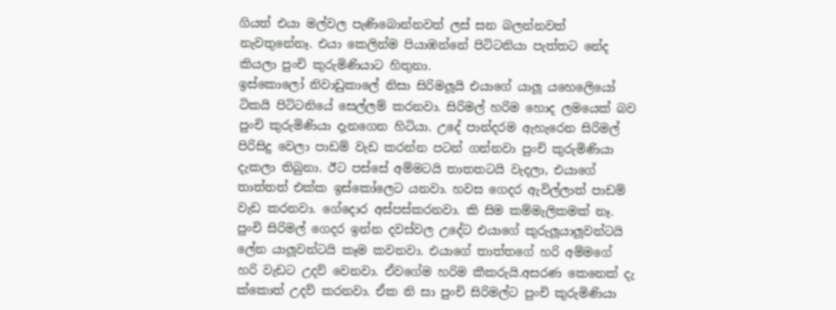ගියත් එයා මල්වල පැණිබොන්නවත් ලස් සන බලන්නවත් නැවතුනේනෑ. එයා කෙලින්ම පියාඹන්නේ පිටිටනියා පැත්තට නේද කියලා පුංචි කුරුමිණියාට හිතුනා.
ඉස්කොලෝ නිවාඩුකාලේ නිසා සිරිමලූයි එයාගේ යාලූ යහෙලෙියෝ ටිකයි පිටිටනියේ සෙල්ලම් කරනවා. සිරිමල් හරිම හොද ලමයෙක් බව පුංචි කුරුමිණියා දැනගෙන හිටියා. උදේ පාන්දරම ඇහැරෙන සිරිමල් පිරිසිදු වෙලා පාඩම් වැඩ කරන්න පටන් ගන්නවා පුංචි කුරුමිණියා දැකලා තිබුනා. ඊට පස්සේ අම්මටයි තාතතටයි වැදලා, එයාගේ තාත්තත් එක්ක ඉස්කෝලෙට යනවා. හවස ගෙදර ඇවිල්ලාත් පාඩම් වැඩ කරනවා. ගේදොර අස්පස්කරනවා. කි සිම කම්මැලිකමක් නෑ. පුංචි සිරිමල් ගෙදර ඉන්න දවස්වල උදේට එයාගේ කුරුලූයාලූවන්ටයි ලේන යාලූවන්ටයි කෑම කවනවා. එයාගේ තාත්තගේ හරි අම්මගේ හරි වැඩට උදව් වෙනවා. ඒවගේම හරිම කීකරුයි.අසරණ කෙනෙක් දැ ක්කොත් උදව් කරනවා. ඒක නි සා පුංචි සිරිමල්ට පුංචි කුරුමිණියා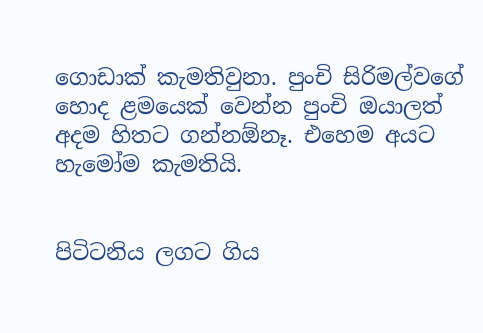ගොඩාක් කැමතිවුනා. පුංචි සිරිමල්වගේ හොද ළමයෙක් වෙන්න පුංචි ඔයාලත් අදම හිතට ගන්නඕනෑ. එහෙම අයට හැමෝම කැමතියි.


පිටිටනිය ලගට ගිය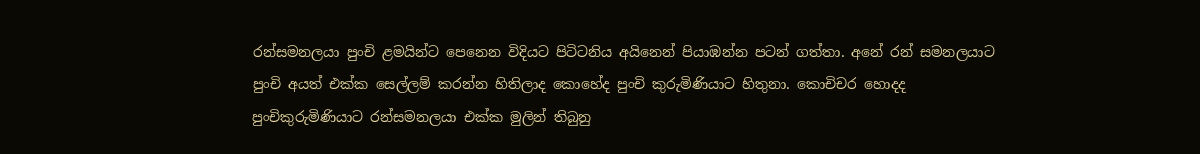රන්සමනලයා පුංචි ළමයින්ට පෙනෙන විදියට පිටිටනිය අයිනෙන් පියාඹන්න පටන් ගත්තා. අනේ රන් සමනලයාට පුංචි අයත් එක්ක සෙල්ලම් කරන්න හිතිලාද කොහේද පුංචි කුරුමිණියාට හිතුනා. කොචිචර හොදද පුංචිකුරුමිණියාට රන්සමනලයා එක්ක මුලින් තිබුනු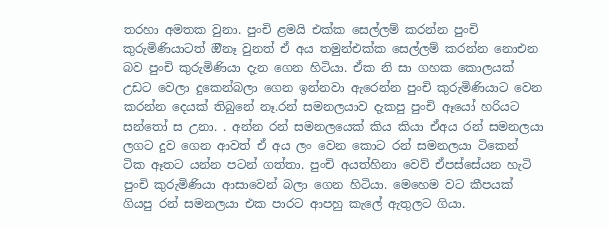තරහා අමතක වුනා. පුංචි ළමයි එක්ක සෙල්ලම් කරන්න පුංචි කුරුමිණියාටත් ඔීනෑ වුනත් ඒ අය තමුන්එක්ක සෙල්ලම් කරන්න නොඑන බව පුංචි කුරුමිණියා දැන ගෙන හිටියා. ඒක නි සා ගහක කොලයක් උඩට වෙලා දුකෙන්බලා ගෙන ඉන්නවා ඇරෙන්න පුංචි කුරුමිණියාට වෙන කරන්න දෙයක් තිබුනේ නෑ.රන් සමනලයාව දැකපු පුංචි ඈයෝ හරියට සන්තෝ ස උනා. . අන්න රන් සමනලයෙක් කිය කියා ඒඅය රන් සමනලයා ලගට දුව ගෙන ආවත් ඒ අය ලං වෙන කොට රන් සමනලයා ටිකෙන් ටික ඈතට යන්න පටන් ගත්තා. පුංචි අයත්හිනා වෙව් ඒපස්සේයන හැටි පුංචි කුරුමිණියා ආසාවෙන් බලා ගෙන හිටියා. මෙහෙම වට කීපයක් ගියපු රන් සමනලයා එක පාරට ආපහු කැලේ ඇතුලට ගියා.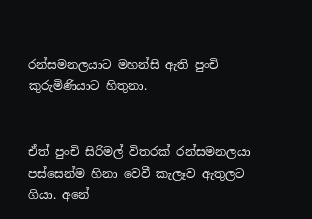රන්සමනලයාට මහන්සි ඇති පුංචි කුරුමිණියාට හිතුනා.


ඒත් පුංචි සිරිමල් විතරක් රන්සමනලයා පස්සෙන්ම හිනා වෙවී කැලෑව ඇතුලට ගියා. අනේ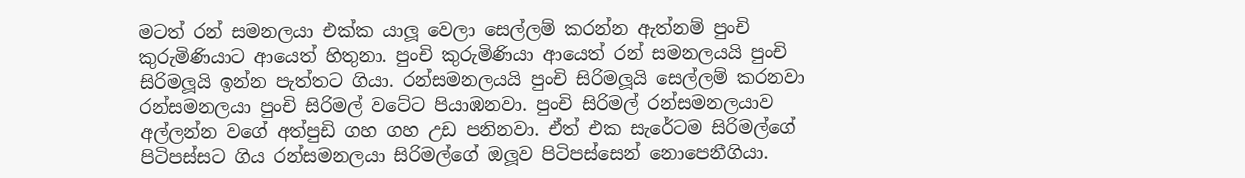මටත් රන් සමනලයා එක්ක යාලූ වෙලා සෙල්ලම් කරන්න ඇත්නම් පුංචි කුරුමිණියාට ආයෙත් හිතුනා. පුංචි කුරුමිණියා ආයෙත් රන් සමනලයයි පුංචි සිරිමලූයි ඉන්න පැත්තට ගියා. රන්සමනලයයි පුංචි සිරිමලූයි සෙල්ලම් කරනවා රන්සමනලයා පුංචි සිරිමල් වටේට පියාඹනවා. පුංචි සිරිමල් රන්සමනලයාව අල්ලන්න වගේ අත්පුඩි ගහ ගහ උඩ පනිනවා. ඒත් එක සැරේටම සිරිමල්ගේ පිටිපස්සට ගිය රන්සමනලයා සිරිමල්ගේ ඔලූව පිටිපස්සෙන් නොපෙනීගියා.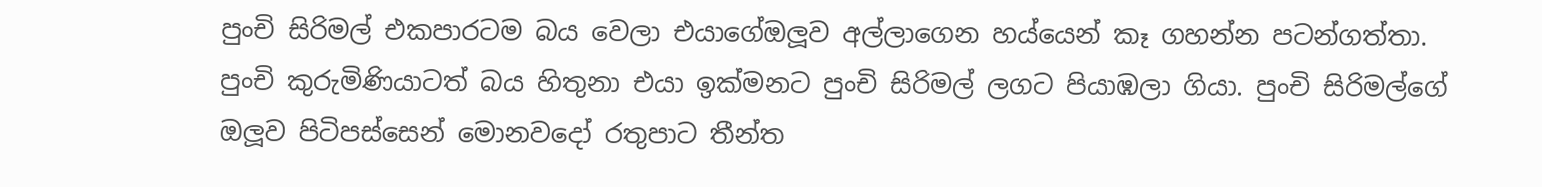පුංචි සිරිමල් එකපාරටම බය වෙලා එයාගේඔලූව අල්ලාගෙන හය්යෙන් කෑ ගහන්න පටන්ගත්තා. පුංචි කුරුමිණියාටත් බය හිතුනා එයා ඉක්මනට පුංචි සිරිමල් ලගට පියාඹලා ගියා. පුංචි සිරිමල්ගේ ඔලූව පිටිපස්සෙන් මොනවදෝ රතුපාට තීන්ත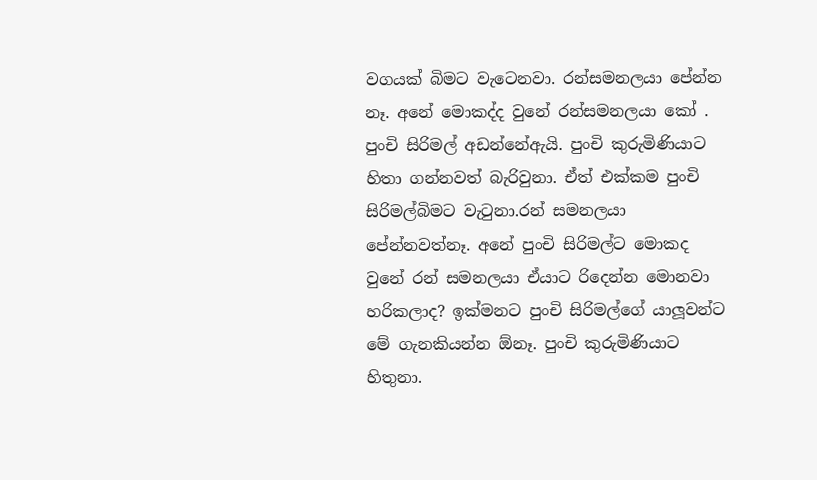වගයක් බිමට වැටෙනවා. රන්සමනලයා පේන්න නෑ. අනේ මොකද්ද වුනේ රන්සමනලයා කෝ . පුංචි සිරිමල් අඩන්නේඇයි. පුංචි කුරුමිණියාට හිතා ගන්නවත් බැරිවුනා. ඒත් එක්කම පුංචි සිරිමල්බිමට වැටුනා.රන් සමනලයා පේන්නවත්නෑ. අනේ පුංචි සිරිමල්ට මොකද වුනේ රන් සමනලයා ඒයාට රිදෙන්න මොනවා හරිකලාද? ඉක්මනට පුංචි සිරිමල්ගේ යාලූවන්ට මේ ගැනකියන්න ඕනෑ. පුංචි කුරුමිණියාට හිතුනා.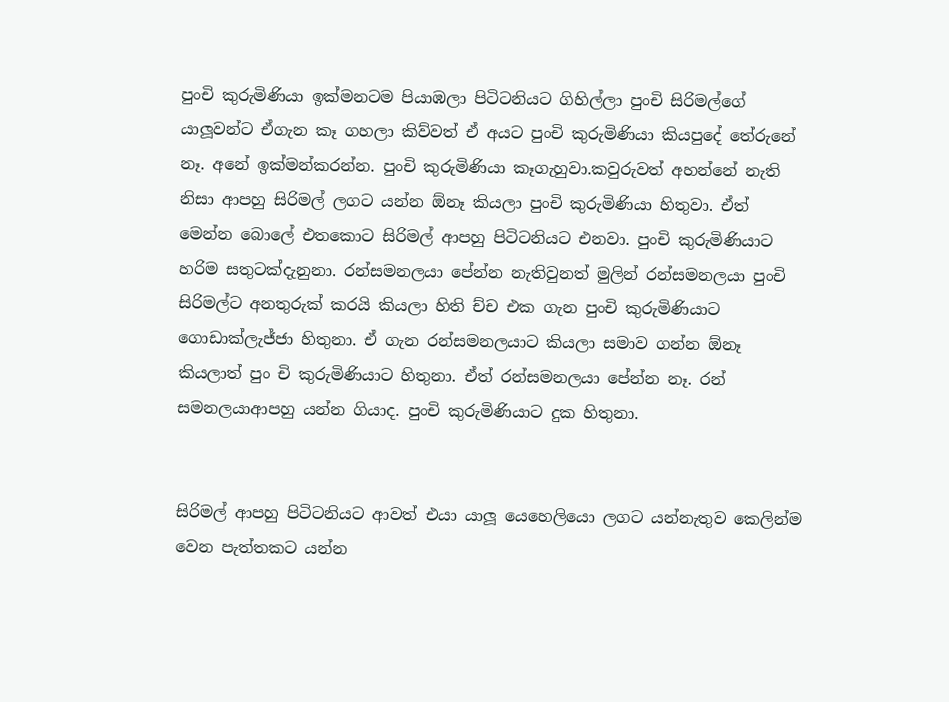පුංචි කුරුමිණියා ඉක්මනටම පියාඹලා පිටිටනියට ගිහිල්ලා පුංචි සිරිමල්ගේ යාලූවන්ට ඒගැන කෑ ගහලා කිව්වත් ඒ අයට පුංචි කුරුමිණියා කියපුදේ තේරුනේ නෑ. අනේ ඉක්මන්කරන්න. පුංචි කුරුමිණියා කෑගැහුවා.කවුරුවත් අහන්නේ නැති නිසා ආපහු සිරිමල් ලගට යන්න ඕනෑ කියලා පුංචි කුරුමිණියා හිතුවා. ඒත් මෙන්න බොලේ එතකොට සිරිමල් ආපහු පිටිටනියට එනවා. පුංචි කුරුමිණියාට හරිම සතුටක්දැනුනා. රන්සමනලයා පේන්න නැතිවුනත් මුලින් රන්සමනලයා පුංචි සිරිමල්ට අනතුරුක් කරයි කියලා හිති ච්ච එක ගැන පුංචි කුරුමිණියාට ගොඩාක්ලැජ්ජා හිතුනා. ඒ ගැන රන්සමනලයාට කියලා සමාව ගන්න ඕනෑ කියලාත් පුං චි කුරුමිණියාට හිතුනා. ඒත් රන්සමනලයා පේන්න නෑ. රන් සමනලයාආපහු යන්න ගියාද. පුංචි කුරුමිණියාට දුක හිතුනා.


සිරිමල් ආපහු පිටිටනියට ආවත් එයා යාලූ යෙහෙලියො ලගට යන්නැතුව කෙලින්ම වෙන පැත්තකට යන්න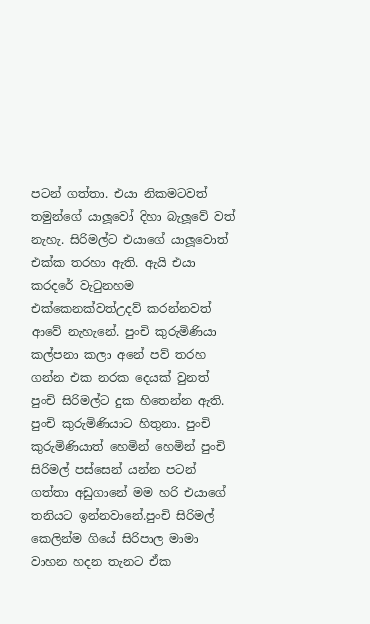පටන් ගත්තා. එයා නිකමටවත් තමුන්ගේ යාලූවෝ දිහා බැලූවේ වත් නැහැ. සිරිමල්ට එයාගේ යාලූවොත් එක්ක තරහා ඇති. ඇයි එයා කරදරේ වැටුනහම එක්කෙනක්වත්උදව් කරන්නවත් ආවේ නැහැනේ. පුංචි කුරුමිණියා කල්පනා කලා අනේ පව් තරහ ගන්න එක නරක දෙයක් වුනත් පුංචි සිරිමල්ට දුක හිතෙන්න ඇති. පුංචි කුරුමිණියාට හිතුනා. පුංචි කුරුමිණියාත් හෙමින් හෙමින් පුංචි සිරිමල් පස්සෙන් යන්න පටන් ගත්තා අඩුගානේ මම හරි එයාගේ තනියට ඉන්නවානේ.පුංචි සිරිමල් කෙලින්ම ගියේ සිරිපාල මාමා වාහන හදන තැනට ඒක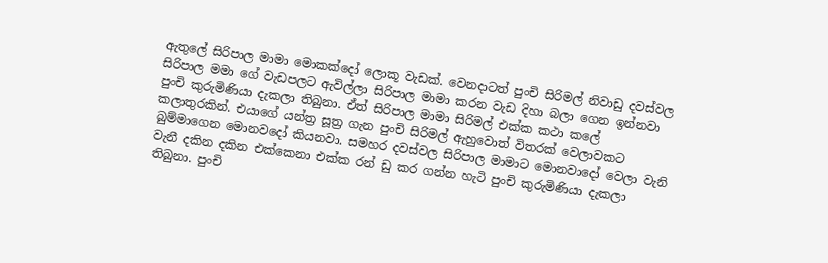ඇතුලේ සිරිපාල මාමා මොකක්දෝ ලොකූ වැඩක්. වෙනදාටත් පුංචි සිරිමල් නිවාඩු දවස්වල සිරිපාල මමා ගේ වැඩපලට ඇවිල්ලා සිරිපාල මාමා කරන වැඩ දිහා බලා ගෙන ඉන්නවා පුංචි කුරුමිණියා දැකලා තිබුනා. ඒත් සිරිපාල මාමා සිරිමල් එක්ක කථා කලේ කලාතුරකින්. එයාගේ යන්ත්‍ර සූත්‍ර ගැන පුංචි සිරිමල් ඇහුවොත් විතරක් වෙලාවකට බුම්මාගෙන මොනවදෝ කියනවා. සමහර දවස්වල සිරිපාල මාමාට මොනවාදෝ වෙලා වැනි වැනී දකින දකින එක්කෙනා එක්ක රන් ඩු කර ගන්න හැටි පුංචි කුරුමිණියා දැකලා තිබුනා. පුංචි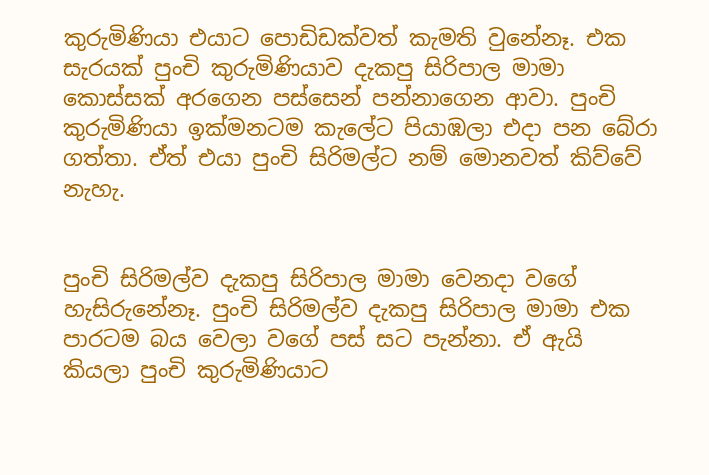කුරුමිණියා එයාට පොඩිඩක්වත් කැමති වුනේනෑ. එක සැරයක් පුංචි කුරුමිණියාව දැකපු සිරිපාල මාමා කොස්සක් අරගෙන පස්සෙන් පන්නාගෙන ආවා. පුංචි කුරුමිණියා ඉක්මනටම කැලේට පියාඹලා එදා පන බේරා ගත්තා. ඒත් එයා පුංචි සිරිමල්ට නම් මොනවත් කිව්වේ නැහැ.


පුංචි සිරිමල්ව දැකපු සිරිපාල මාමා වෙනදා වගේ හැසිරුනේනෑ. පුංචි සිරිමල්ව දැකපු සිරිපාල මාමා එක පාරටම බය වෙලා වගේ පස් සට පැන්නා. ඒ ඇයි කියලා පුංචි කුරුමිණියාට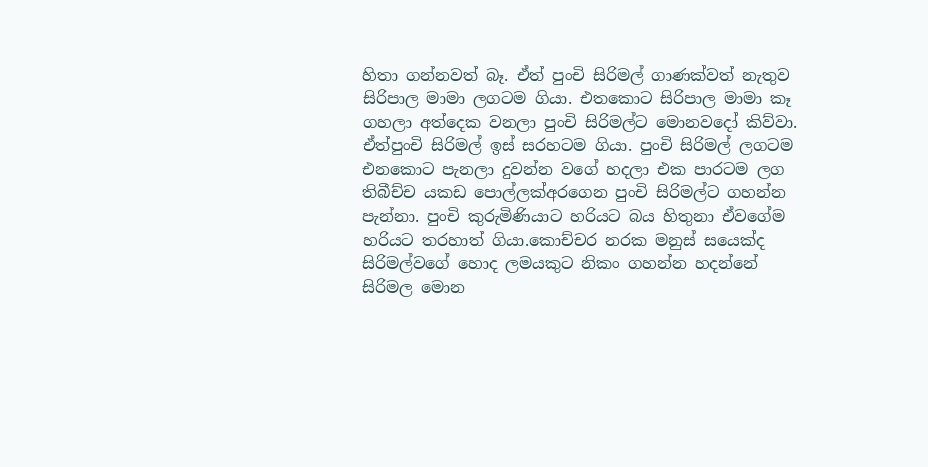හිතා ගන්නවත් බෑ. ඒත් පුංචි සිරිමල් ගාණක්වත් නැතුව සිරිපාල මාමා ලගටම ගියා. එතකොට සිරිපාල මාමා කෑ ගහලා අත්දෙක වනලා පුංචි සිරිමල්ට මොනවදෝ කිව්වා. ඒත්පුංචි සිරිමල් ඉස් සරහටම ගියා. පුංචි සිරිමල් ලගටම එනකොට පැනලා දුවන්න වගේ හදලා එක පාරටම ලග තිබීච්ච යකඩ පොල්ලක්අරගෙන පුංචි සිරිමල්ට ගහන්න පැන්නා. පුංචි කුරුමිණියාට හරියට බය හිතුනා ඒවගේම හරියට තරහාත් ගියා.කොච්චර නරක මනුස් සයෙක්ද සිරිමල්වගේ හොද ලමයකුට නිකං ගහන්න හදන්නේ සිරිමල මොන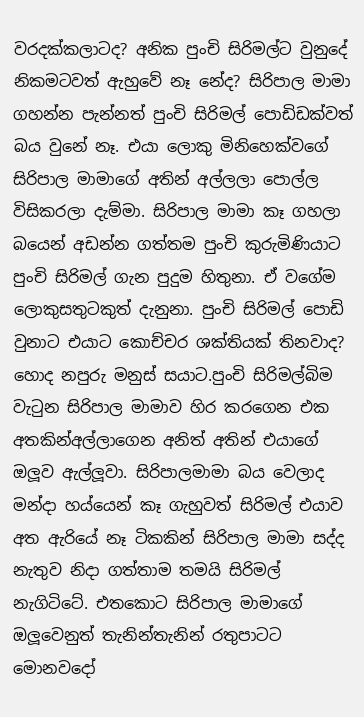වරදක්කලාටද? අනික පුංචි සිරිමල්ට වුනුදේ නිකමටවත් ඇහුවේ නෑ නේද? සිරිපාල මාමා ගහන්න පැන්නත් පුංචි සිරිමල් පොඩිඩක්වත් බය වුනේ නෑ. එයා ලොකු මිනිහෙක්වගේ සිරිපාල මාමාගේ අතින් අල්ලලා පොල්ල විසිකරලා දැම්මා. සිරිපාල මාමා කෑ ගහලා බයෙන් අඩන්න ගත්තම පුංචි කුරුමිණියාට පුංචි සිරිමල් ගැන පුදුම හිතුනා. ඒ වගේම ලොකුසතුටකුත් දැනුනා. පුංචි සිරිමල් පොඩි වුනාට එයාට කොච්චර ශක්තියක් තිනවාද? හොද නපුරු මනුස් සයාට.පුංචි සිරිමල්බිම වැටුන සිරිපාල මාමාව හිර කරගෙන එක අතකින්අල්ලාගෙන අනිත් අතින් එයාගේ ඔලූව ඇල්ලූවා. සිරිපාලමාමා බය වෙලාද මන්දා හය්යෙන් කෑ ගැහුවත් සිරිමල් එයාව අත ඇරියේ නෑ ටිකකින් සිරිපාල මාමා සද්ද නැතුව නිදා ගත්තාම තමයි සිරිමල් නැගිටිටේ. එතකොට සිරිපාල මාමාගේ ඔලූවෙනුත් තැනින්තැනින් රතුපාටට මොනවදෝ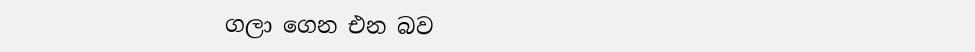ගලා ගෙන එන බව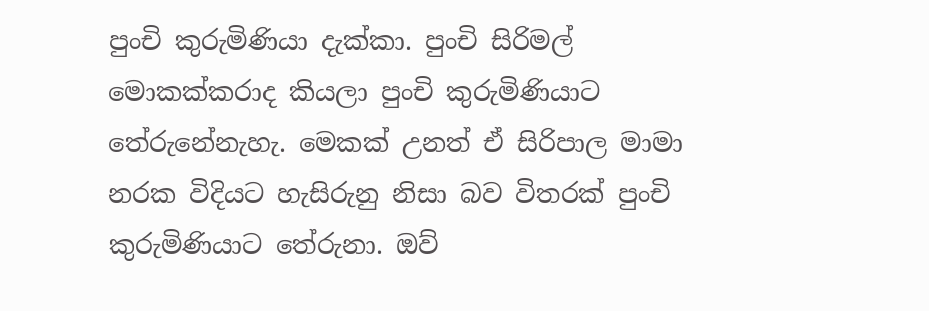පුංචි කුරුමිණියා දැක්කා. පුංචි සිරිමල් මොකක්කරාද කියලා පුංචි කුරුමිණියාට තේරුනේනැහැ. මෙකක් උනත් ඒ සිරිපාල මාමා නරක විදියට හැසිරුනු නිසා බව විතරක් පුංචි කුරුමිණියාට තේරුනා. ඔව්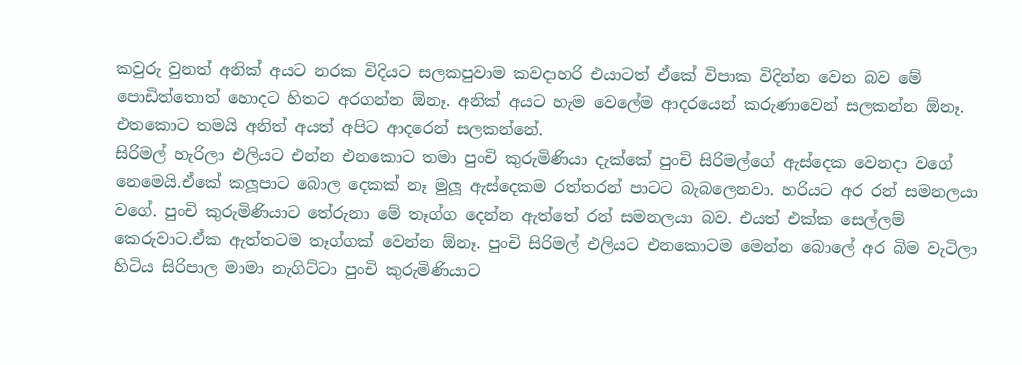කවුරු වුනත් අනික් අයට නරක විදියට සලකපුවාම කවදාහරි එයාටත් ඒකේ විපාක විදින්න වෙන බව මේ පොඩිත්තොත් හොදට හිතට අරගන්න ඕනෑ. අනික් අයට හැම වෙලේම ආදරයෙන් කරුණාවෙන් සලකන්න ඕනෑ. එතකොට තමයි අනිත් අයත් අපිට ආදරෙන් සලකන්නේ.
සිරිමල් හැරිලා එලියට එන්න එනකොට තමා පුංචි කුරුමිණියා දැක්කේ පුංචි සිරිමල්ගේ ඇස්දෙක වෙනදා වගේ නෙමෙයි.ඒකේ කලූපාට බොල දෙකක් නෑ මුලූ ඇස්දෙකම රත්තරන් පාටට බැබලෙනවා. හරියට අර රන් සමනලයා වගේ. පුංචි කුරුමිණියාට තේරුනා මේ තෑග්ග දෙන්න ඇත්තේ රන් සමනලයා බව. එයත් එක්ක සෙල්ලම් කෙරුවාට.ඒක ඇත්තටම තෑග්ගක් වෙන්න ඕනෑ. පුංචි සිරිමල් එලියට එනකොටම මෙන්න බොලේ අර බිම වැටිලා හිටිය සිරිපාල මාමා නැගිට්ටා පුංචි කුරුමිණියාට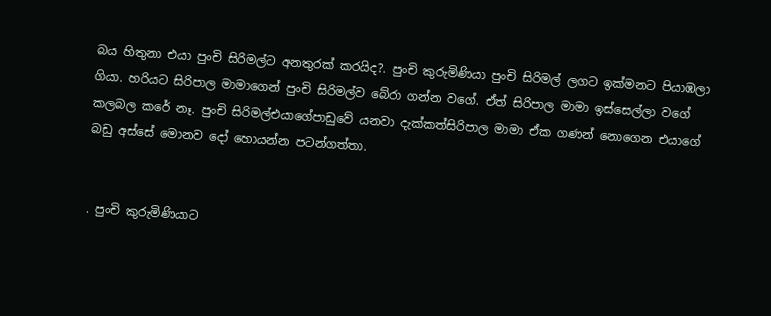බය හිතුනා එයා පුංචි සිරිමල්ට අනතුරක් කරයිද?. පුංචි කුරුමිණියා පුංචි සිරිමල් ලගට ඉක්මනට පියාඹලා ගියා. හරියට සිරිපාල මාමාගෙන් පුංචි සිරිමල්ව බේරා ගන්න වගේ. ඒත් සිරිපාල මාමා ඉස්සෙල්ලා වගේ කලබල කරේ නෑ. පුංචි සිරිමල්එයාගේපාඩුවේ යනවා දැක්කත්සිරිපාල මාමා ඒක ගණන් නොගෙන එයාගේ බඩු අස්සේ මොනව දෝ හොයන්න පටන්ගත්තා.


. පුංචි කුරුමිණියාට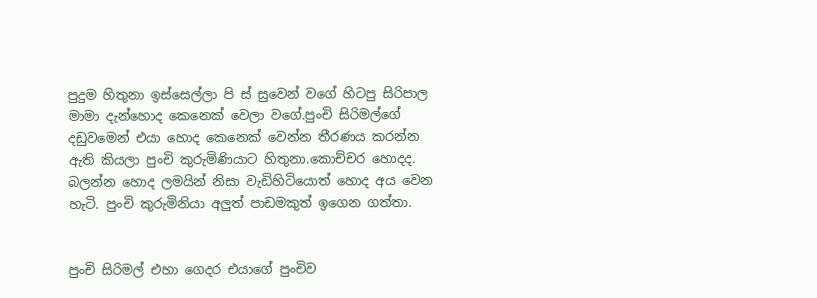පුදුම හිතුනා ඉස්සෙල්ලා පි ස් සුවෙන් වගේ හිටපු සිරිපාල මාමා දැන්හොද කෙනෙක් වෙලා වගේ.පුංචි සිරිමල්ගේ දඩුවමෙන් එයා හොද කෙනෙක් වෙන්න තීරණය කරන්න ඇති කියලා පුංචි කුරුමිණියාට හිතුනා.කොච්චර හොදද. බලන්න හොද ලමයින් නිසා වැඩිහිටියොත් හොද අය වෙන හැටි. පුංචි කුරුමිනියා අලුත් පාඩමකුත් ඉගෙන ගත්තා.


පුංචි සිරිමල් එහා ගෙදර එයාගේ පුංචිව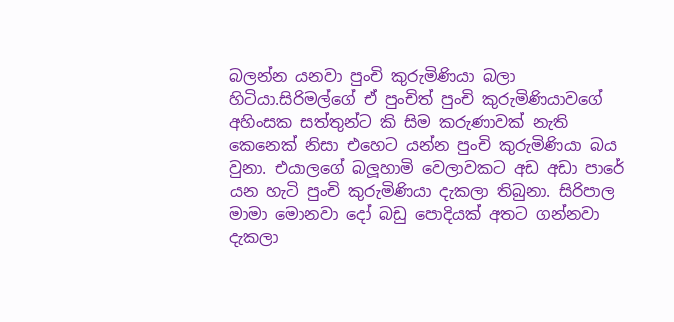බලන්න යනවා පුංචි කුරුමිණියා බලා හිටියා.සිරිමල්ගේ ඒ පුංචිත් පුංචි කුරුමිණියාවගේ අහිංසක සත්තුන්ට කි සිම කරුණාවක් නැති කෙනෙක් නිසා එහෙට යන්න පුංචි කුරුමිණියා බය වුනා. එයාලගේ බලූහාමි වෙලාවකට අඩ අඩා පාරේ යන හැටි පුංචි කුරුමිණියා දැකලා තිබුනා. සිරිපාල මාමා මොනවා දෝ බඩු පොදියක් අතට ගන්නවා දැකලා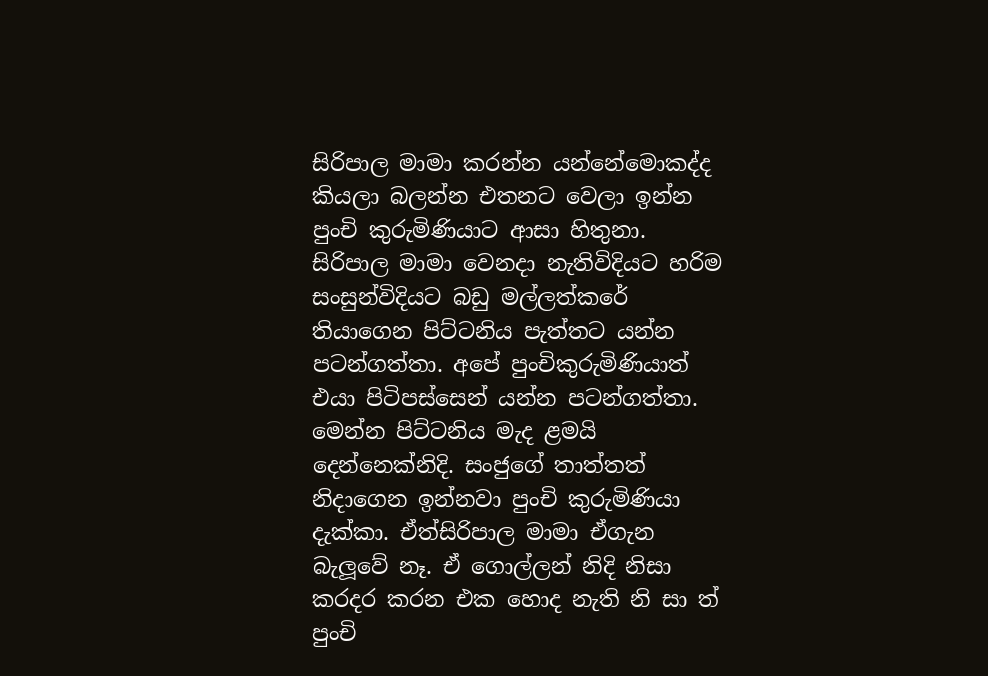සිරිපාල මාමා කරන්න යන්නේමොකද්ද කියලා බලන්න එතනට වෙලා ඉන්න පුංචි කුරුමිණියාට ආසා හිතුනා. සිරිපාල මාමා වෙනදා නැතිවිදියට හරිම සංසුන්විදියට බඩු මල්ලත්කරේ තියාගෙන පිට්ටනිය පැත්තට යන්න පටන්ගත්තා. අපේ පුංචිකුරුමිණියාත් එයා පිටිපස්සෙන් යන්න පටන්ගත්තා. මෙන්න පිට්ටනිය මැද ළමයි දෙන්නෙක්නිදි. සංජුගේ තාත්තත් නිදාගෙන ඉන්නවා පුංචි කුරුමිණියා දැක්කා. ඒත්සිරිපාල මාමා ඒගැන බැලූවේ නෑ. ඒ ගොල්ලන් නිදි නිසා කරදර කරන එක හොද නැති නි සා ත් පුංචි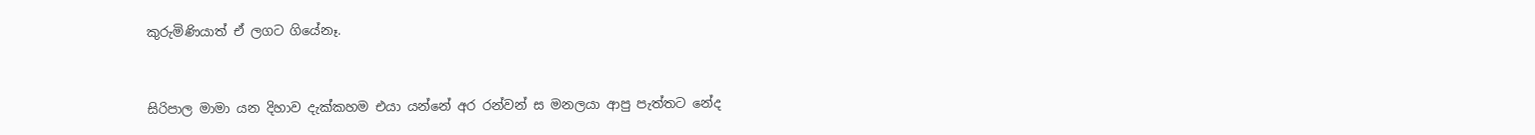කුරුමිණියාත් ඒ ලගට ගියේනෑ.


සිරිපාල මාමා යන දිහාව දැක්කහම එයා යන්නේ අර රන්වන් ස මනලයා ආපු පැත්තට නේද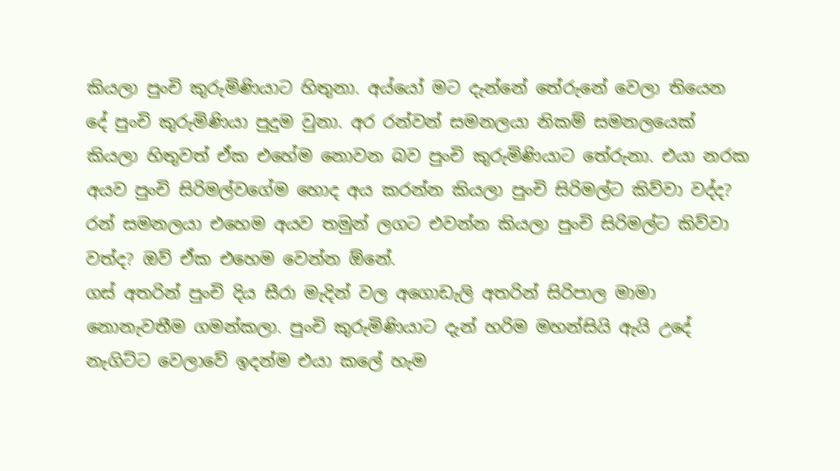කියලා පුංචි කුරුමිණියාට හිතුනා. අය්යෝ මට දැන්නේ තේරුනේ වෙලා තියෙන දේ පුංචි කුරුමිණියා පුදුම වුනා. අර රන්වන් සමනලයා නිකම් සමනලයෙක් කියලා හිතුවත් ඒක එහේම නොවන බව පුංචි කුරුමිණියාට තේරුනා. එයා නරක අයව පුංචි සිරිමල්වගේම හොද අය කරන්න කියලා පුංචි සිරිමල්ට කිව්වා වද්ද? රන් සමනලයා එහෙම අයව තමුන් ලගට එවන්න කියලා පුංචි සිරිමල්ට කිව්වා වත්ද? ඔව් ඒක එහෙම වෙන්න ඕනේ.
ගස් අතරින් පුංචි දිය සීරා මැදින් වල අගොඩැලි අතරින් සිරිපාල මාමා නොනැවතීම ගමන්කලා. පුංචි කුරුමිණියාට දැන් හරිම මහන්සියි ඇයි උදේ නැගිට්ට වෙලාවේ ඉදන්ම එයා කලේ හැම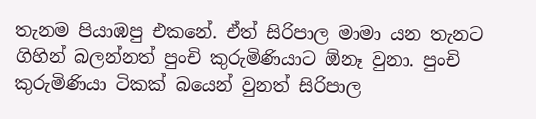තැනම පියාඹපු එකනේ. ඒත් සිරිපාල මාමා යන තැනට ගිහින් බලන්නත් පුංචි කුරුමිණියාට ඕනෑ වුනා. පුංචි කුරුමිණියා ටිකක් බයෙන් වුනත් සිරිපාල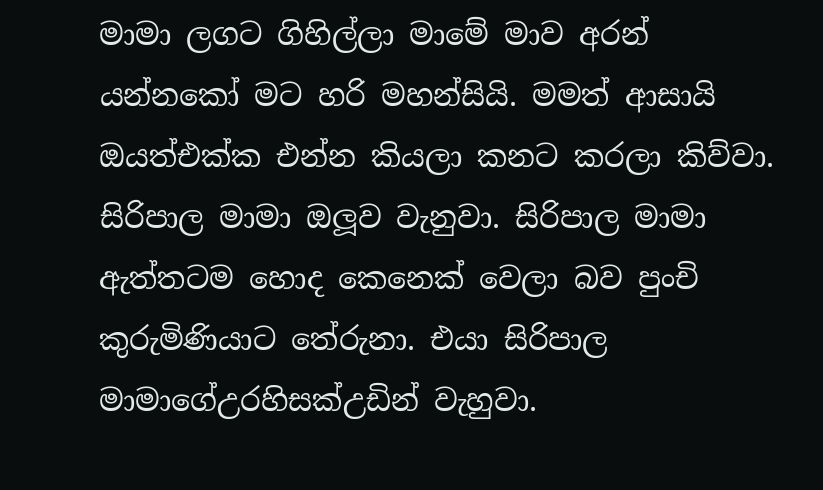මාමා ලගට ගිහිල්ලා මාමේ මාව අරන් යන්නකෝ මට හරි මහන්සියි. මමත් ආසායි ඔයත්එක්ක එන්න කියලා කනට කරලා කිව්වා. සිරිපාල මාමා ඔලූව වැනුවා. සිරිපාල මාමා ඇත්තටම හොද කෙනෙක් වෙලා බව පුංචි කුරුමිණියාට තේරුනා. එයා සිරිපාල මාමාගේඋරහිසක්උඩින් වැහුවා.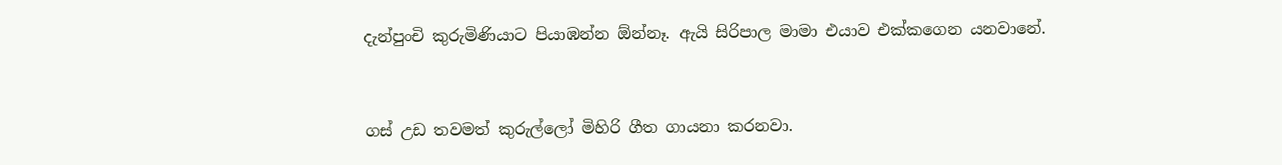දැන්පුංචි කුරුමිණියාට පියාඹන්න ඕන්නෑ. ඇයි සිරිපාල මාමා එයාව එක්කගෙන යනවානේ.


ගස් උඩ තවමත් කුරුල්ලෝ මිහිරි ගීත ගායනා කරනවා.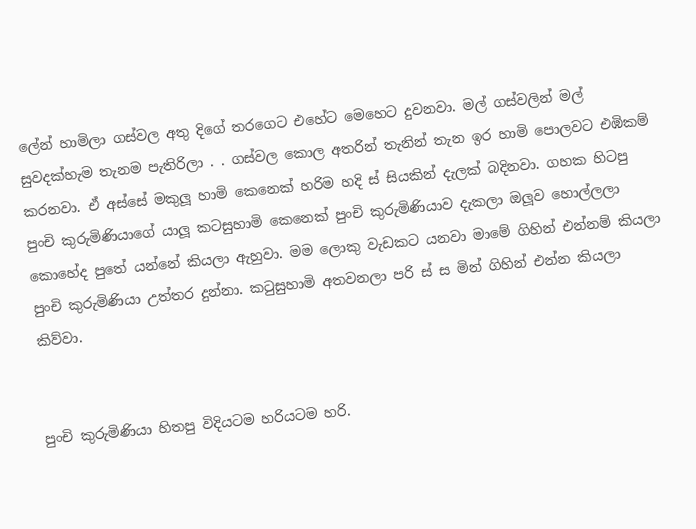ලේන් හාමිලා ගස්වල අතු දිගේ තරගෙට එහේට මෙහෙට දුවනවා. මල් ගස්වලින් මල් සුවදක්හැම තැනම පැතිරිලා . . ගස්වල කොල අතරින් තැනින් තැන ඉර හාමි පොලවට එඹිකම් කරනවා. ඒ අස්සේ මකුලූ හාමි කෙනෙක් හරිම හදි ස් සියකින් දැලක් බදිනවා. ගහක හිටපු පුංචි කුරුමිණියාගේ යාලූ කටසුහාමි කෙනෙක් පුංචි කුරුමිණියාව දැකලා ඔලූව හොල්ලලා කොහේද පුතේ යන්නේ කියලා ඇහුවා. මම ලොකු වැඩකට යනවා මාමේ ගිහින් එන්නම් කියලා පුංචි කුරුමිණියා උත්තර දුන්නා. කටුසුහාමි අතවනලා පරි ස් ස මින් ගිහින් එන්න කියලා කිව්වා.


පුංචි කුරුමිණියා හිතපු විදියටම හරියටම හරි.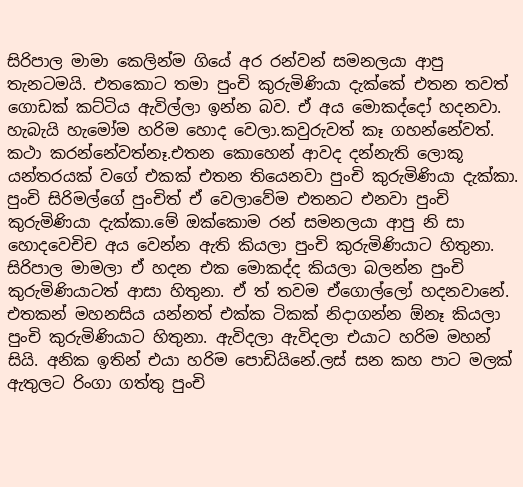සිරිපාල මාමා කෙලින්ම ගියේ අර රන්වන් සමනලයා ආපු තැනටමයි. එතකොට තමා පුංචි කුරුමිණියා දැක්කේ එතන තවත් ගොඩක් කට්ටිය ඇවිල්ලා ඉන්න බව. ඒ අය මොකද්දෝ හදනවා. හැබැයි හැමෝම හරිම හොද වෙලා.කවුරුවත් කෑ ගහන්නේවත්. කථා කරන්නේවත්නෑ.එතන කොහෙන් ආවද දන්නැති ලොකූ යන්තරයක් වගේ එකක් එතන තියෙනවා පුංචි කුරුමිණියා දැක්කා. පුංචි සිරිමල්ගේ පුංචිත් ඒ වෙලාවේම එතනට එනවා පුංචි කුරුමිණියා දැක්කා.මේ ඔක්කොම රන් සමනලයා ආපු නි සා හොදවෙචිච අය වෙන්න ඇති කියලා පුංචි කුරුමිණියාට හිතුනා.
සිරිපාල මාමලා ඒ හදන එක මොකද්ද කියලා බලන්න පුංචි කුරුමිණියාටත් ආසා හිතුනා. ඒ ත් තවම ඒගොල්ලෝ හදනවානේ. එතකන් මහනසිය යන්නත් එක්ක ටිකක් නිදාගන්න ඕනෑ කියලා පුංචි කුරුමිණියාට හිතුනා. ඇවිදලා ඇවිදලා එයාට හරිම මහන් සියි. අනික ඉතින් එයා හරිම පොඩියිනේ.ලස් සන කහ පාට මලක් ඇතුලට රිංගා ගත්තු පුංචි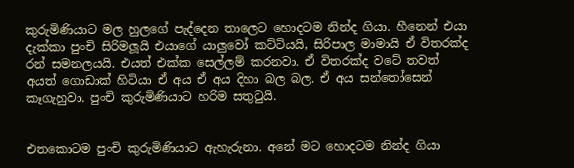කුරුමිණියාට මල හුලගේ පැද්දෙන තාලෙට හොදටම නින්ද ගියා. හීනෙන් එයා දැක්කා පුංචි සිරිමලූයි එයාගේ යාලුවෝ කට්ටියයි, සිරිපාල මාමායි ඒ විතරක්ද රන් සමනලයයි. එයත් එක්ක සෙල්ලම් කරනවා. ඒ විතරක්ද වටේ තවත් අයත් ගොඩාක් හිටියා ඒ අය ඒ අය දිහා බල බල. ඒ අය සන්තෝසෙන් කෑගැහුවා. පුංචි කුරුමිණියාට හරිම සතුටුයි.


එතකොටම පුංචි කුරුමිණියාට ඇහැරුනා. අනේ මට හොදටම නින්ද ගියා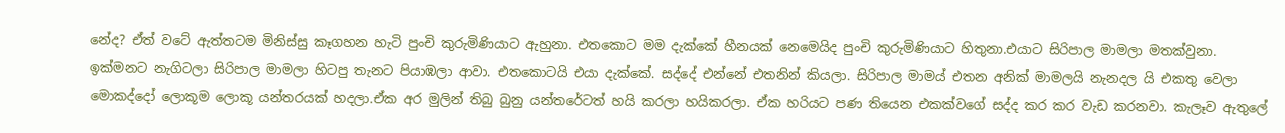නේද? ඒත් වටේ ඇත්තටම මිනිස්සු කෑගහන හැටි පුංචි කුරුමිණියාට ඇහුනා. එතකොට මම දැක්කේ හීනයක් නෙමෙයිද පුංචි කුරුමිණියාට හිතුනා.එයාට සිරිපාල මාමලා මතක්වුනා. ඉක්මනට නැගිටලා සිරිපාල මාමලා හිටපු තැනට පියාඹලා ආවා. එතකොටයි එයා දැක්කේ. සද්දේ එන්නේ එතනින් කියලා. සිරිපාල මාමය් එතන අනික් මාමලයි නැනදල යි එකතු වෙලා මොකද්දෝ ලොකූම ලොකූ යන්තරයක් හදලා.ඒක අර මුලින් තිබු බුනු යන්තරේටත් හයි කරලා හයිකරලා. ඒක හරියට පණ තියෙන එකක්වගේ සද්ද කර කර වැඩ කරනවා. කැලෑව ඇතුලේ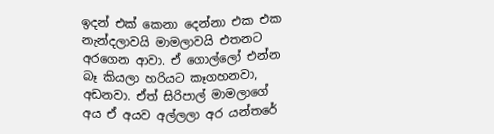ඉදන් එක් කෙනා දෙන්නා එක එක නැන්දලාවයි මාමලාවයි එතනට අරගෙන ආවා. ඒ ගොල්ලෝ එන්න බෑ කියලා හරියට කෑගහනවා, අඩනවා. ඒත් සිරිපාල් මාමලාගේ අය ඒ අයව අල්ලලා අර යන්තරේ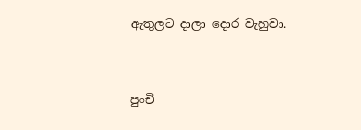ඇතුලට දාලා දොර වැහුවා.


පුංචි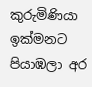කුරුමිණියා ඉක්මනට පියාඹලා අර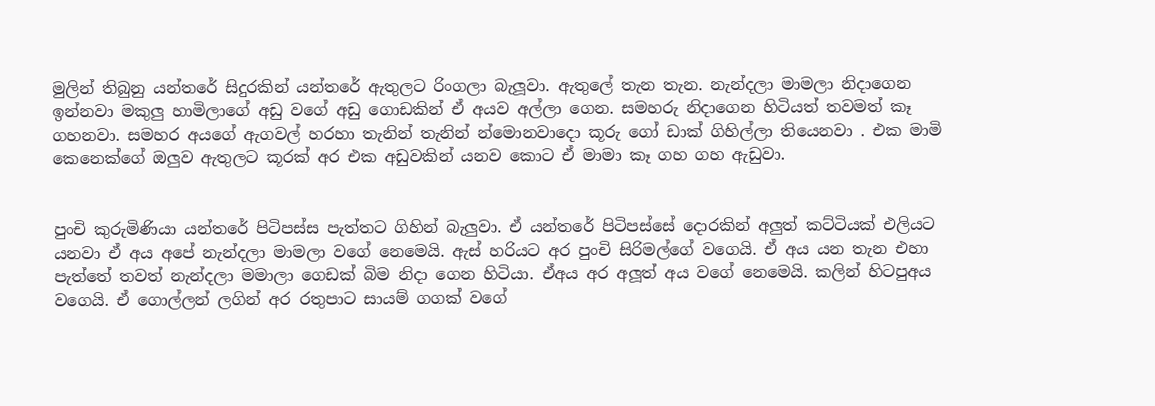මුලින් තිබුනු යන්තරේ සිදුරකින් යන්තරේ ඇතුලට රිංගලා බැලූවා. ඇතුලේ තැන තැන. නැන්දලා මාමලා නිදාගෙන ඉන්නවා මකුලු හාමිලාගේ අඩු වගේ අඩු ගොඩකින් ඒ අයව අල්ලා ගෙන. සමහරු නිදාගෙන හිටියත් තවමත් කෑ ගහනවා. සමහර අයගේ ඇගවල් හරහා තැනින් තැනින් න්මොනවාදො කූරු ගෝ ඩාක් ගිහිල්ලා තියෙනවා . එක මාමි කෙනෙක්ගේ ඔලුව ඇතුලට කූරක් අර එක අඩුවකින් යනව කොට ඒ මාමා කෑ ගහ ගහ ඇඩුවා.


පුංචි කුරුමිණියා යන්තරේ පිටිපස්ස පැත්තට ගිහින් බැලුවා. ඒ යන්තරේ පිටිපස්සේ දොරකින් අලුත් කට්ටියක් එලියට යනවා ඒ අය අපේ නැන්දලා මාමලා වගේ නෙමෙයි. ඇස් හරියට අර පුංචි සිරිමල්ගේ වගෙයි. ඒ අය යන තැන එහා පැත්තේ තවත් නැන්දලා මමාලා ගෙඩක් බිම නිදා ගෙන හිටියා. ඒඅය අර අලූත් අය වගේ නෙමෙයි. කලින් හිටපුඅය වගෙයි. ඒ ගොල්ලන් ලගින් අර රතුපාට සායම් ගගක් වගේ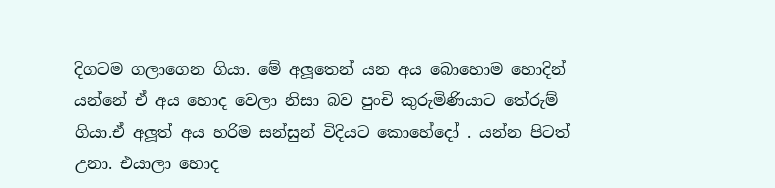දිගටම ගලාගෙන ගියා. මේ අලූතෙන් යන අය බොහොම හොදින් යන්නේ ඒ අය හොද වෙලා නිසා බව පුංචි කුරුමිණියාට තේරුම් ගියා.ඒ අලූත් අය හරිම සන්සුන් විදියට කොහේදෝ . යන්න පිටත් උනා. එයාලා හොද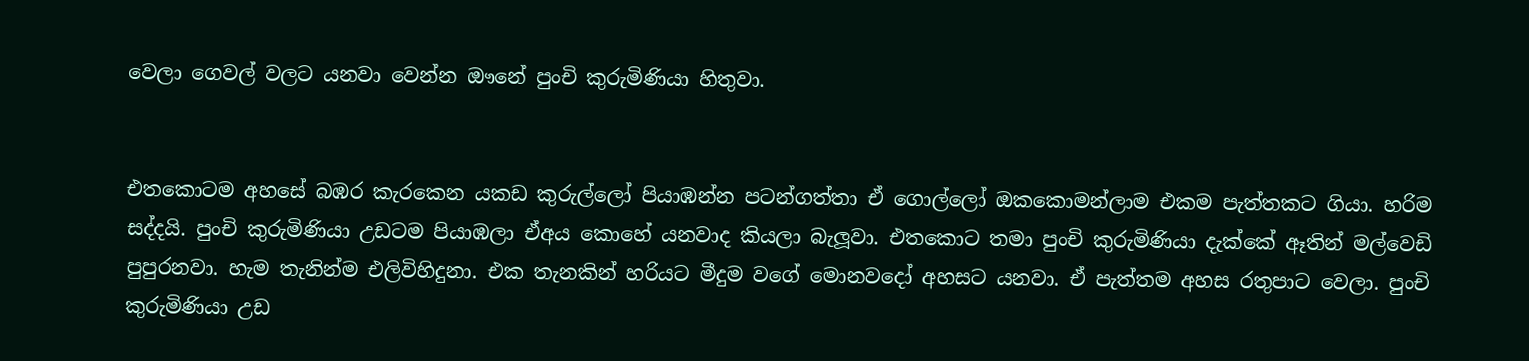වෙලා ගෙවල් වලට යනවා වෙන්න ඖනේ පුංචි කුරුමිණියා හිතුවා.


එතකොටම අහසේ බඹර කැරකෙන යකඩ කුරුල්ලෝ පියාඹන්න පටන්ගත්තා ඒ ගොල්ලෝ ඔකකොමන්ලාම එකම පැත්තකට ගියා. හරිම සද්දයි. පුංචි කුරුමිණියා උඩටම පියාඹලා ඒඅය කොහේ යනවාද කියලා බැලූවා. එතකොට තමා පුංචි කුරුමිණියා දැක්කේ ඈතින් මල්වෙඩි පුපුරනවා. හැම තැනින්ම එලිවිහිදුනා. එක තැනකින් හරියට මීදුම වගේ මොනවදෝ අහසට යනවා. ඒ පැත්තම අහස රතුපාට වෙලා. පුංචි කුරුමිණියා උඩ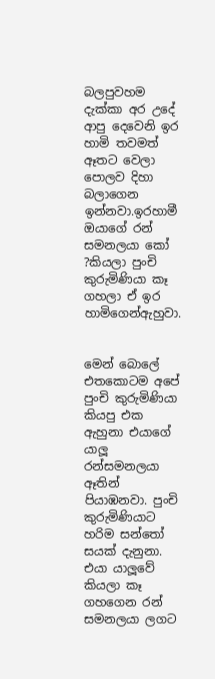බලපුවහම දැක්කා අර උදේ ආපු දෙවෙනි ඉර හාමි තවමත් ඈතට වෙලා පොලව දිහා බලාගෙන ඉන්නවා.ඉරහාමී ඔයාගේ රන් සමනලයා කෝ ?කියලා පුංචි කුරුමිණියා කෑ ගහලා ඒ ඉර හාමිගෙන්ඇහුවා.


මෙන් බොලේ එතකොටම අපේ පුංචි කුරුමිණියා කියපු එක ඇහුනා එයාගේ යාලූ රන්සමනලයා ඈතින් පියාඹනවා. පුංචි කුරුමිණියාට හරිම සන්තෝ සයක් දැනුනා. එයා යාලූවේ කියලා කෑ ගහගෙන රන් සමනලයා ලගට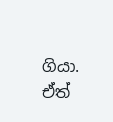ගියා. ඒත්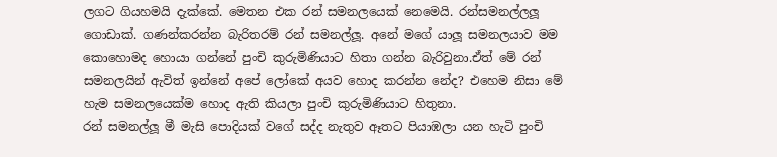ලගට ගියහමයි දැක්කේ. මෙතන එක රන් සමනලයෙක් නෙමෙයි. රන්සමනල්ලලූ ගොඩාක්. ගණන්කරන්න බැරිතරම් රන් සමනල්ලූ. අනේ මගේ යාලූ සමනලයාව මම කොහොමද හොයා ගන්නේ පුංචි කුරුමිණියාට හිතා ගන්න බැරිවුනා.ඒත් මේ රන් සමනලයින් ඇවිත් ඉන්නේ අපේ ලෝකේ අයව හොද කරන්න නේද? එහෙම නිසා මේ හැම සමනලයෙක්ම හොද ඇති කියලා පුංචි කුරුමිණියාට හිතුනා.
රන් සමනල්ලූ මී මැසි පොදියක් වගේ සද්ද නැතුව ඈතට පියාඹලා යන හැටි පුංචි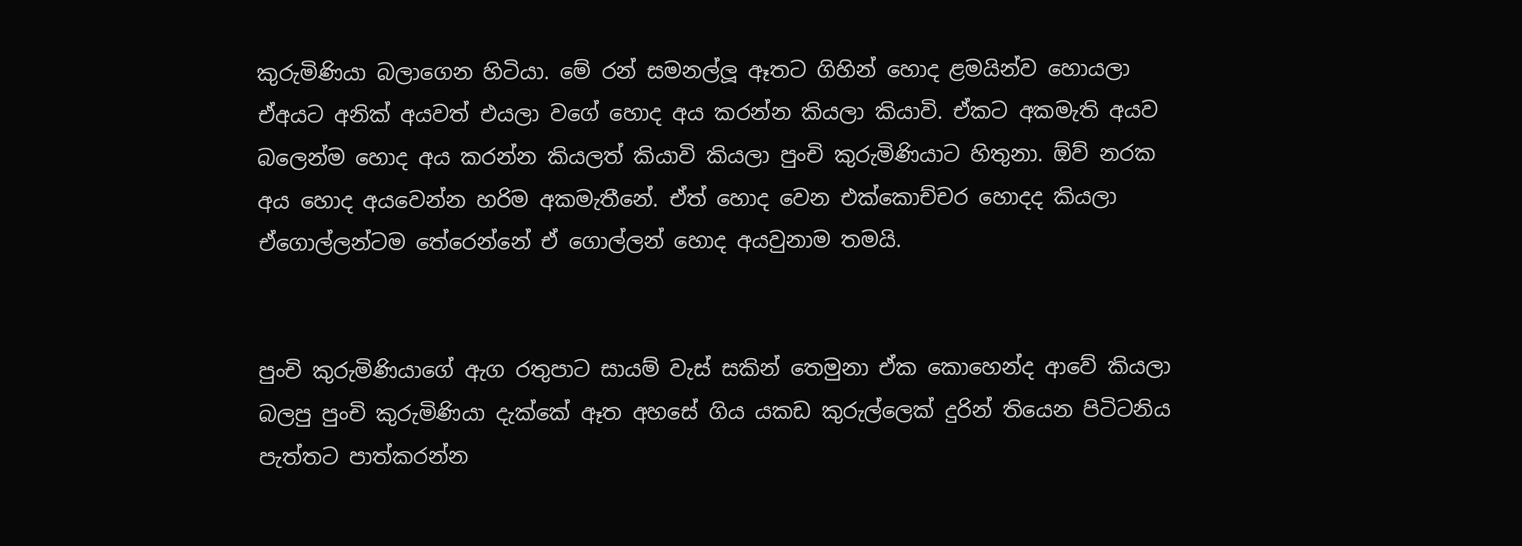කුරුමිණියා බලාගෙන හිටියා. මේ රන් සමනල්ලූ ඈතට ගිහින් හොද ළමයින්ව හොයලා ඒඅයට අනික් අයවත් එයලා වගේ හොද අය කරන්න කියලා කියාවි. ඒකට අකමැති අයව බලෙන්ම හොද අය කරන්න කියලත් කියාවි කියලා පුංචි කුරුමිණියාට හිතුනා. ඕව් නරක අය හොද අයවෙන්න හරිම අකමැතීනේ. ඒත් හොද වෙන එක්කොච්චර හොදද කියලා ඒගොල්ලන්ටම තේරෙන්නේ ඒ ගොල්ලන් හොද අයවුනාම තමයි.


පුංචි කුරුමිණියාගේ ඇග රතුපාට සායම් වැස් සකින් තෙමුනා ඒක කොහෙන්ද ආවේ කියලා බලපු පුංචි කුරුමිණියා දැක්කේ ඈත අහසේ ගිය යකඩ කුරුල්ලෙක් දුරින් තියෙන පිටිටනිය පැත්තට පාත්කරන්න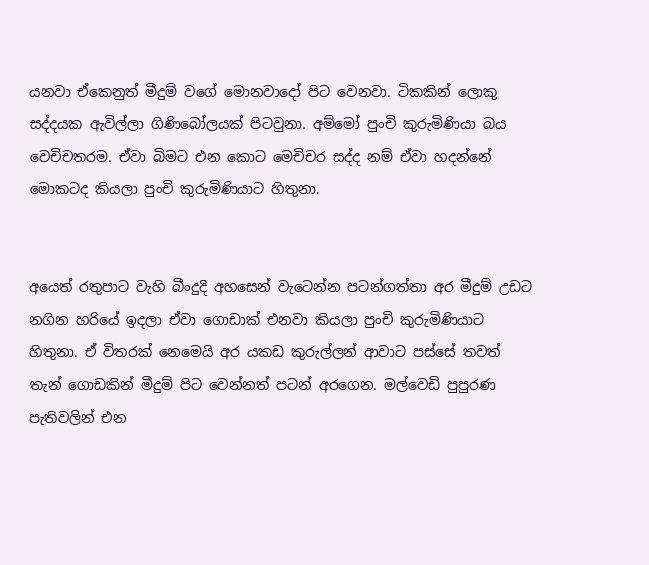යනවා ඒකෙනුත් මීදුම් වගේ මොනවාදෝ පිට වෙනවා. ටිකකින් ලොකු සද්දයක ඇවිල්ලා ගිණිබෝලයක් පිටවුනා. අම්මෝ පුංචි කුරුමිණියා බය වෙචිචතරම. ඒවා බිමට එන කොට මෙචිචර සද්ද නම් ඒවා හදන්නේ මොකටද කියලා පුංචි කුරුමිණියාට හිතුනා.


අයෙත් රතුපාට වැහි බීංදුදි අහසෙන් වැටෙන්න පටන්ගත්තා අර මීදුම් උඩට නගින හරියේ ඉදලා ඒවා ගොඩාක් එනවා කියලා පුංචි කුරුමිණියාට හිතුනා. ඒ විතරක් නෙමෙයි අර යකඩ කුරුල්ලන් ආවාට පස්සේ තවත් තැන් ගොඩකින් මීදුම් පිට වෙන්නත් පටන් අරගෙන. මල්වෙඩි පුපුරණ පැතිවලින් එන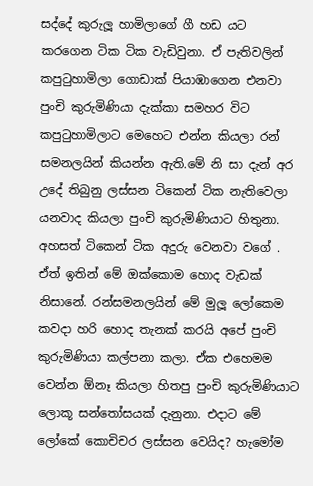සද්දේ කුරුලූ හාමිලාගේ ගී හඩ යට කරගෙන ටික ටික වැඩිවුනා. ඒ පැතිවලින් කපුටුහාමිලා ගොඩාක් පියාඹාගෙන එනවා පුංචි කුරුමිණියා දැක්කා සමහර විට කපුටුහාමිලාට මෙහෙට එන්න කියලා රන් සමනලයින් කියන්න ඇති.මේ නි සා දැන් අර උදේ තිබුනු ලස්සන ටිකෙන් ටික නැතිවෙලා යනවාද කියලා පුංචි කුරුමිණියාට හිතුනා. අහසත් ටිකෙන් ටික අදුරු වෙනවා වගේ . ඒත් ඉතින් මේ ඔක්කොම හොද වැඩක් නිසානේ. රන්සමනලයින් මේ මුලූ ලෝකෙම කවදා හරි හොද තැනක් කරයි අපේ පුංචි කුරුමිණියා කල්පනා කලා. ඒක එහෙමම වෙන්න ඕනෑ කියලා හිතපු පුංචි කුරුමිණියාට ලොකූ සන්තෝසයක් දැනුනා. එදාට මේ ලෝකේ කොචිචර ලස්සන වෙයිද? හැමෝම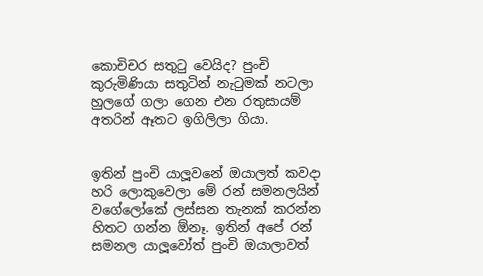කොචිචර සතුටු වෙයිද? පුංචි කුරුමිණියා සතුටින් නැටුමක් නටලා හුලගේ ගලා ගෙන එන රතුසායම් අතරින් ඈතට ඉගිලිලා ගියා.


ඉතින් පුංචි යාලූවනේ ඔයාලත් කවදා හරි ලොකුවෙලා මේ රන් සමනලයින් වගේලෝකේ ලස්සන තැනක් කරන්න හිතට ගන්න ඕනෑ. ඉතින් අපේ රන් සමනල යාලූවෝත් පුංචි ඔයාලාවත්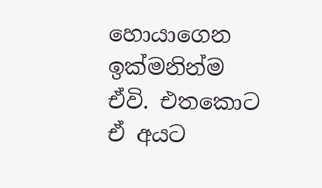හොයාගෙන ඉක්මනින්ම ඒවි. එතකොට ඒ අයට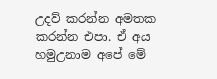උදව් කරන්න අමතක කරන්න එපා. ඒ අය හමුඋනාම අපේ මේ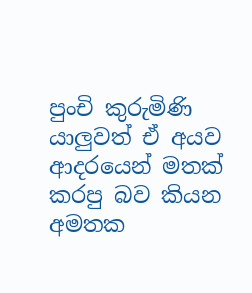පුංචි කුරුමිණි යාලුවත් ඒ අයව ආදරයෙන් මතක් කරපු බව කියන අමතක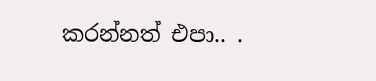කරන්නත් එපා.. .